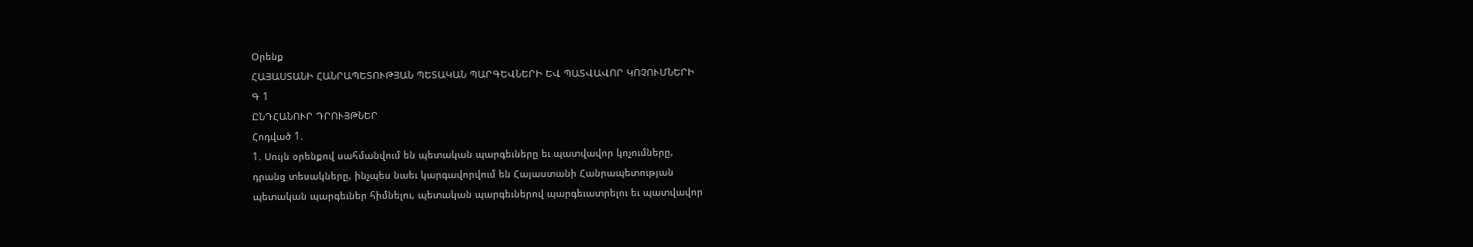Օրենք
ՀԱՅԱՍՏԱՆԻ ՀԱՆՐԱՊԵՏՈՒԹՅԱՆ ՊԵՏԱԿԱՆ ՊԱՐԳԵՎՆԵՐԻ ԵՎ ՊԱՏՎԱՎՈՐ ԿՈՉՈՒՄՆԵՐԻ
Գ 1
ԸՆԴՀԱՆՈՒՐ ԴՐՈՒՅԹՆԵՐ
Հոդված 1.
1. Սույն օրենքով սահմանվում են պետական պարգեւները եւ պատվավոր կոչումները,
դրանց տեսակները, ինչպես նաեւ կարգավորվում են Հայաստանի Հանրապետության
պետական պարգեւներ հիմնելու, պետական պարգեւներով պարգեւատրելու եւ պատվավոր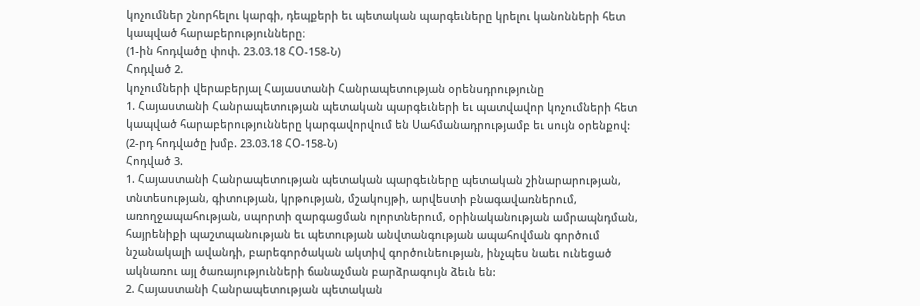կոչումներ շնորհելու կարգի, դեպքերի եւ պետական պարգեւները կրելու կանոնների հետ
կապված հարաբերությունները։
(1-ին հոդվածը փոփ. 23.03.18 ՀՕ-158-Ն)
Հոդված 2.
կոչումների վերաբերյալ Հայաստանի Հանրապետության օրենսդրությունը
1. Հայաստանի Հանրապետության պետական պարգեւների եւ պատվավոր կոչումների հետ
կապված հարաբերությունները կարգավորվում են Սահմանադրությամբ եւ սույն օրենքով:
(2-րդ հոդվածը խմբ. 23.03.18 ՀՕ-158-Ն)
Հոդված 3.
1. Հայաստանի Հանրապետության պետական պարգեւները պետական շինարարության,
տնտեսության, գիտության, կրթության, մշակույթի, արվեստի բնագավառներում,
առողջապահության, սպորտի զարգացման ոլորտներում, օրինականության ամրապնդման,
հայրենիքի պաշտպանության եւ պետության անվտանգության ապահովման գործում
նշանակալի ավանդի, բարեգործական ակտիվ գործունեության, ինչպես նաեւ ունեցած
ակնառու այլ ծառայությունների ճանաչման բարձրագույն ձեւն են:
2. Հայաստանի Հանրապետության պետական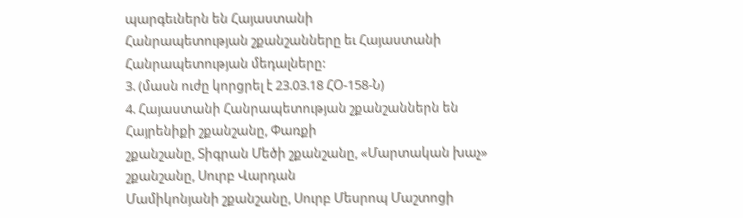պարգեւներն են Հայաստանի
Հանրապետության շքանշանները եւ Հայաստանի Հանրապետության մեդալները:
3. (մասն ուժը կորցրել է 23.03.18 ՀՕ-158-Ն)
4. Հայաստանի Հանրապետության շքանշաններն են Հայրենիքի շքանշանը, Փառքի
շքանշանը, Տիգրան Մեծի շքանշանը, «Մարտական խաչ» շքանշանը, Սուրբ Վարդան
Մամիկոնյանի շքանշանը, Սուրբ Մեսրոպ Մաշտոցի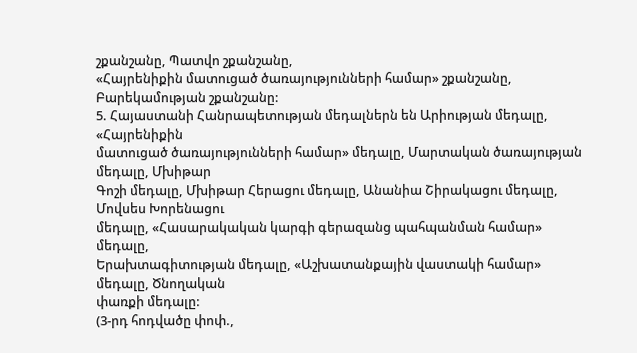շքանշանը, Պատվո շքանշանը,
«Հայրենիքին մատուցած ծառայությունների համար» շքանշանը, Բարեկամության շքանշանը:
5. Հայաստանի Հանրապետության մեդալներն են Արիության մեդալը, «Հայրենիքին
մատուցած ծառայությունների համար» մեդալը, Մարտական ծառայության մեդալը, Մխիթար
Գոշի մեդալը, Մխիթար Հերացու մեդալը, Անանիա Շիրակացու մեդալը, Մովսես Խորենացու
մեդալը, «Հասարակական կարգի գերազանց պահպանման համար» մեդալը,
Երախտագիտության մեդալը, «Աշխատանքային վաստակի համար» մեդալը, Ծնողական
փառքի մեդալը:
(3-րդ հոդվածը փոփ.,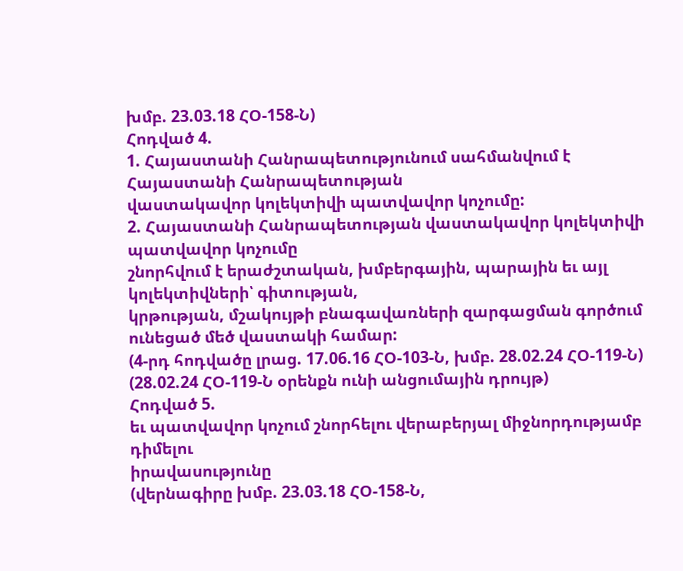խմբ. 23.03.18 ՀՕ-158-Ն)
Հոդված 4.
1. Հայաստանի Հանրապետությունում սահմանվում է Հայաստանի Հանրապետության
վաստակավոր կոլեկտիվի պատվավոր կոչումը:
2. Հայաստանի Հանրապետության վաստակավոր կոլեկտիվի պատվավոր կոչումը
շնորհվում է երաժշտական, խմբերգային, պարային եւ այլ կոլեկտիվների՝ գիտության,
կրթության, մշակույթի բնագավառների զարգացման գործում ունեցած մեծ վաստակի համար:
(4-րդ հոդվածը լրաց. 17.06.16 ՀՕ-103-Ն, խմբ. 28.02.24 ՀՕ-119-Ն)
(28.02.24 ՀՕ-119-Ն օրենքն ունի անցումային դրույթ)
Հոդված 5.
եւ պատվավոր կոչում շնորհելու վերաբերյալ միջնորդությամբ դիմելու
իրավասությունը
(վերնագիրը խմբ. 23.03.18 ՀՕ-158-Ն,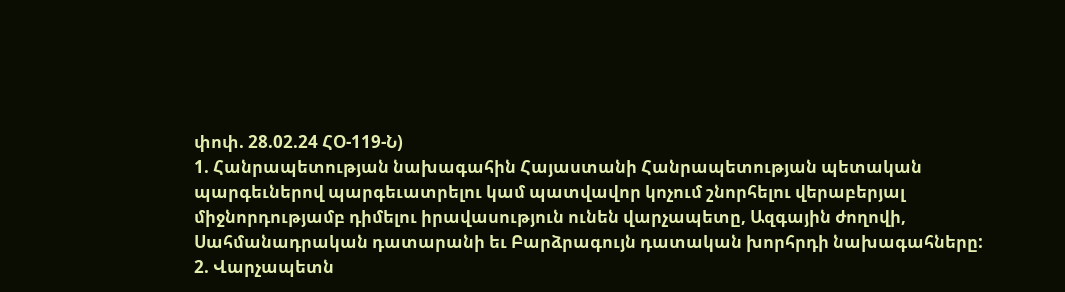փոփ. 28.02.24 ՀՕ-119-Ն)
1. Հանրապետության նախագահին Հայաստանի Հանրապետության պետական
պարգեւներով պարգեւատրելու կամ պատվավոր կոչում շնորհելու վերաբերյալ
միջնորդությամբ դիմելու իրավասություն ունեն վարչապետը, Ազգային ժողովի,
Սահմանադրական դատարանի եւ Բարձրագույն դատական խորհրդի նախագահները:
2. Վարչապետն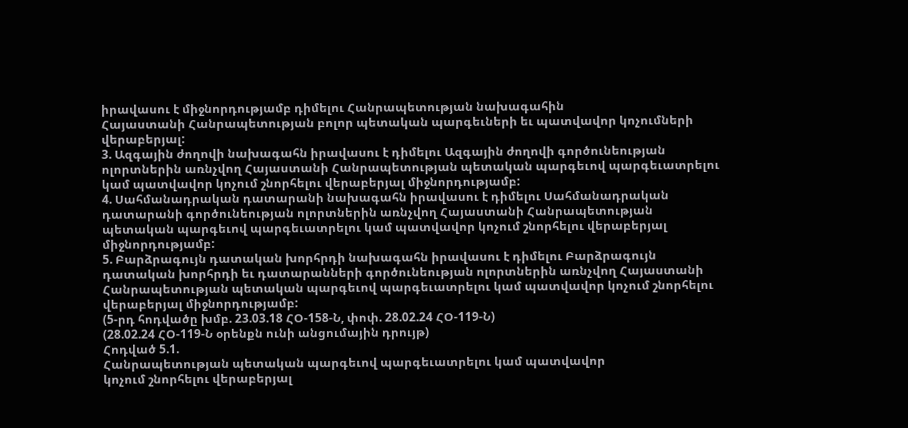իրավասու է միջնորդությամբ դիմելու Հանրապետության նախագահին
Հայաստանի Հանրապետության բոլոր պետական պարգեւների եւ պատվավոր կոչումների
վերաբերյալ:
3. Ազգային ժողովի նախագահն իրավասու է դիմելու Ազգային ժողովի գործունեության
ոլորտներին առնչվող Հայաստանի Հանրապետության պետական պարգեւով պարգեւատրելու
կամ պատվավոր կոչում շնորհելու վերաբերյալ միջնորդությամբ:
4. Սահմանադրական դատարանի նախագահն իրավասու է դիմելու Սահմանադրական
դատարանի գործունեության ոլորտներին առնչվող Հայաստանի Հանրապետության
պետական պարգեւով պարգեւատրելու կամ պատվավոր կոչում շնորհելու վերաբերյալ
միջնորդությամբ:
5. Բարձրագույն դատական խորհրդի նախագահն իրավասու է դիմելու Բարձրագույն
դատական խորհրդի եւ դատարանների գործունեության ոլորտներին առնչվող Հայաստանի
Հանրապետության պետական պարգեւով պարգեւատրելու կամ պատվավոր կոչում շնորհելու
վերաբերյալ միջնորդությամբ:
(5-րդ հոդվածը խմբ. 23.03.18 ՀՕ-158-Ն, փոփ. 28.02.24 ՀՕ-119-Ն)
(28.02.24 ՀՕ-119-Ն օրենքն ունի անցումային դրույթ)
Հոդված 5.1.
Հանրապետության պետական պարգեւով պարգեւատրելու կամ պատվավոր
կոչում շնորհելու վերաբերյալ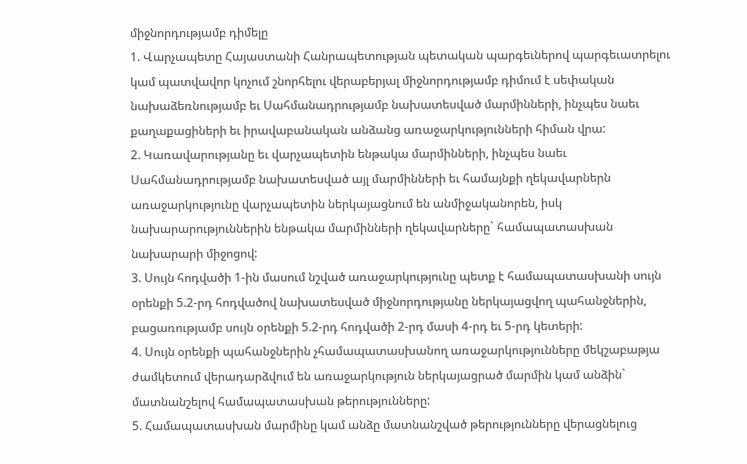միջնորդությամբ դիմելը
1. Վարչապետը Հայաստանի Հանրապետության պետական պարգեւներով պարգեւատրելու
կամ պատվավոր կոչում շնորհելու վերաբերյալ միջնորդությամբ դիմում է սեփական
նախաձեռնությամբ եւ Սահմանադրությամբ նախատեսված մարմինների, ինչպես նաեւ
քաղաքացիների եւ իրավաբանական անձանց առաջարկությունների հիման վրա:
2. Կառավարությանը եւ վարչապետին ենթակա մարմինների, ինչպես նաեւ
Սահմանադրությամբ նախատեսված այլ մարմինների եւ համայնքի ղեկավարներն
առաջարկությունը վարչապետին ներկայացնում են անմիջականորեն, իսկ
նախարարություններին ենթակա մարմինների ղեկավարները` համապատասխան
նախարարի միջոցով:
3. Սույն հոդվածի 1-ին մասում նշված առաջարկությունը պետք է համապատասխանի սույն
օրենքի 5.2-րդ հոդվածով նախատեսված միջնորդությանը ներկայացվող պահանջներին,
բացառությամբ սույն օրենքի 5.2-րդ հոդվածի 2-րդ մասի 4-րդ եւ 5-րդ կետերի:
4. Սույն օրենքի պահանջներին չհամապատասխանող առաջարկությունները մեկշաբաթյա
ժամկետում վերադարձվում են առաջարկություն ներկայացրած մարմին կամ անձին`
մատնանշելով համապատասխան թերությունները:
5. Համապատասխան մարմինը կամ անձը մատնանշված թերությունները վերացնելուց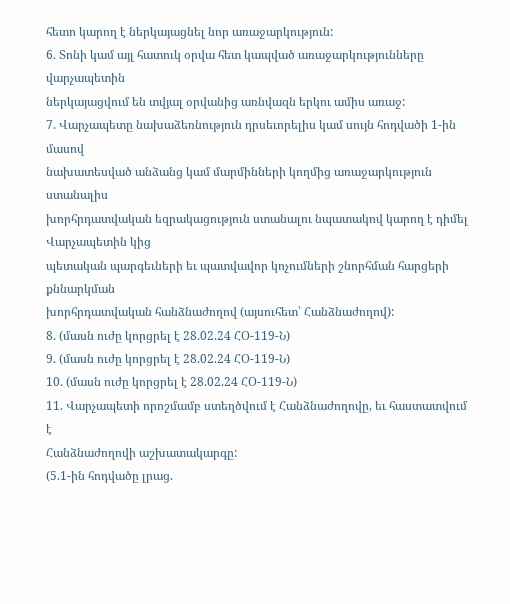հետո կարող է ներկայացնել նոր առաջարկություն:
6. Տոնի կամ այլ հատուկ օրվա հետ կապված առաջարկությունները վարչապետին
ներկայացվում են տվյալ օրվանից առնվազն երկու ամիս առաջ:
7. Վարչապետը նախաձեռնություն դրսեւորելիս կամ սույն հոդվածի 1-ին մասով
նախատեսված անձանց կամ մարմինների կողմից առաջարկություն ստանալիս
խորհրդատվական եզրակացություն ստանալու նպատակով կարող է դիմել Վարչապետին կից
պետական պարգեւների եւ պատվավոր կոչումների շնորհման հարցերի քննարկման
խորհրդատվական հանձնաժողով (այսուհետ՝ Հանձնաժողով):
8. (մասն ուժը կորցրել է 28.02.24 ՀՕ-119-Ն)
9. (մասն ուժը կորցրել է 28.02.24 ՀՕ-119-Ն)
10. (մասն ուժը կորցրել է 28.02.24 ՀՕ-119-Ն)
11. Վարչապետի որոշմամբ ստեղծվում է Հանձնաժողովը, եւ հաստատվում է
Հանձնաժողովի աշխատակարգը:
(5.1-ին հոդվածը լրաց.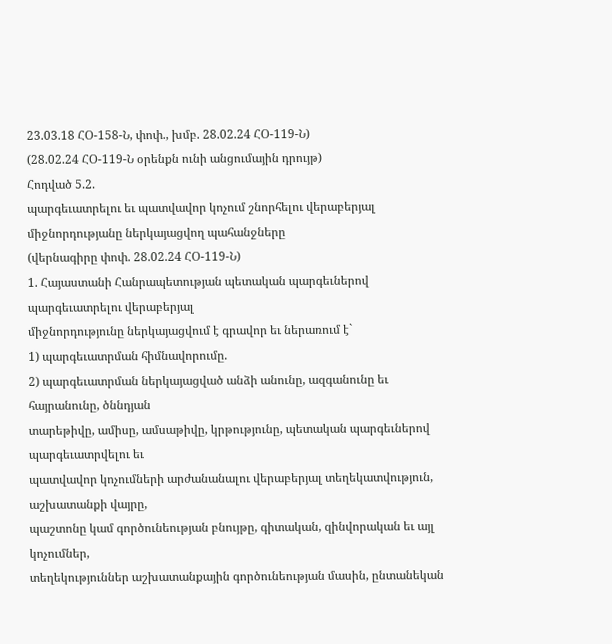23.03.18 ՀՕ-158-Ն, փոփ., խմբ. 28.02.24 ՀՕ-119-Ն)
(28.02.24 ՀՕ-119-Ն օրենքն ունի անցումային դրույթ)
Հոդված 5.2.
պարգեւատրելու եւ պատվավոր կոչում շնորհելու վերաբերյալ
միջնորդությանը ներկայացվող պահանջները
(վերնագիրը փոփ. 28.02.24 ՀՕ-119-Ն)
1. Հայաստանի Հանրապետության պետական պարգեւներով պարգեւատրելու վերաբերյալ
միջնորդությունը ներկայացվում է գրավոր եւ ներառում է`
1) պարգեւատրման հիմնավորումը.
2) պարգեւատրման ներկայացված անձի անունը, ազգանունը եւ հայրանունը, ծննդյան
տարեթիվը, ամիսը, ամսաթիվը, կրթությունը, պետական պարգեւներով պարգեւատրվելու եւ
պատվավոր կոչումների արժանանալու վերաբերյալ տեղեկատվություն, աշխատանքի վայրը,
պաշտոնը կամ գործունեության բնույթը, գիտական, զինվորական եւ այլ կոչումներ,
տեղեկություններ աշխատանքային գործունեության մասին, ընտանեկան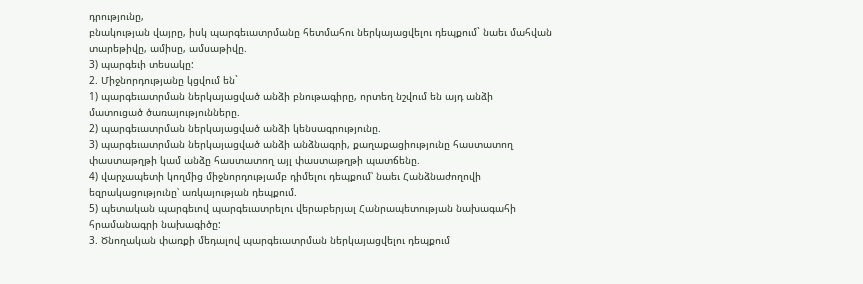դրությունը,
բնակության վայրը, իսկ պարգեւատրմանը հետմահու ներկայացվելու դեպքում` նաեւ մահվան
տարեթիվը, ամիսը, ամսաթիվը.
3) պարգեւի տեսակը:
2. Միջնորդությանը կցվում են`
1) պարգեւատրման ներկայացված անձի բնութագիրը, որտեղ նշվում են այդ անձի
մատուցած ծառայությունները.
2) պարգեւատրման ներկայացված անձի կենսագրությունը.
3) պարգեւատրման ներկայացված անձի անձնագրի, քաղաքացիությունը հաստատող
փաստաթղթի կամ անձը հաստատող այլ փաստաթղթի պատճենը.
4) վարչապետի կողմից միջնորդությամբ դիմելու դեպքում՝ նաեւ Հանձնաժողովի
եզրակացությունը՝ առկայության դեպքում.
5) պետական պարգեւով պարգեւատրելու վերաբերյալ Հանրապետության նախագահի
հրամանագրի նախագիծը:
3. Ծնողական փառքի մեդալով պարգեւատրման ներկայացվելու դեպքում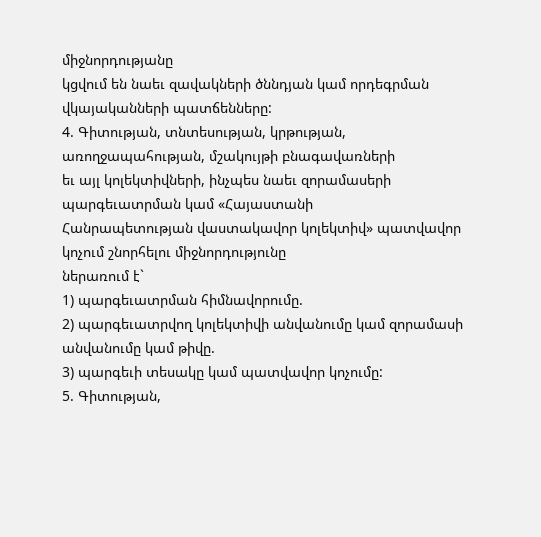միջնորդությանը
կցվում են նաեւ զավակների ծննդյան կամ որդեգրման վկայականների պատճենները:
4. Գիտության, տնտեսության, կրթության, առողջապահության, մշակույթի բնագավառների
եւ այլ կոլեկտիվների, ինչպես նաեւ զորամասերի պարգեւատրման կամ «Հայաստանի
Հանրապետության վաստակավոր կոլեկտիվ» պատվավոր կոչում շնորհելու միջնորդությունը
ներառում է`
1) պարգեւատրման հիմնավորումը.
2) պարգեւատրվող կոլեկտիվի անվանումը կամ զորամասի անվանումը կամ թիվը.
3) պարգեւի տեսակը կամ պատվավոր կոչումը:
5. Գիտության,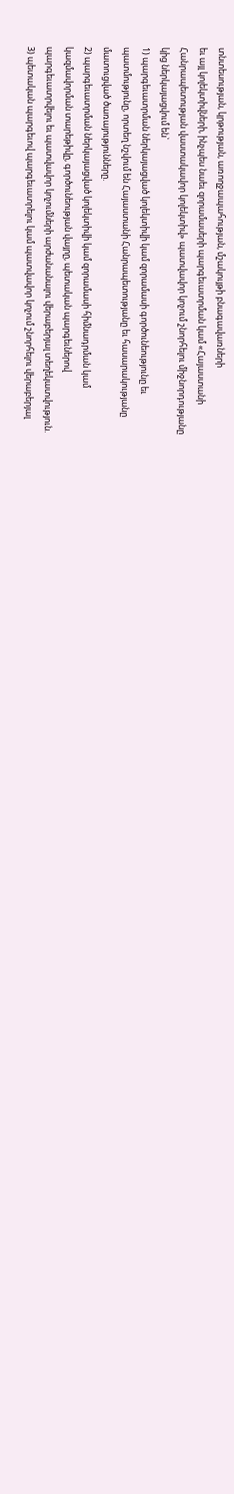տնտեսության, կրթության, առողջապահության, մշակույթի բնագավառների
եւ այլ կոլեկտիվների, ինչպես նաեւ զորամասերի պարգեւատրման կամ «Հայաստանի
Հանրապետության վաստակավոր կոլեկտիվ» պատվավոր կոչում շնորհելու միջնորդությանը
կից ներկայացվում են`
1) պարգեւատրման ներկայացված կոլեկտիվի կամ զորամասի գործունեությունը եւ
պատմությունը, որտեղ նշվում են Հայաստանի Հանրապետությանը եւ հասարակությանը
մատուցված ծառայությունները.
2) պարգեւատրման ներկայացված կոլեկտիվի կամ զորամասի հիմնադրման կամ
կազմավորման տարեթիվը, գործունեության վայրը, պետական պարգեւներով
պարգեւատրվելու եւ պատվավոր կոչումների արժանանալու վերաբերյալ տեղեկատվություն.
3) պետական պարգեւով պարգեւատրելու կամ պատվավոր կոչում շնորհելու վերաբերյալ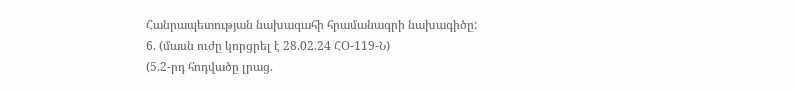Հանրապետության նախագահի հրամանագրի նախագիծը:
6. (մասն ուժը կորցրել է 28.02.24 ՀՕ-119-Ն)
(5.2-րդ հոդվածը լրաց.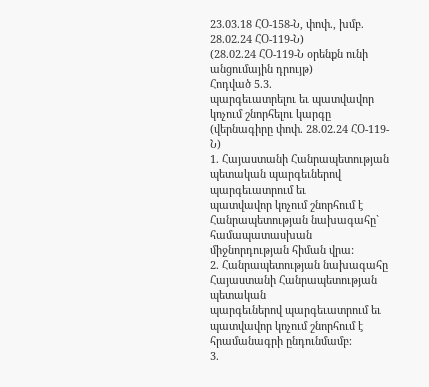23.03.18 ՀՕ-158-Ն, փոփ., խմբ. 28.02.24 ՀՕ-119-Ն)
(28.02.24 ՀՕ-119-Ն օրենքն ունի անցումային դրույթ)
Հոդված 5.3.
պարգեւատրելու եւ պատվավոր կոչում շնորհելու կարգը
(վերնագիրը փոփ. 28.02.24 ՀՕ-119-Ն)
1. Հայաստանի Հանրապետության պետական պարգեւներով պարգեւատրում եւ
պատվավոր կոչում շնորհում է Հանրապետության նախագահը` համապատասխան
միջնորդության հիման վրա:
2. Հանրապետության նախագահը Հայաստանի Հանրապետության պետական
պարգեւներով պարգեւատրում եւ պատվավոր կոչում շնորհում է հրամանագրի ընդունմամբ։
3.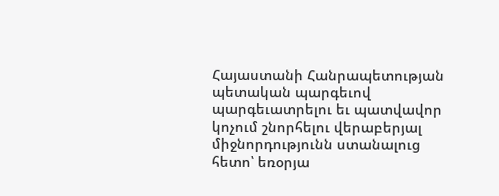Հայաստանի Հանրապետության պետական պարգեւով պարգեւատրելու եւ պատվավոր
կոչում շնորհելու վերաբերյալ միջնորդությունն ստանալուց հետո՝ եռօրյա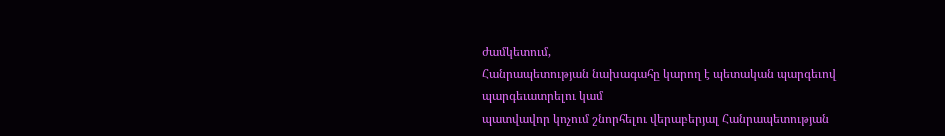ժամկետում,
Հանրապետության նախագահը կարող է պետական պարգեւով պարգեւատրելու կամ
պատվավոր կոչում շնորհելու վերաբերյալ Հանրապետության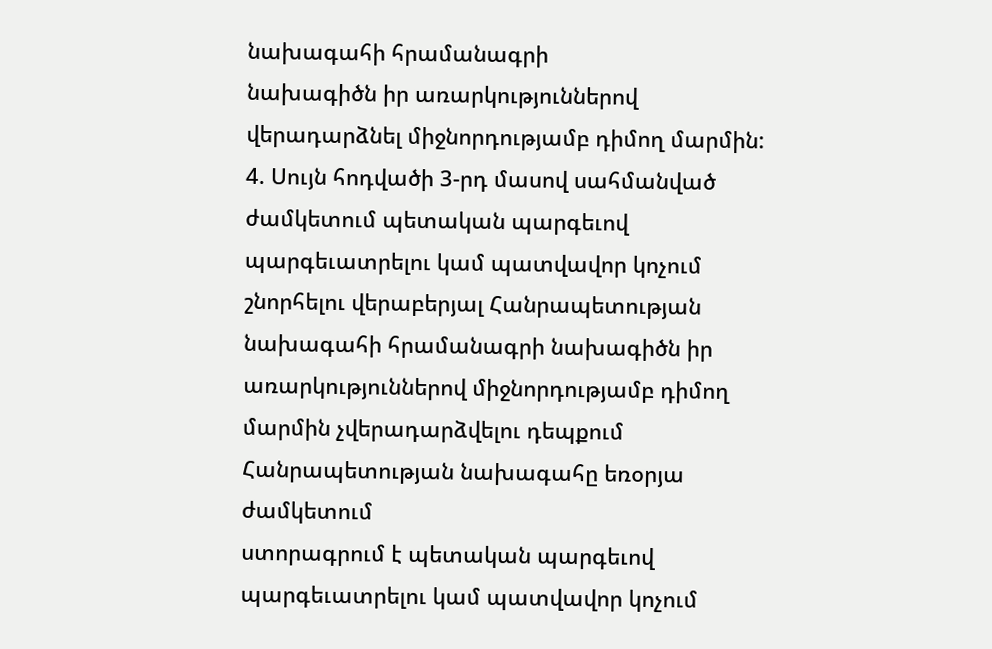նախագահի հրամանագրի
նախագիծն իր առարկություններով վերադարձնել միջնորդությամբ դիմող մարմին:
4. Սույն հոդվածի 3-րդ մասով սահմանված ժամկետում պետական պարգեւով
պարգեւատրելու կամ պատվավոր կոչում շնորհելու վերաբերյալ Հանրապետության
նախագահի հրամանագրի նախագիծն իր առարկություններով միջնորդությամբ դիմող
մարմին չվերադարձվելու դեպքում Հանրապետության նախագահը եռօրյա ժամկետում
ստորագրում է պետական պարգեւով պարգեւատրելու կամ պատվավոր կոչում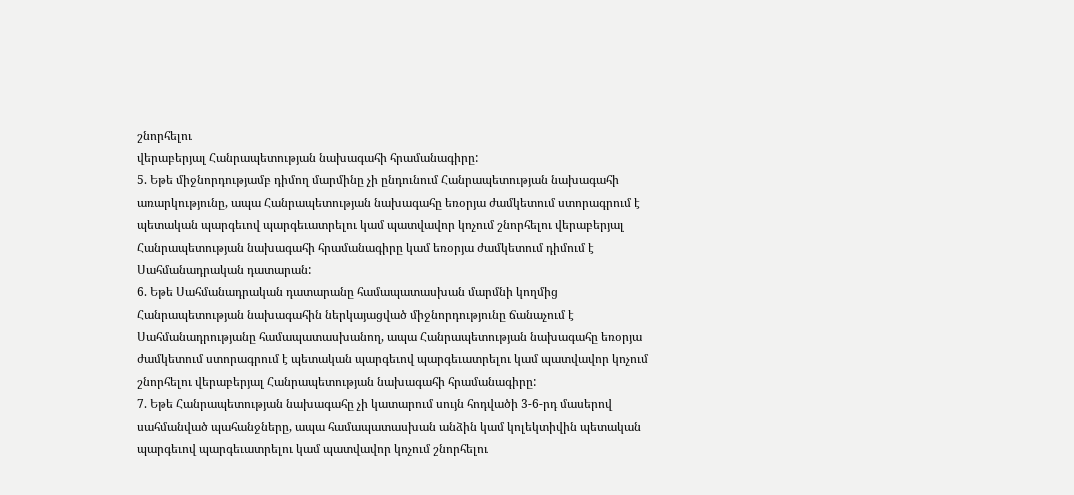շնորհելու
վերաբերյալ Հանրապետության նախագահի հրամանագիրը:
5. Եթե միջնորդությամբ դիմող մարմինը չի ընդունում Հանրապետության նախագահի
առարկությունը, ապա Հանրապետության նախագահը եռօրյա ժամկետում ստորագրում է
պետական պարգեւով պարգեւատրելու կամ պատվավոր կոչում շնորհելու վերաբերյալ
Հանրապետության նախագահի հրամանագիրը կամ եռօրյա ժամկետում դիմում է
Սահմանադրական դատարան:
6. Եթե Սահմանադրական դատարանը համապատասխան մարմնի կողմից
Հանրապետության նախագահին ներկայացված միջնորդությունը ճանաչում է
Սահմանադրությանը համապատասխանող, ապա Հանրապետության նախագահը եռօրյա
ժամկետում ստորագրում է պետական պարգեւով պարգեւատրելու կամ պատվավոր կոչում
շնորհելու վերաբերյալ Հանրապետության նախագահի հրամանագիրը:
7. Եթե Հանրապետության նախագահը չի կատարում սույն հոդվածի 3-6-րդ մասերով
սահմանված պահանջները, ապա համապատասխան անձին կամ կոլեկտիվին պետական
պարգեւով պարգեւատրելու կամ պատվավոր կոչում շնորհելու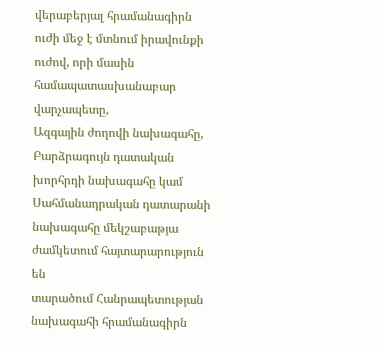վերաբերյալ հրամանագիրն
ուժի մեջ է մտնում իրավունքի ուժով, որի մասին համապատասխանաբար վարչապետը,
Ազգային ժողովի նախագահը, Բարձրագույն դատական խորհրդի նախագահը կամ
Սահմանադրական դատարանի նախագահը մեկշաբաթյա ժամկետում հայտարարություն են
տարածում Հանրապետության նախագահի հրամանագիրն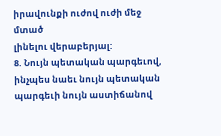իրավունքի ուժով ուժի մեջ մտած
լինելու վերաբերյալ:
8. Նույն պետական պարգեւով, ինչպես նաեւ նույն պետական պարգեւի նույն աստիճանով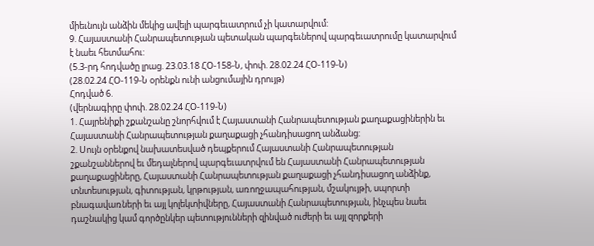միեւնույն անձին մեկից ավելի պարգեւատրում չի կատարվում:
9. Հայաստանի Հանրապետության պետական պարգեւներով պարգեւատրումը կատարվում
է նաեւ հետմահու:
(5.3-րդ հոդվածը լրաց. 23.03.18 ՀՕ-158-Ն, փոփ. 28.02.24 ՀՕ-119-Ն)
(28.02.24 ՀՕ-119-Ն օրենքն ունի անցումային դրույթ)
Հոդված 6.
(վերնագիրը փոփ. 28.02.24 ՀՕ-119-Ն)
1. Հայրենիքի շքանշանը շնորհվում է Հայաստանի Հանրապետության քաղաքացիներին եւ
Հայաստանի Հանրապետության քաղաքացի չհանդիսացող անձանց:
2. Սույն օրենքով նախատեսված դեպքերում Հայաստանի Հանրապետության
շքանշաններով եւ մեդալներով պարգեւատրվում են Հայաստանի Հանրապետության
քաղաքացիները, Հայաստանի Հանրապետության քաղաքացի չհանդիսացող անձինք,
տնտեսության, գիտության, կրթության, առողջապահության, մշակույթի, սպորտի
բնագավառների եւ այլ կոլեկտիվները, Հայաստանի Հանրապետության, ինչպես նաեւ
դաշնակից կամ գործընկեր պետությունների զինված ուժերի եւ այլ զորքերի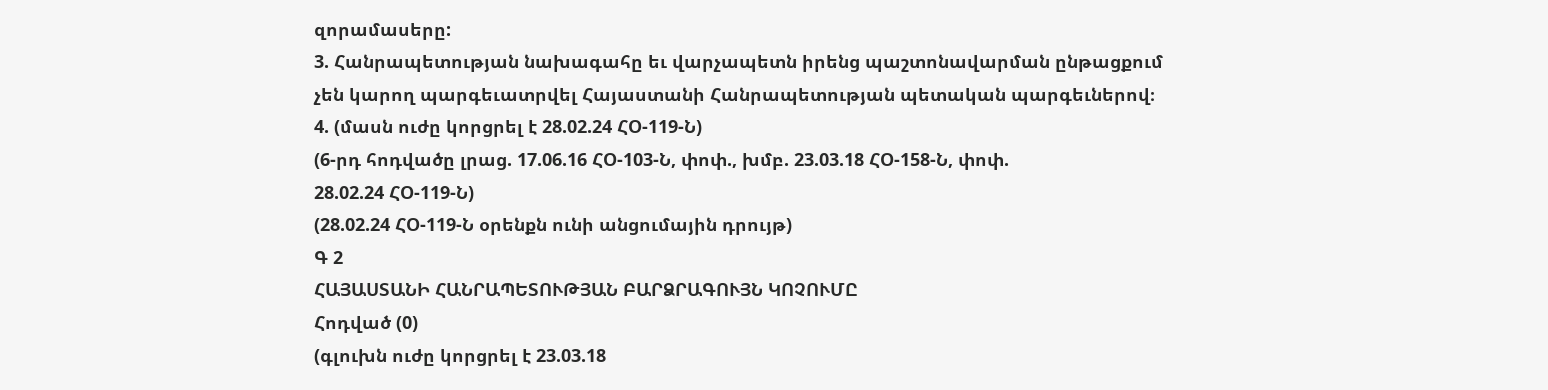զորամասերը:
3. Հանրապետության նախագահը եւ վարչապետն իրենց պաշտոնավարման ընթացքում
չեն կարող պարգեւատրվել Հայաստանի Հանրապետության պետական պարգեւներով։
4. (մասն ուժը կորցրել է 28.02.24 ՀՕ-119-Ն)
(6-րդ հոդվածը լրաց. 17.06.16 ՀՕ-103-Ն, փոփ., խմբ. 23.03.18 ՀՕ-158-Ն, փոփ.
28.02.24 ՀՕ-119-Ն)
(28.02.24 ՀՕ-119-Ն օրենքն ունի անցումային դրույթ)
Գ 2
ՀԱՅԱՍՏԱՆԻ ՀԱՆՐԱՊԵՏՈՒԹՅԱՆ ԲԱՐՁՐԱԳՈՒՅՆ ԿՈՉՈՒՄԸ
Հոդված (0)
(գլուխն ուժը կորցրել է 23.03.18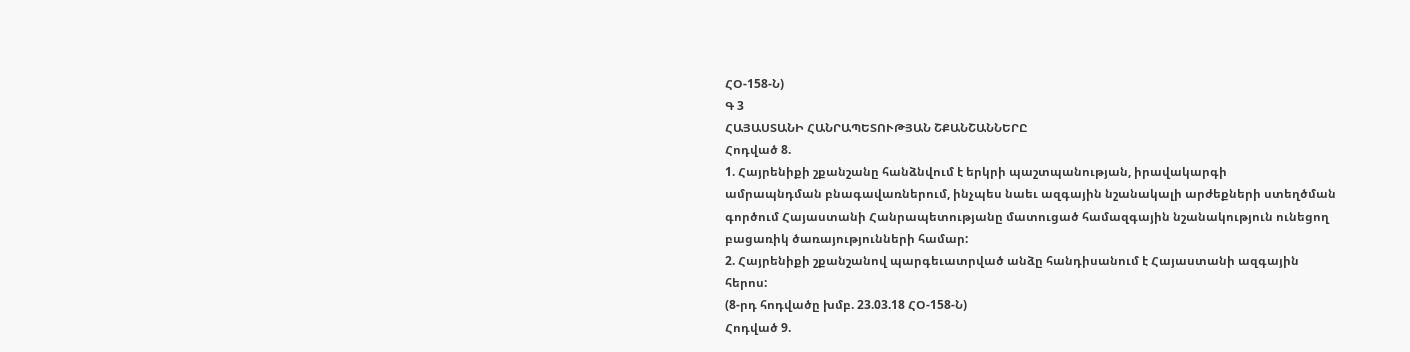ՀՕ-158-Ն)
Գ 3
ՀԱՅԱՍՏԱՆԻ ՀԱՆՐԱՊԵՏՈՒԹՅԱՆ ՇՔԱՆՇԱՆՆԵՐԸ
Հոդված 8.
1. Հայրենիքի շքանշանը հանձնվում է երկրի պաշտպանության, իրավակարգի
ամրապնդման բնագավառներում, ինչպես նաեւ ազգային նշանակալի արժեքների ստեղծման
գործում Հայաստանի Հանրապետությանը մատուցած համազգային նշանակություն ունեցող
բացառիկ ծառայությունների համար:
2. Հայրենիքի շքանշանով պարգեւատրված անձը հանդիսանում է Հայաստանի ազգային
հերոս:
(8-րդ հոդվածը խմբ. 23.03.18 ՀՕ-158-Ն)
Հոդված 9.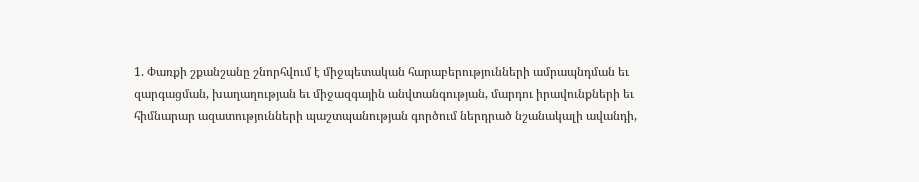1. Փառքի շքանշանը շնորհվում է միջպետական հարաբերությունների ամրապնդման եւ
զարգացման, խաղաղության եւ միջազգային անվտանգության, մարդու իրավունքների եւ
հիմնարար ազատությունների պաշտպանության գործում ներդրած նշանակալի ավանդի,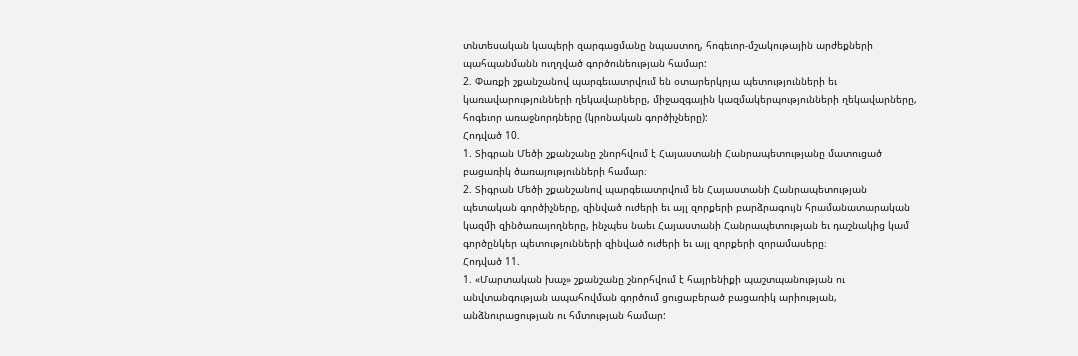տնտեսական կապերի զարգացմանը նպաստող, հոգեւոր-մշակութային արժեքների
պահպանմանն ուղղված գործունեության համար:
2. Փառքի շքանշանով պարգեւատրվում են օտարերկրյա պետությունների եւ
կառավարությունների ղեկավարները, միջազգային կազմակերպությունների ղեկավարները,
հոգեւոր առաջնորդները (կրոնական գործիչները):
Հոդված 10.
1. Տիգրան Մեծի շքանշանը շնորհվում է Հայաստանի Հանրապետությանը մատուցած
բացառիկ ծառայությունների համար։
2. Տիգրան Մեծի շքանշանով պարգեւատրվում են Հայաստանի Հանրապետության
պետական գործիչները, զինված ուժերի եւ այլ զորքերի բարձրագույն հրամանատարական
կազմի զինծառայողները, ինչպես նաեւ Հայաստանի Հանրապետության եւ դաշնակից կամ
գործընկեր պետությունների զինված ուժերի եւ այլ զորքերի զորամասերը։
Հոդված 11.
1. «Մարտական խաչ» շքանշանը շնորհվում է հայրենիքի պաշտպանության ու
անվտանգության ապահովման գործում ցուցաբերած բացառիկ արիության,
անձնուրացության ու հմտության համար: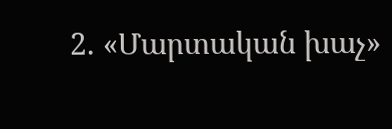2. «Մարտական խաչ»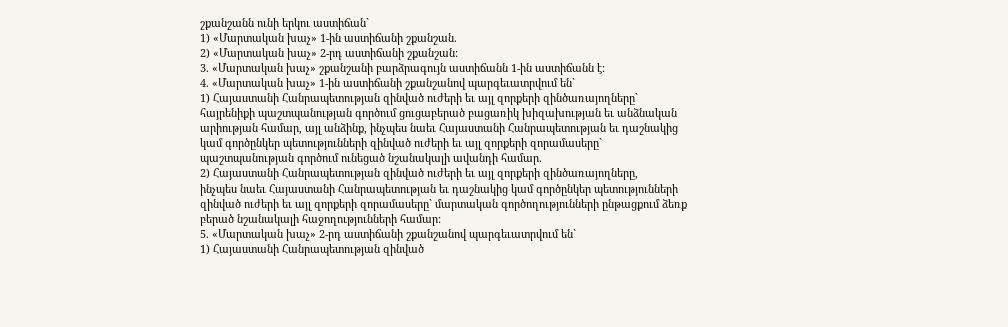շքանշանն ունի երկու աստիճան`
1) «Մարտական խաչ» 1-ին աստիճանի շքանշան.
2) «Մարտական խաչ» 2-րդ աստիճանի շքանշան:
3. «Մարտական խաչ» շքանշանի բարձրագույն աստիճանն 1-ին աստիճանն է:
4. «Մարտական խաչ» 1-ին աստիճանի շքանշանով պարգեւատրվում են`
1) Հայաստանի Հանրապետության զինված ուժերի եւ այլ զորքերի զինծառայողները`
հայրենիքի պաշտպանության գործում ցուցաբերած բացառիկ խիզախության եւ անձնական
արիության համար, այլ անձինք, ինչպես նաեւ Հայաստանի Հանրապետության եւ դաշնակից
կամ գործընկեր պետությունների զինված ուժերի եւ այլ զորքերի զորամասերը`
պաշտպանության գործում ունեցած նշանակալի ավանդի համար.
2) Հայաստանի Հանրապետության զինված ուժերի եւ այլ զորքերի զինծառայողները,
ինչպես նաեւ Հայաստանի Հանրապետության եւ դաշնակից կամ գործընկեր պետությունների
զինված ուժերի եւ այլ զորքերի զորամասերը` մարտական գործողությունների ընթացքում ձեռք
բերած նշանակալի հաջողությունների համար:
5. «Մարտական խաչ» 2-րդ աստիճանի շքանշանով պարգեւատրվում են`
1) Հայաստանի Հանրապետության զինված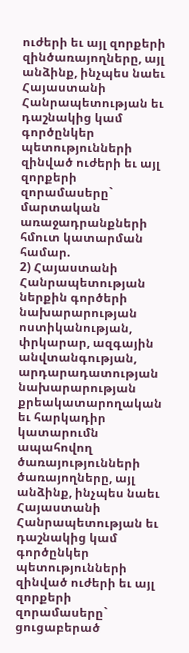ուժերի եւ այլ զորքերի զինծառայողները, այլ
անձինք, ինչպես նաեւ Հայաստանի Հանրապետության եւ դաշնակից կամ գործընկեր
պետությունների զինված ուժերի եւ այլ զորքերի զորամասերը` մարտական առաջադրանքների
հմուտ կատարման համար.
2) Հայաստանի Հանրապետության ներքին գործերի նախարարության ոստիկանության,
փրկարար, ազգային անվտանգության, արդարադատության նախարարության
քրեակատարողական եւ հարկադիր կատարումն ապահովող ծառայությունների
ծառայողները, այլ անձինք, ինչպես նաեւ Հայաստանի Հանրապետության եւ դաշնակից կամ
գործընկեր պետությունների զինված ուժերի եւ այլ զորքերի զորամասերը` ցուցաբերած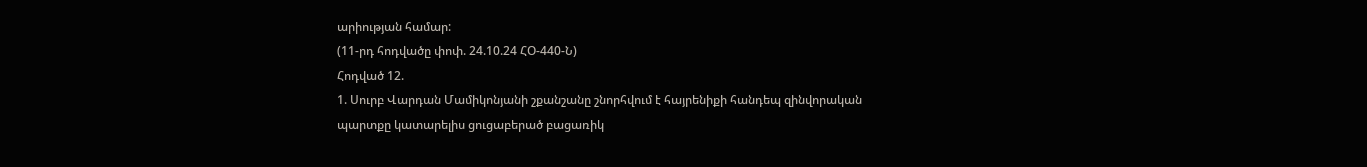արիության համար:
(11-րդ հոդվածը փոփ. 24.10.24 ՀՕ-440-Ն)
Հոդված 12.
1. Սուրբ Վարդան Մամիկոնյանի շքանշանը շնորհվում է հայրենիքի հանդեպ զինվորական
պարտքը կատարելիս ցուցաբերած բացառիկ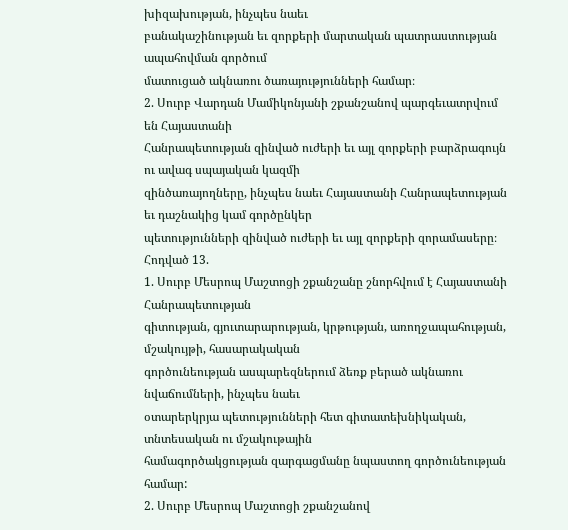խիզախության, ինչպես նաեւ
բանակաշինության եւ զորքերի մարտական պատրաստության ապահովման գործում
մատուցած ակնառու ծառայությունների համար։
2. Սուրբ Վարդան Մամիկոնյանի շքանշանով պարգեւատրվում են Հայաստանի
Հանրապետության զինված ուժերի եւ այլ զորքերի բարձրագույն ու ավագ սպայական կազմի
զինծառայողները, ինչպես նաեւ Հայաստանի Հանրապետության եւ դաշնակից կամ գործընկեր
պետությունների զինված ուժերի եւ այլ զորքերի զորամասերը։
Հոդված 13.
1. Սուրբ Մեսրոպ Մաշտոցի շքանշանը շնորհվում է Հայաստանի Հանրապետության
գիտության, գյուտարարության, կրթության, առողջապահության, մշակույթի, հասարակական
գործունեության ասպարեզներում ձեռք բերած ակնառու նվաճումների, ինչպես նաեւ
օտարերկրյա պետությունների հետ գիտատեխնիկական, տնտեսական ու մշակութային
համագործակցության զարգացմանը նպաստող գործունեության համար:
2. Սուրբ Մեսրոպ Մաշտոցի շքանշանով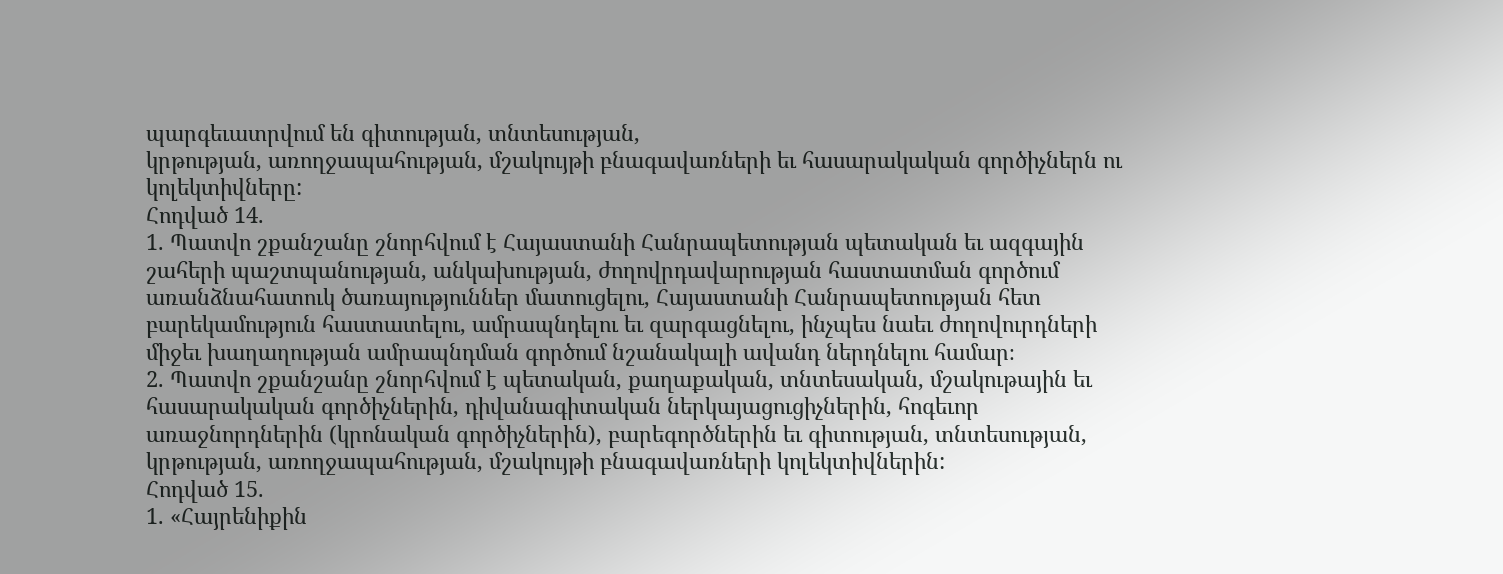պարգեւատրվում են գիտության, տնտեսության,
կրթության, առողջապահության, մշակույթի բնագավառների եւ հասարակական գործիչներն ու
կոլեկտիվները:
Հոդված 14.
1. Պատվո շքանշանը շնորհվում է Հայաստանի Հանրապետության պետական եւ ազգային
շահերի պաշտպանության, անկախության, ժողովրդավարության հաստատման գործում
առանձնահատուկ ծառայություններ մատուցելու, Հայաստանի Հանրապետության հետ
բարեկամություն հաստատելու, ամրապնդելու եւ զարգացնելու, ինչպես նաեւ ժողովուրդների
միջեւ խաղաղության ամրապնդման գործում նշանակալի ավանդ ներդնելու համար։
2. Պատվո շքանշանը շնորհվում է պետական, քաղաքական, տնտեսական, մշակութային եւ
հասարակական գործիչներին, դիվանագիտական ներկայացուցիչներին, հոգեւոր
առաջնորդներին (կրոնական գործիչներին), բարեգործներին եւ գիտության, տնտեսության,
կրթության, առողջապահության, մշակույթի բնագավառների կոլեկտիվներին:
Հոդված 15.
1. «Հայրենիքին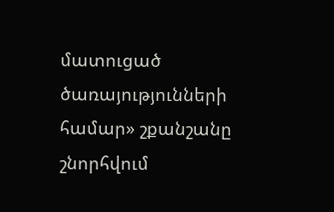մատուցած ծառայությունների համար» շքանշանը շնորհվում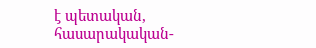է պետական,
հասարակական-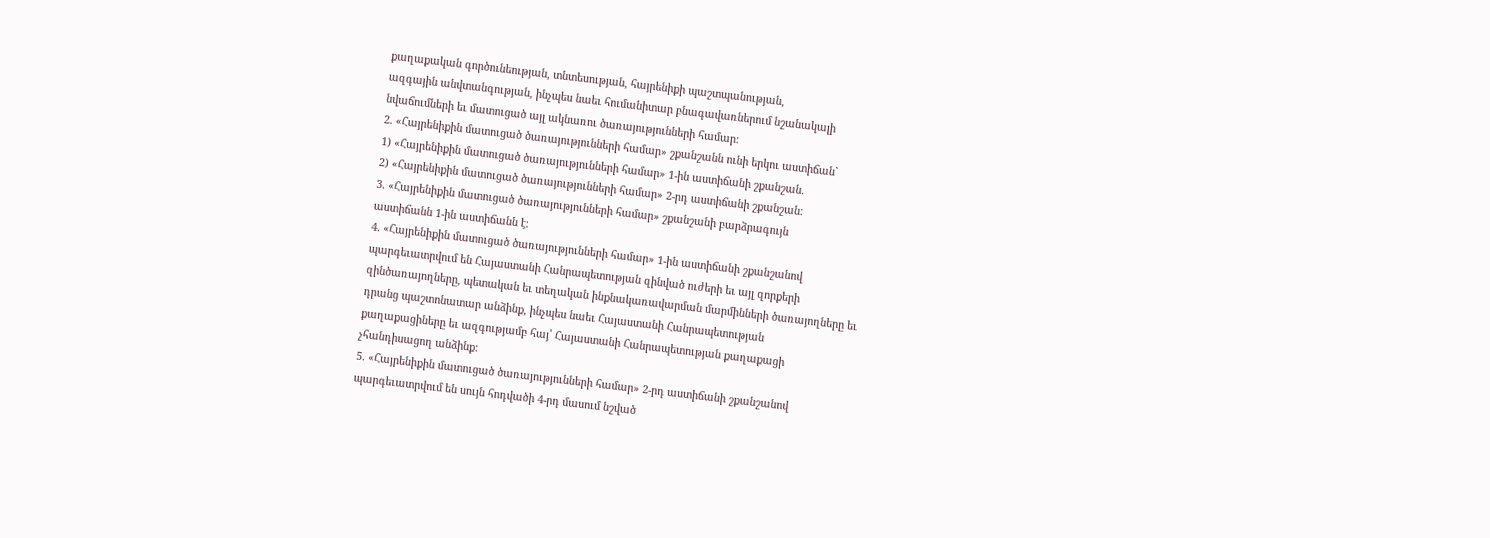քաղաքական գործունեության, տնտեսության, հայրենիքի պաշտպանության,
ազգային անվտանգության, ինչպես նաեւ հումանիտար բնագավառներում նշանակալի
նվաճումների եւ մատուցած այլ ակնառու ծառայությունների համար:
2. «Հայրենիքին մատուցած ծառայությունների համար» շքանշանն ունի երկու աստիճան`
1) «Հայրենիքին մատուցած ծառայությունների համար» 1-ին աստիճանի շքանշան.
2) «Հայրենիքին մատուցած ծառայությունների համար» 2-րդ աստիճանի շքանշան։
3. «Հայրենիքին մատուցած ծառայությունների համար» շքանշանի բարձրագույն
աստիճանն 1-ին աստիճանն է։
4. «Հայրենիքին մատուցած ծառայությունների համար» 1-ին աստիճանի շքանշանով
պարգեւատրվում են Հայաստանի Հանրապետության զինված ուժերի եւ այլ զորքերի
զինծառայողները, պետական եւ տեղական ինքնակառավարման մարմինների ծառայողները եւ
դրանց պաշտոնատար անձինք, ինչպես նաեւ Հայաստանի Հանրապետության
քաղաքացիները եւ ազգությամբ հայ՝ Հայաստանի Հանրապետության քաղաքացի
չհանդիսացող անձինք:
5. «Հայրենիքին մատուցած ծառայությունների համար» 2-րդ աստիճանի շքանշանով
պարգեւատրվում են սույն հոդվածի 4-րդ մասում նշված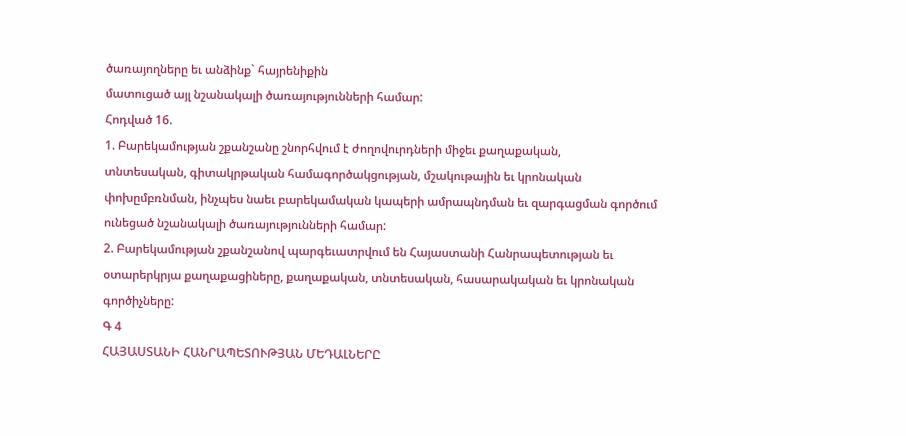ծառայողները եւ անձինք` հայրենիքին
մատուցած այլ նշանակալի ծառայությունների համար:
Հոդված 16.
1. Բարեկամության շքանշանը շնորհվում է ժողովուրդների միջեւ քաղաքական,
տնտեսական, գիտակրթական համագործակցության, մշակութային եւ կրոնական
փոխըմբռնման, ինչպես նաեւ բարեկամական կապերի ամրապնդման եւ զարգացման գործում
ունեցած նշանակալի ծառայությունների համար:
2. Բարեկամության շքանշանով պարգեւատրվում են Հայաստանի Հանրապետության եւ
օտարերկրյա քաղաքացիները, քաղաքական, տնտեսական, հասարակական եւ կրոնական
գործիչները:
Գ 4
ՀԱՅԱՍՏԱՆԻ ՀԱՆՐԱՊԵՏՈՒԹՅԱՆ ՄԵԴԱԼՆԵՐԸ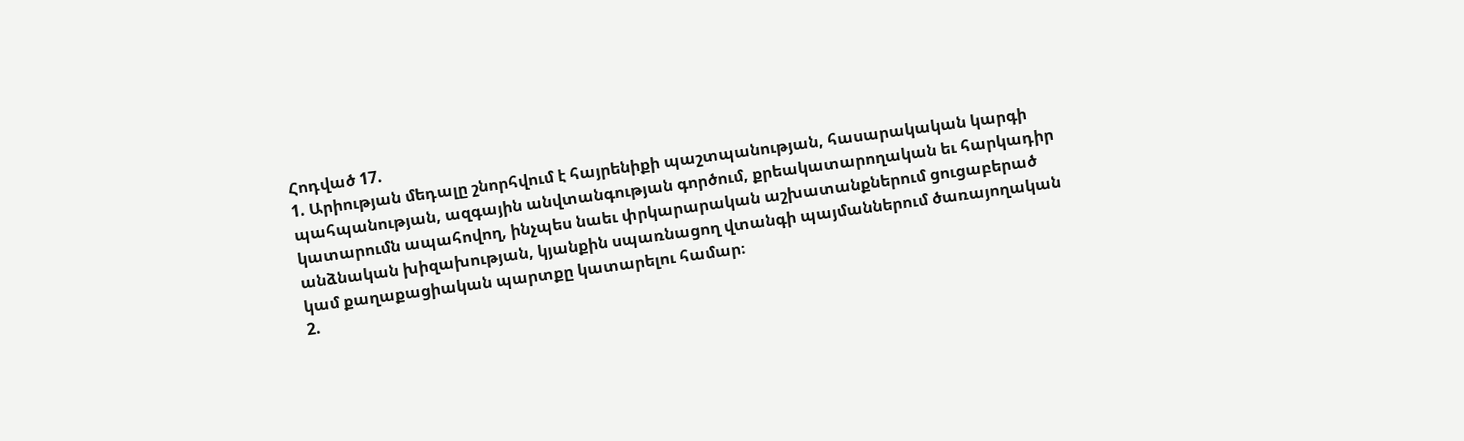Հոդված 17.
1. Արիության մեդալը շնորհվում է հայրենիքի պաշտպանության, հասարակական կարգի
պահպանության, ազգային անվտանգության գործում, քրեակատարողական եւ հարկադիր
կատարումն ապահովող, ինչպես նաեւ փրկարարական աշխատանքներում ցուցաբերած
անձնական խիզախության, կյանքին սպառնացող վտանգի պայմաններում ծառայողական
կամ քաղաքացիական պարտքը կատարելու համար։
2.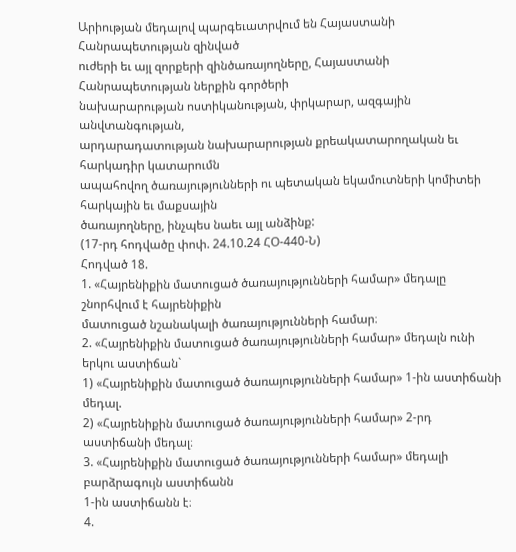Արիության մեդալով պարգեւատրվում են Հայաստանի Հանրապետության զինված
ուժերի եւ այլ զորքերի զինծառայողները, Հայաստանի Հանրապետության ներքին գործերի
նախարարության ոստիկանության, փրկարար, ազգային անվտանգության,
արդարադատության նախարարության քրեակատարողական եւ հարկադիր կատարումն
ապահովող ծառայությունների ու պետական եկամուտների կոմիտեի հարկային եւ մաքսային
ծառայողները, ինչպես նաեւ այլ անձինք:
(17-րդ հոդվածը փոփ. 24.10.24 ՀՕ-440-Ն)
Հոդված 18.
1. «Հայրենիքին մատուցած ծառայությունների համար» մեդալը շնորհվում է հայրենիքին
մատուցած նշանակալի ծառայությունների համար։
2. «Հայրենիքին մատուցած ծառայությունների համար» մեդալն ունի երկու աստիճան`
1) «Հայրենիքին մատուցած ծառայությունների համար» 1-ին աստիճանի մեդալ.
2) «Հայրենիքին մատուցած ծառայությունների համար» 2-րդ աստիճանի մեդալ։
3. «Հայրենիքին մատուցած ծառայությունների համար» մեդալի բարձրագույն աստիճանն
1-ին աստիճանն է։
4.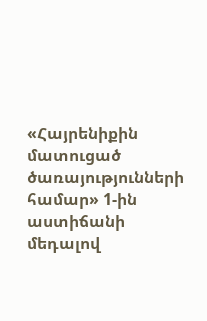«Հայրենիքին մատուցած ծառայությունների համար» 1-ին աստիճանի մեդալով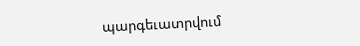պարգեւատրվում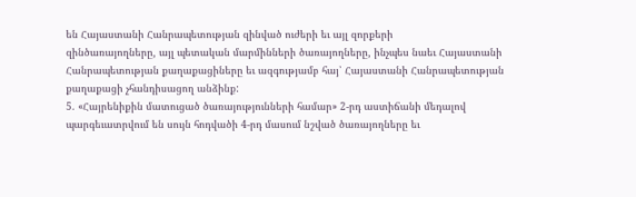են Հայաստանի Հանրապետության զինված ուժերի եւ այլ զորքերի
զինծառայողները, այլ պետական մարմինների ծառայողները, ինչպես նաեւ Հայաստանի
Հանրապետության քաղաքացիները եւ ազգությամբ հայ՝ Հայաստանի Հանրապետության
քաղաքացի չհանդիսացող անձինք:
5. «Հայրենիքին մատուցած ծառայությունների համար» 2-րդ աստիճանի մեդալով
պարգեւատրվում են սույն հոդվածի 4-րդ մասում նշված ծառայողները եւ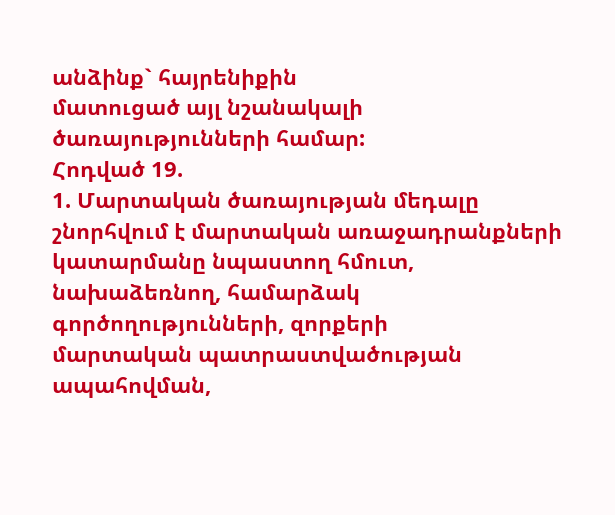անձինք` հայրենիքին
մատուցած այլ նշանակալի ծառայությունների համար:
Հոդված 19.
1. Մարտական ծառայության մեդալը շնորհվում է մարտական առաջադրանքների
կատարմանը նպաստող հմուտ, նախաձեռնող, համարձակ գործողությունների, զորքերի
մարտական պատրաստվածության ապահովման,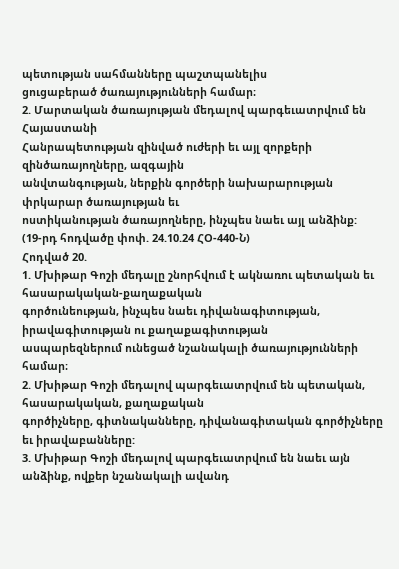պետության սահմանները պաշտպանելիս
ցուցաբերած ծառայությունների համար։
2. Մարտական ծառայության մեդալով պարգեւատրվում են Հայաստանի
Հանրապետության զինված ուժերի եւ այլ զորքերի զինծառայողները, ազգային
անվտանգության, ներքին գործերի նախարարության փրկարար ծառայության եւ
ոստիկանության ծառայողները, ինչպես նաեւ այլ անձինք:
(19-րդ հոդվածը փոփ. 24.10.24 ՀՕ-440-Ն)
Հոդված 20.
1. Մխիթար Գոշի մեդալը շնորհվում է ակնառու պետական եւ հասարակական-քաղաքական
գործունեության, ինչպես նաեւ դիվանագիտության, իրավագիտության ու քաղաքագիտության
ասպարեզներում ունեցած նշանակալի ծառայությունների համար։
2. Մխիթար Գոշի մեդալով պարգեւատրվում են պետական, հասարակական, քաղաքական
գործիչները, գիտնականները, դիվանագիտական գործիչները եւ իրավաբանները:
3. Մխիթար Գոշի մեդալով պարգեւատրվում են նաեւ այն անձինք, ովքեր նշանակալի ավանդ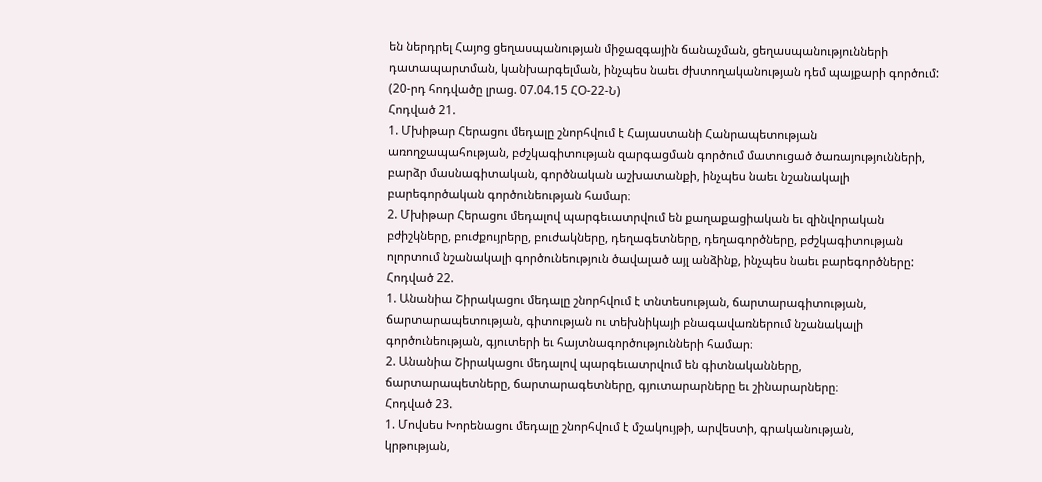են ներդրել Հայոց ցեղասպանության միջազգային ճանաչման, ցեղասպանությունների
դատապարտման, կանխարգելման, ինչպես նաեւ ժխտողականության դեմ պայքարի գործում:
(20-րդ հոդվածը լրաց. 07.04.15 ՀՕ-22-Ն)
Հոդված 21.
1. Մխիթար Հերացու մեդալը շնորհվում է Հայաստանի Հանրապետության
առողջապահության, բժշկագիտության զարգացման գործում մատուցած ծառայությունների,
բարձր մասնագիտական, գործնական աշխատանքի, ինչպես նաեւ նշանակալի
բարեգործական գործունեության համար։
2. Մխիթար Հերացու մեդալով պարգեւատրվում են քաղաքացիական եւ զինվորական
բժիշկները, բուժքույրերը, բուժակները, դեղագետները, դեղագործները, բժշկագիտության
ոլորտում նշանակալի գործունեություն ծավալած այլ անձինք, ինչպես նաեւ բարեգործները:
Հոդված 22.
1. Անանիա Շիրակացու մեդալը շնորհվում է տնտեսության, ճարտարագիտության,
ճարտարապետության, գիտության ու տեխնիկայի բնագավառներում նշանակալի
գործունեության, գյուտերի եւ հայտնագործությունների համար։
2. Անանիա Շիրակացու մեդալով պարգեւատրվում են գիտնականները,
ճարտարապետները, ճարտարագետները, գյուտարարները եւ շինարարները։
Հոդված 23.
1. Մովսես Խորենացու մեդալը շնորհվում է մշակույթի, արվեստի, գրականության,
կրթության,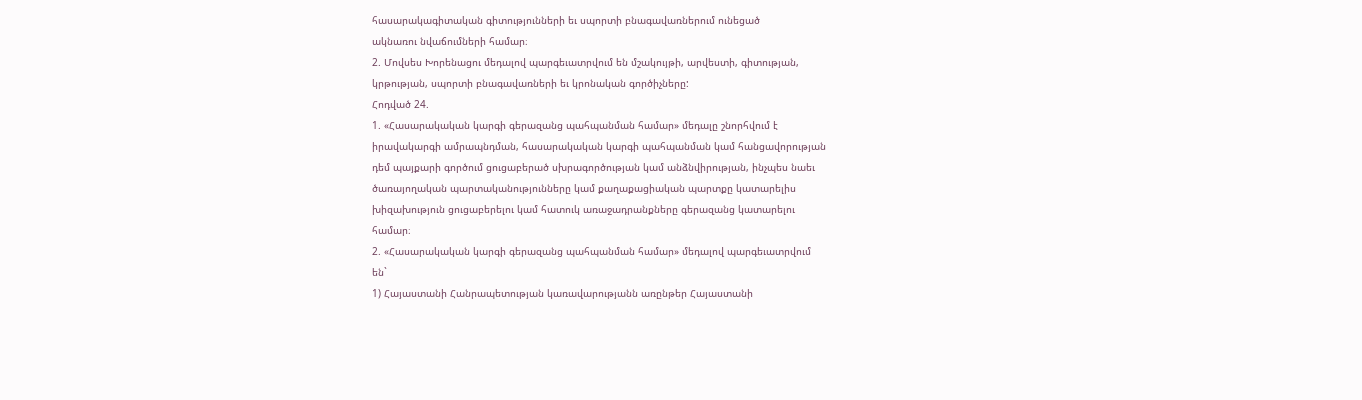հասարակագիտական գիտությունների եւ սպորտի բնագավառներում ունեցած
ակնառու նվաճումների համար։
2. Մովսես Խորենացու մեդալով պարգեւատրվում են մշակույթի, արվեստի, գիտության,
կրթության, սպորտի բնագավառների եւ կրոնական գործիչները:
Հոդված 24.
1. «Հասարակական կարգի գերազանց պահպանման համար» մեդալը շնորհվում է
իրավակարգի ամրապնդման, հասարակական կարգի պահպանման կամ հանցավորության
դեմ պայքարի գործում ցուցաբերած սխրագործության կամ անձնվիրության, ինչպես նաեւ
ծառայողական պարտականությունները կամ քաղաքացիական պարտքը կատարելիս
խիզախություն ցուցաբերելու կամ հատուկ առաջադրանքները գերազանց կատարելու
համար։
2. «Հասարակական կարգի գերազանց պահպանման համար» մեդալով պարգեւատրվում
են`
1) Հայաստանի Հանրապետության կառավարությանն առընթեր Հայաստանի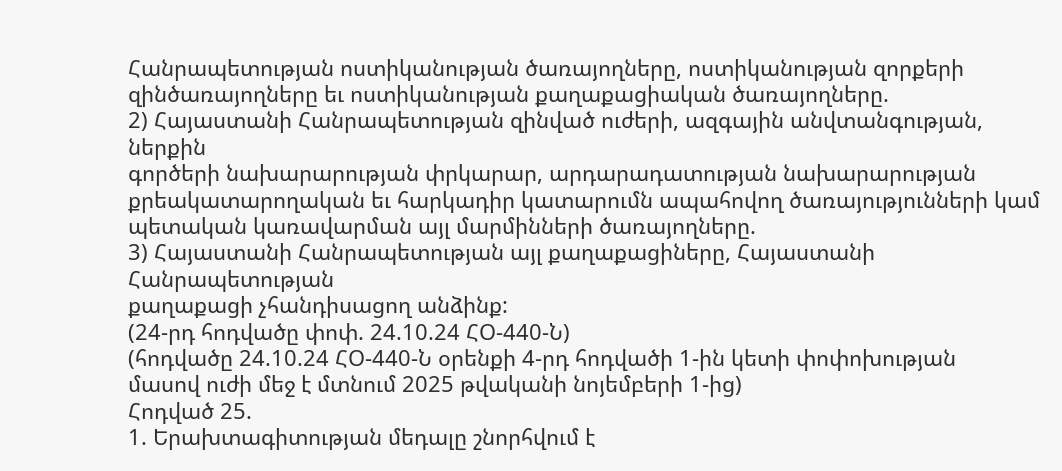Հանրապետության ոստիկանության ծառայողները, ոստիկանության զորքերի
զինծառայողները եւ ոստիկանության քաղաքացիական ծառայողները.
2) Հայաստանի Հանրապետության զինված ուժերի, ազգային անվտանգության, ներքին
գործերի նախարարության փրկարար, արդարադատության նախարարության
քրեակատարողական եւ հարկադիր կատարումն ապահովող ծառայությունների կամ
պետական կառավարման այլ մարմինների ծառայողները.
3) Հայաստանի Հանրապետության այլ քաղաքացիները, Հայաստանի Հանրապետության
քաղաքացի չհանդիսացող անձինք:
(24-րդ հոդվածը փոփ. 24.10.24 ՀՕ-440-Ն)
(հոդվածը 24.10.24 ՀՕ-440-Ն օրենքի 4-րդ հոդվածի 1-ին կետի փոփոխության
մասով ուժի մեջ է մտնում 2025 թվականի նոյեմբերի 1-ից)
Հոդված 25.
1. Երախտագիտության մեդալը շնորհվում է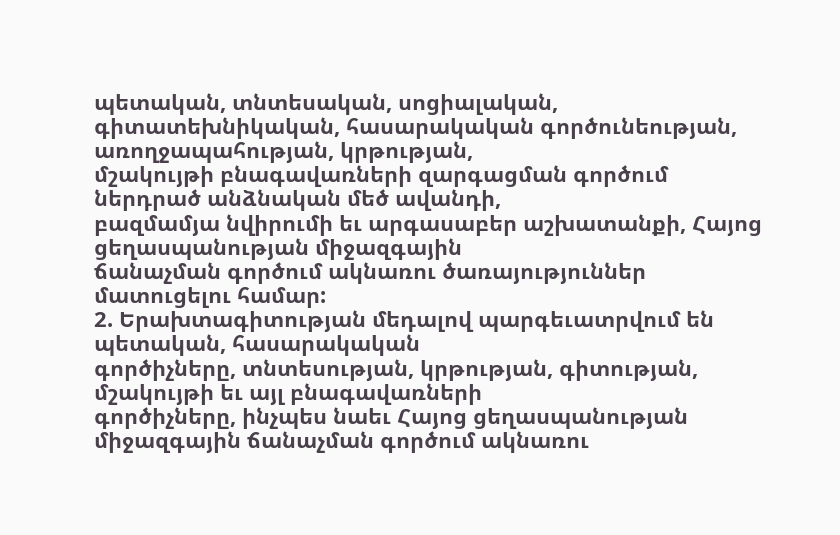պետական, տնտեսական, սոցիալական,
գիտատեխնիկական, հասարակական գործունեության, առողջապահության, կրթության,
մշակույթի բնագավառների զարգացման գործում ներդրած անձնական մեծ ավանդի,
բազմամյա նվիրումի եւ արգասաբեր աշխատանքի, Հայոց ցեղասպանության միջազգային
ճանաչման գործում ակնառու ծառայություններ մատուցելու համար:
2. Երախտագիտության մեդալով պարգեւատրվում են պետական, հասարակական
գործիչները, տնտեսության, կրթության, գիտության, մշակույթի եւ այլ բնագավառների
գործիչները, ինչպես նաեւ Հայոց ցեղասպանության միջազգային ճանաչման գործում ակնառու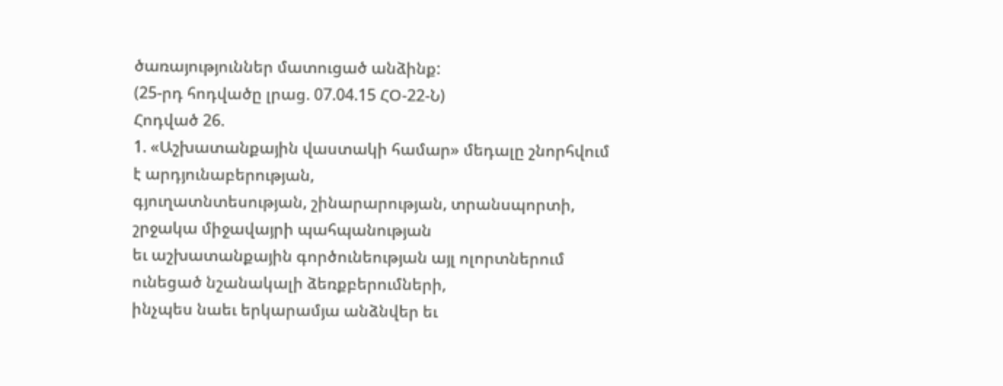ծառայություններ մատուցած անձինք:
(25-րդ հոդվածը լրաց. 07.04.15 ՀՕ-22-Ն)
Հոդված 26.
1. «Աշխատանքային վաստակի համար» մեդալը շնորհվում է արդյունաբերության,
գյուղատնտեսության, շինարարության, տրանսպորտի, շրջակա միջավայրի պահպանության
եւ աշխատանքային գործունեության այլ ոլորտներում ունեցած նշանակալի ձեռքբերումների,
ինչպես նաեւ երկարամյա անձնվեր եւ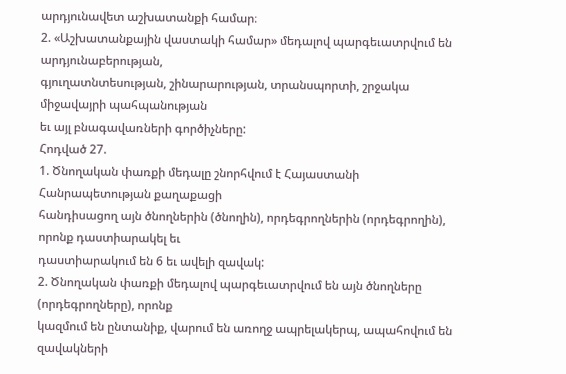արդյունավետ աշխատանքի համար։
2. «Աշխատանքային վաստակի համար» մեդալով պարգեւատրվում են արդյունաբերության,
գյուղատնտեսության, շինարարության, տրանսպորտի, շրջակա միջավայրի պահպանության
եւ այլ բնագավառների գործիչները:
Հոդված 27.
1. Ծնողական փառքի մեդալը շնորհվում է Հայաստանի Հանրապետության քաղաքացի
հանդիսացող այն ծնողներին (ծնողին), որդեգրողներին (որդեգրողին), որոնք դաստիարակել եւ
դաստիարակում են 6 եւ ավելի զավակ:
2. Ծնողական փառքի մեդալով պարգեւատրվում են այն ծնողները (որդեգրողները), որոնք
կազմում են ընտանիք, վարում են առողջ ապրելակերպ, ապահովում են զավակների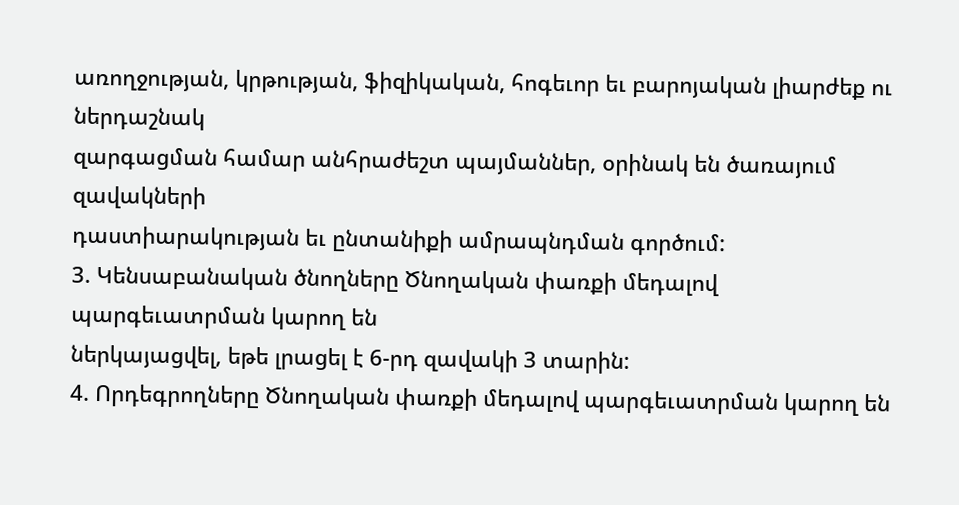առողջության, կրթության, ֆիզիկական, հոգեւոր եւ բարոյական լիարժեք ու ներդաշնակ
զարգացման համար անհրաժեշտ պայմաններ, օրինակ են ծառայում զավակների
դաստիարակության եւ ընտանիքի ամրապնդման գործում:
3. Կենսաբանական ծնողները Ծնողական փառքի մեդալով պարգեւատրման կարող են
ներկայացվել, եթե լրացել է 6-րդ զավակի 3 տարին:
4. Որդեգրողները Ծնողական փառքի մեդալով պարգեւատրման կարող են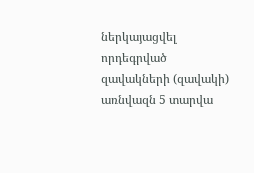ներկայացվել
որդեգրված զավակների (զավակի) առնվազն 5 տարվա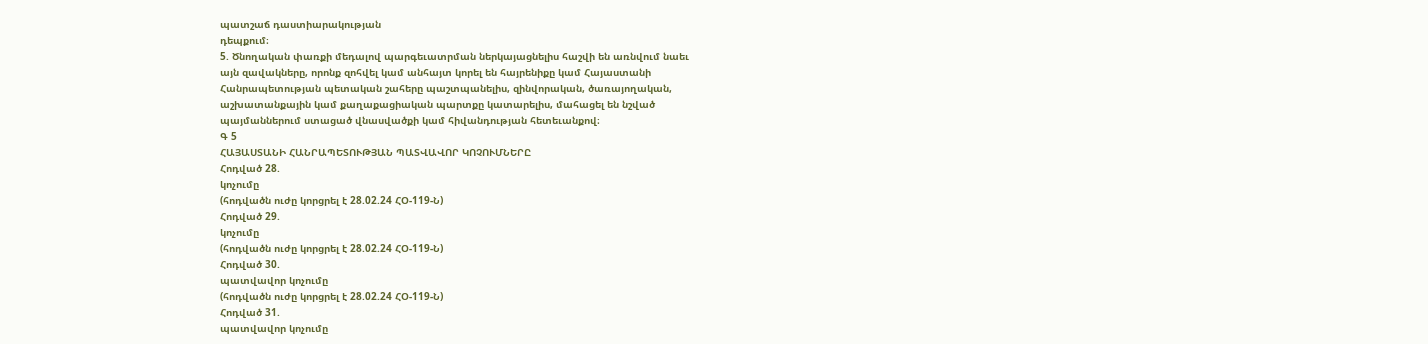պատշաճ դաստիարակության
դեպքում։
5. Ծնողական փառքի մեդալով պարգեւատրման ներկայացնելիս հաշվի են առնվում նաեւ
այն զավակները, որոնք զոհվել կամ անհայտ կորել են հայրենիքը կամ Հայաստանի
Հանրապետության պետական շահերը պաշտպանելիս, զինվորական, ծառայողական,
աշխատանքային կամ քաղաքացիական պարտքը կատարելիս, մահացել են նշված
պայմաններում ստացած վնասվածքի կամ հիվանդության հետեւանքով։
Գ 5
ՀԱՅԱՍՏԱՆԻ ՀԱՆՐԱՊԵՏՈՒԹՅԱՆ ՊԱՏՎԱՎՈՐ ԿՈՉՈՒՄՆԵՐԸ
Հոդված 28.
կոչումը
(հոդվածն ուժը կորցրել է 28.02.24 ՀՕ-119-Ն)
Հոդված 29.
կոչումը
(հոդվածն ուժը կորցրել է 28.02.24 ՀՕ-119-Ն)
Հոդված 30.
պատվավոր կոչումը
(հոդվածն ուժը կորցրել է 28.02.24 ՀՕ-119-Ն)
Հոդված 31.
պատվավոր կոչումը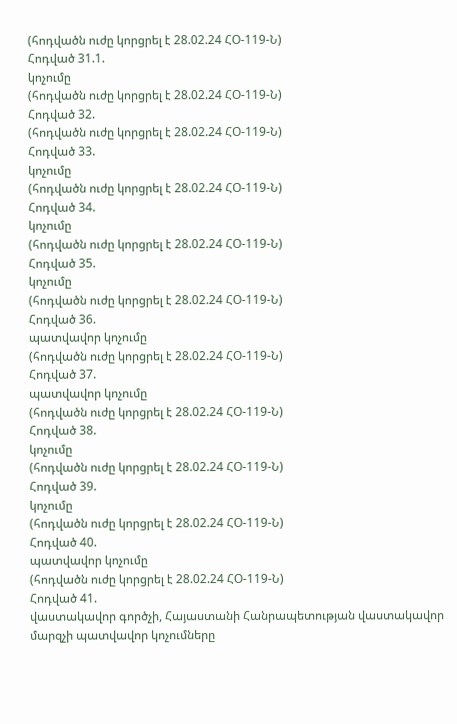(հոդվածն ուժը կորցրել է 28.02.24 ՀՕ-119-Ն)
Հոդված 31.1.
կոչումը
(հոդվածն ուժը կորցրել է 28.02.24 ՀՕ-119-Ն)
Հոդված 32.
(հոդվածն ուժը կորցրել է 28.02.24 ՀՕ-119-Ն)
Հոդված 33.
կոչումը
(հոդվածն ուժը կորցրել է 28.02.24 ՀՕ-119-Ն)
Հոդված 34.
կոչումը
(հոդվածն ուժը կորցրել է 28.02.24 ՀՕ-119-Ն)
Հոդված 35.
կոչումը
(հոդվածն ուժը կորցրել է 28.02.24 ՀՕ-119-Ն)
Հոդված 36.
պատվավոր կոչումը
(հոդվածն ուժը կորցրել է 28.02.24 ՀՕ-119-Ն)
Հոդված 37.
պատվավոր կոչումը
(հոդվածն ուժը կորցրել է 28.02.24 ՀՕ-119-Ն)
Հոդված 38.
կոչումը
(հոդվածն ուժը կորցրել է 28.02.24 ՀՕ-119-Ն)
Հոդված 39.
կոչումը
(հոդվածն ուժը կորցրել է 28.02.24 ՀՕ-119-Ն)
Հոդված 40.
պատվավոր կոչումը
(հոդվածն ուժը կորցրել է 28.02.24 ՀՕ-119-Ն)
Հոդված 41.
վաստակավոր գործչի, Հայաստանի Հանրապետության վաստակավոր
մարզչի պատվավոր կոչումները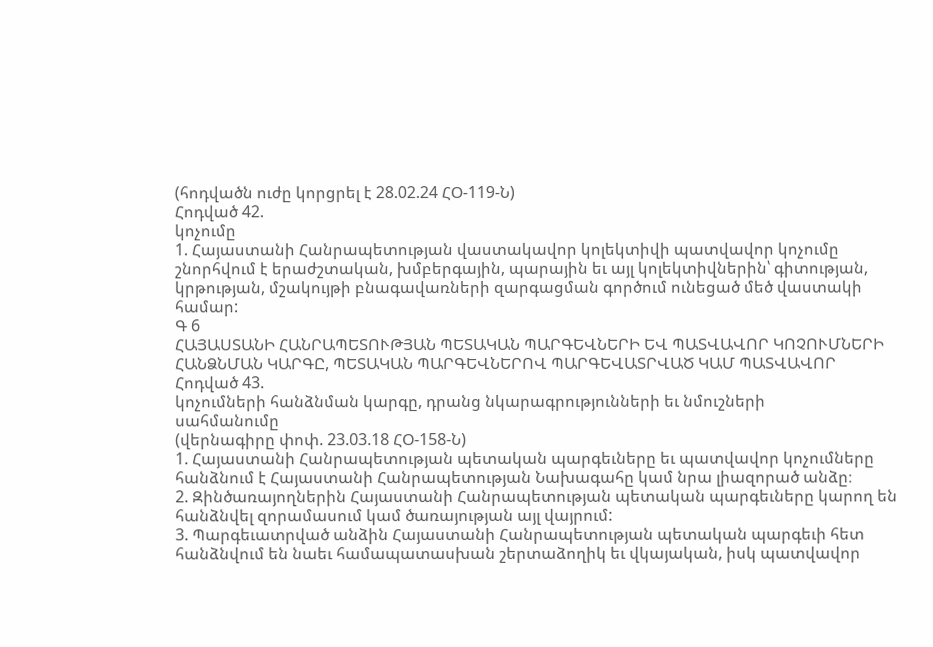(հոդվածն ուժը կորցրել է 28.02.24 ՀՕ-119-Ն)
Հոդված 42.
կոչումը
1. Հայաստանի Հանրապետության վաստակավոր կոլեկտիվի պատվավոր կոչումը
շնորհվում է երաժշտական, խմբերգային, պարային եւ այլ կոլեկտիվներին՝ գիտության,
կրթության, մշակույթի բնագավառների զարգացման գործում ունեցած մեծ վաստակի համար:
Գ 6
ՀԱՅԱՍՏԱՆԻ ՀԱՆՐԱՊԵՏՈՒԹՅԱՆ ՊԵՏԱԿԱՆ ՊԱՐԳԵՎՆԵՐԻ ԵՎ ՊԱՏՎԱՎՈՐ ԿՈՉՈՒՄՆԵՐԻ ՀԱՆՁՆՄԱՆ ԿԱՐԳԸ, ՊԵՏԱԿԱՆ ՊԱՐԳԵՎՆԵՐՈՎ ՊԱՐԳԵՎԱՏՐՎԱԾ ԿԱՄ ՊԱՏՎԱՎՈՐ
Հոդված 43.
կոչումների հանձնման կարգը, դրանց նկարագրությունների եւ նմուշների
սահմանումը
(վերնագիրը փոփ. 23.03.18 ՀՕ-158-Ն)
1. Հայաստանի Հանրապետության պետական պարգեւները եւ պատվավոր կոչումները
հանձնում է Հայաստանի Հանրապետության Նախագահը կամ նրա լիազորած անձը։
2. Զինծառայողներին Հայաստանի Հանրապետության պետական պարգեւները կարող են
հանձնվել զորամասում կամ ծառայության այլ վայրում:
3. Պարգեւատրված անձին Հայաստանի Հանրապետության պետական պարգեւի հետ
հանձնվում են նաեւ համապատասխան շերտաձողիկ եւ վկայական, իսկ պատվավոր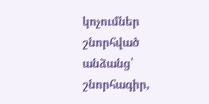կոչումներ
շնորհված անձանց՝ շնորհագիր,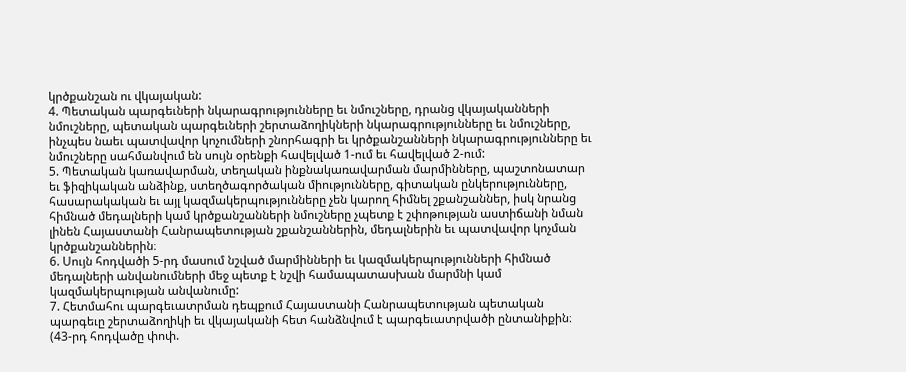կրծքանշան ու վկայական:
4. Պետական պարգեւների նկարագրությունները եւ նմուշները, դրանց վկայականների
նմուշները, պետական պարգեւների շերտաձողիկների նկարագրությունները եւ նմուշները,
ինչպես նաեւ պատվավոր կոչումների շնորհագրի եւ կրծքանշանների նկարագրությունները եւ
նմուշները սահմանվում են սույն օրենքի հավելված 1-ում եւ հավելված 2-ում:
5. Պետական կառավարման, տեղական ինքնակառավարման մարմինները, պաշտոնատար
եւ ֆիզիկական անձինք, ստեղծագործական միությունները, գիտական ընկերությունները,
հասարակական եւ այլ կազմակերպությունները չեն կարող հիմնել շքանշաններ, իսկ նրանց
հիմնած մեդալների կամ կրծքանշանների նմուշները չպետք է շփոթության աստիճանի նման
լինեն Հայաստանի Հանրապետության շքանշաններին, մեդալներին եւ պատվավոր կոչման
կրծքանշաններին։
6. Սույն հոդվածի 5-րդ մասում նշված մարմինների եւ կազմակերպությունների հիմնած
մեդալների անվանումների մեջ պետք է նշվի համապատասխան մարմնի կամ
կազմակերպության անվանումը:
7. Հետմահու պարգեւատրման դեպքում Հայաստանի Հանրապետության պետական
պարգեւը շերտաձողիկի եւ վկայականի հետ հանձնվում է պարգեւատրվածի ընտանիքին։
(43-րդ հոդվածը փոփ.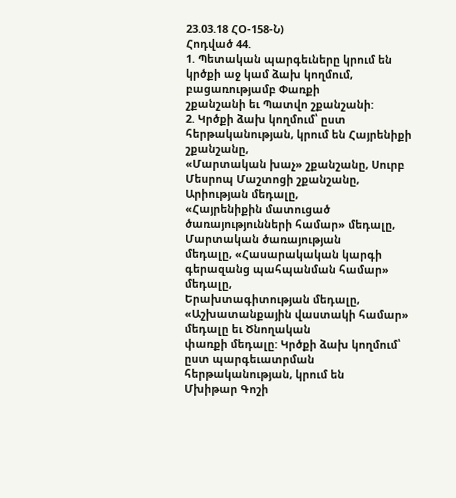23.03.18 ՀՕ-158-Ն)
Հոդված 44.
1. Պետական պարգեւները կրում են կրծքի աջ կամ ձախ կողմում, բացառությամբ Փառքի
շքանշանի եւ Պատվո շքանշանի:
2. Կրծքի ձախ կողմում՝ ըստ հերթականության, կրում են Հայրենիքի շքանշանը,
«Մարտական խաչ» շքանշանը, Սուրբ Մեսրոպ Մաշտոցի շքանշանը, Արիության մեդալը,
«Հայրենիքին մատուցած ծառայությունների համար» մեդալը, Մարտական ծառայության
մեդալը, «Հասարակական կարգի գերազանց պահպանման համար» մեդալը,
Երախտագիտության մեդալը, «Աշխատանքային վաստակի համար» մեդալը եւ Ծնողական
փառքի մեդալը: Կրծքի ձախ կողմում՝ ըստ պարգեւատրման հերթականության, կրում են
Մխիթար Գոշի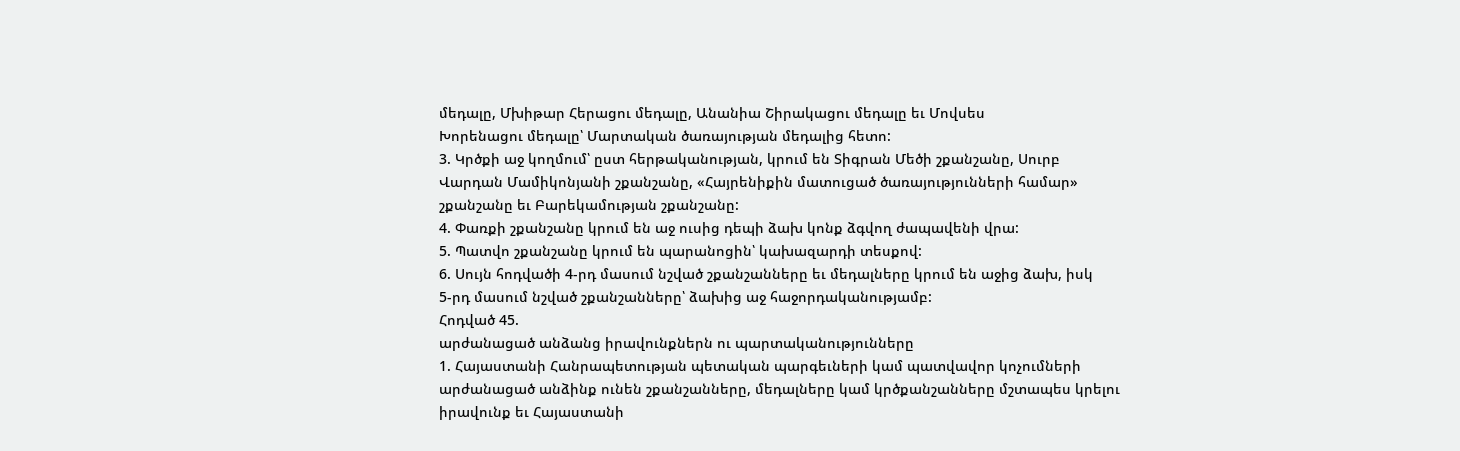մեդալը, Մխիթար Հերացու մեդալը, Անանիա Շիրակացու մեդալը եւ Մովսես
Խորենացու մեդալը՝ Մարտական ծառայության մեդալից հետո:
3. Կրծքի աջ կողմում՝ ըստ հերթականության, կրում են Տիգրան Մեծի շքանշանը, Սուրբ
Վարդան Մամիկոնյանի շքանշանը, «Հայրենիքին մատուցած ծառայությունների համար»
շքանշանը եւ Բարեկամության շքանշանը:
4. Փառքի շքանշանը կրում են աջ ուսից դեպի ձախ կոնք ձգվող ժապավենի վրա:
5. Պատվո շքանշանը կրում են պարանոցին՝ կախազարդի տեսքով:
6. Սույն հոդվածի 4-րդ մասում նշված շքանշանները եւ մեդալները կրում են աջից ձախ, իսկ
5-րդ մասում նշված շքանշանները՝ ձախից աջ հաջորդականությամբ:
Հոդված 45.
արժանացած անձանց իրավունքներն ու պարտականությունները
1. Հայաստանի Հանրապետության պետական պարգեւների կամ պատվավոր կոչումների
արժանացած անձինք ունեն շքանշանները, մեդալները կամ կրծքանշանները մշտապես կրելու
իրավունք եւ Հայաստանի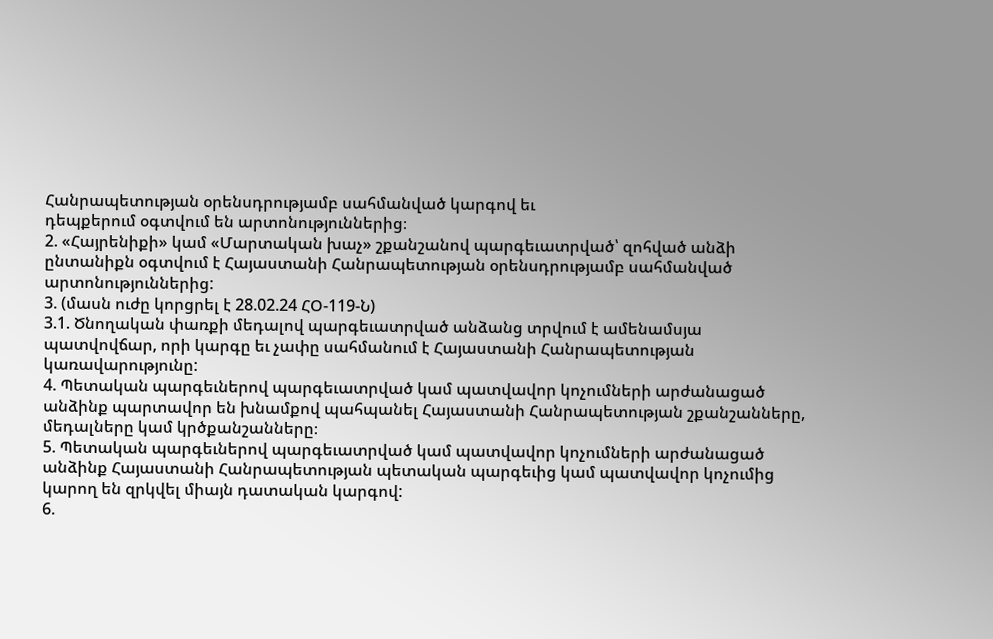Հանրապետության օրենսդրությամբ սահմանված կարգով եւ
դեպքերում օգտվում են արտոնություններից։
2. «Հայրենիքի» կամ «Մարտական խաչ» շքանշանով պարգեւատրված՝ զոհված անձի
ընտանիքն օգտվում է Հայաստանի Հանրապետության օրենսդրությամբ սահմանված
արտոնություններից:
3. (մասն ուժը կորցրել է 28.02.24 ՀՕ-119-Ն)
3.1. Ծնողական փառքի մեդալով պարգեւատրված անձանց տրվում է ամենամսյա
պատվովճար, որի կարգը եւ չափը սահմանում է Հայաստանի Հանրապետության
կառավարությունը:
4. Պետական պարգեւներով պարգեւատրված կամ պատվավոր կոչումների արժանացած
անձինք պարտավոր են խնամքով պահպանել Հայաստանի Հանրապետության շքանշանները,
մեդալները կամ կրծքանշանները։
5. Պետական պարգեւներով պարգեւատրված կամ պատվավոր կոչումների արժանացած
անձինք Հայաստանի Հանրապետության պետական պարգեւից կամ պատվավոր կոչումից
կարող են զրկվել միայն դատական կարգով:
6.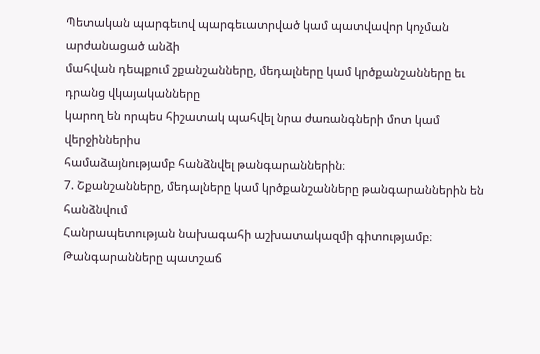Պետական պարգեւով պարգեւատրված կամ պատվավոր կոչման արժանացած անձի
մահվան դեպքում շքանշանները, մեդալները կամ կրծքանշանները եւ դրանց վկայականները
կարող են որպես հիշատակ պահվել նրա ժառանգների մոտ կամ վերջիններիս
համաձայնությամբ հանձնվել թանգարաններին։
7. Շքանշանները, մեդալները կամ կրծքանշանները թանգարաններին են հանձնվում
Հանրապետության նախագահի աշխատակազմի գիտությամբ։ Թանգարանները պատշաճ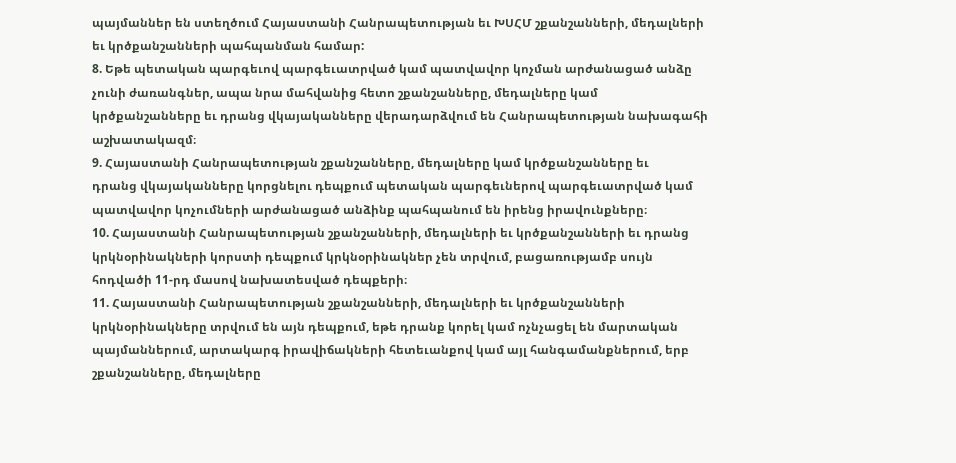պայմաններ են ստեղծում Հայաստանի Հանրապետության եւ ԽՍՀՄ շքանշանների, մեդալների
եւ կրծքանշանների պահպանման համար:
8. Եթե պետական պարգեւով պարգեւատրված կամ պատվավոր կոչման արժանացած անձը
չունի ժառանգներ, ապա նրա մահվանից հետո շքանշանները, մեդալները կամ
կրծքանշանները եւ դրանց վկայականները վերադարձվում են Հանրապետության նախագահի
աշխատակազմ։
9. Հայաստանի Հանրապետության շքանշանները, մեդալները կամ կրծքանշանները եւ
դրանց վկայականները կորցնելու դեպքում պետական պարգեւներով պարգեւատրված կամ
պատվավոր կոչումների արժանացած անձինք պահպանում են իրենց իրավունքները։
10. Հայաստանի Հանրապետության շքանշանների, մեդալների եւ կրծքանշանների եւ դրանց
կրկնօրինակների կորստի դեպքում կրկնօրինակներ չեն տրվում, բացառությամբ սույն
հոդվածի 11-րդ մասով նախատեսված դեպքերի։
11. Հայաստանի Հանրապետության շքանշանների, մեդալների եւ կրծքանշանների
կրկնօրինակները տրվում են այն դեպքում, եթե դրանք կորել կամ ոչնչացել են մարտական
պայմաններում, արտակարգ իրավիճակների հետեւանքով կամ այլ հանգամանքներում, երբ
շքանշանները, մեդալները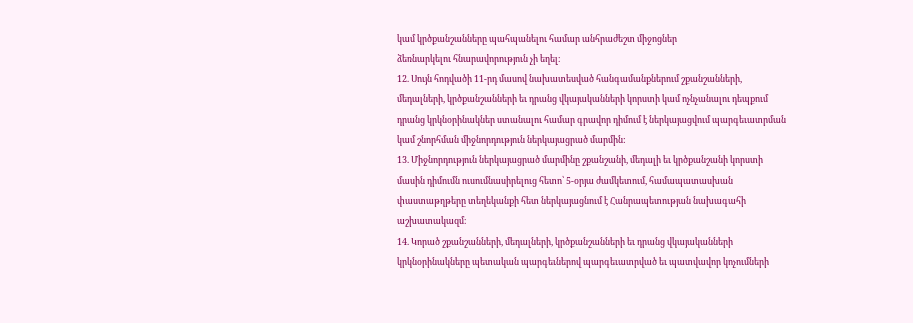կամ կրծքանշանները պահպանելու համար անհրաժեշտ միջոցներ
ձեռնարկելու հնարավորություն չի եղել։
12. Սույն հոդվածի 11-րդ մասով նախատեսված հանգամանքներում շքանշանների,
մեդալների, կրծքանշանների եւ դրանց վկայականների կորստի կամ ոչնչանալու դեպքում
դրանց կրկնօրինակներ ստանալու համար գրավոր դիմում է ներկայացվում պարգեւատրման
կամ շնորհման միջնորդություն ներկայացրած մարմին:
13. Միջնորդություն ներկայացրած մարմինը շքանշանի, մեդալի եւ կրծքանշանի կորստի
մասին դիմումն ուսումնասիրելուց հետո՝ 5-օրյա ժամկետում, համապատասխան
փաստաթղթերը տեղեկանքի հետ ներկայացնում է Հանրապետության նախագահի
աշխատակազմ։
14. Կորած շքանշանների, մեդալների, կրծքանշանների եւ դրանց վկայականների
կրկնօրինակները պետական պարգեւներով պարգեւատրված եւ պատվավոր կոչումների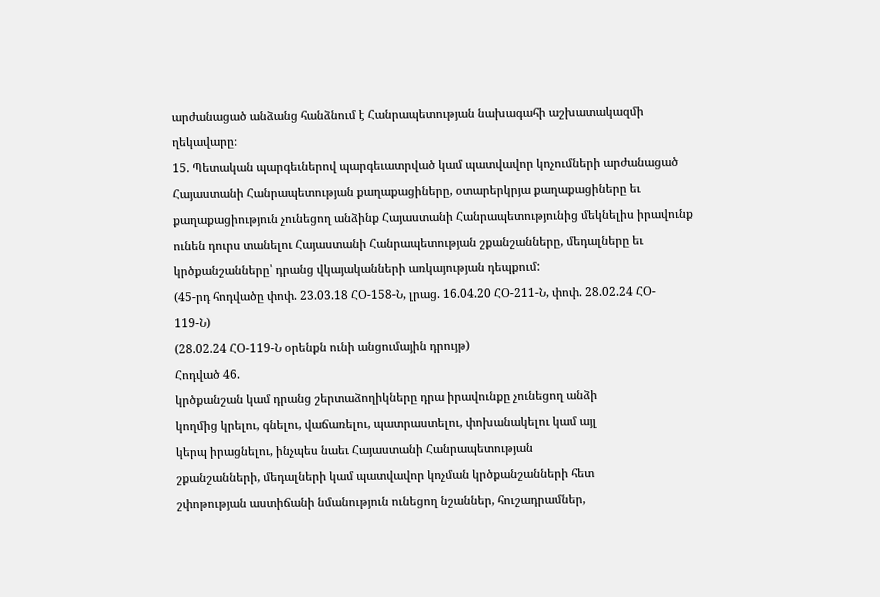արժանացած անձանց հանձնում է Հանրապետության նախագահի աշխատակազմի
ղեկավարը։
15. Պետական պարգեւներով պարգեւատրված կամ պատվավոր կոչումների արժանացած
Հայաստանի Հանրապետության քաղաքացիները, օտարերկրյա քաղաքացիները եւ
քաղաքացիություն չունեցող անձինք Հայաստանի Հանրապետությունից մեկնելիս իրավունք
ունեն դուրս տանելու Հայաստանի Հանրապետության շքանշանները, մեդալները եւ
կրծքանշանները՝ դրանց վկայականների առկայության դեպքում:
(45-րդ հոդվածը փոփ. 23.03.18 ՀՕ-158-Ն, լրաց. 16.04.20 ՀՕ-211-Ն, փոփ. 28.02.24 ՀՕ-
119-Ն)
(28.02.24 ՀՕ-119-Ն օրենքն ունի անցումային դրույթ)
Հոդված 46.
կրծքանշան կամ դրանց շերտաձողիկները դրա իրավունքը չունեցող անձի
կողմից կրելու, գնելու, վաճառելու, պատրաստելու, փոխանակելու կամ այլ
կերպ իրացնելու, ինչպես նաեւ Հայաստանի Հանրապետության
շքանշանների, մեդալների կամ պատվավոր կոչման կրծքանշանների հետ
շփոթության աստիճանի նմանություն ունեցող նշաններ, հուշադրամներ,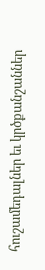հուշամեդալներ եւ կրծքանշաններ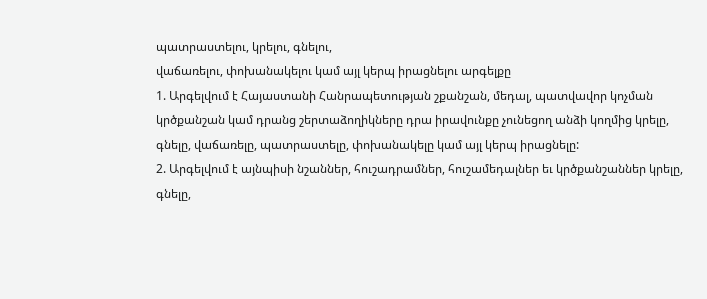պատրաստելու, կրելու, գնելու,
վաճառելու, փոխանակելու կամ այլ կերպ իրացնելու արգելքը
1. Արգելվում է Հայաստանի Հանրապետության շքանշան, մեդալ, պատվավոր կոչման
կրծքանշան կամ դրանց շերտաձողիկները դրա իրավունքը չունեցող անձի կողմից կրելը,
գնելը, վաճառելը, պատրաստելը, փոխանակելը կամ այլ կերպ իրացնելը:
2. Արգելվում է այնպիսի նշաններ, հուշադրամներ, հուշամեդալներ եւ կրծքանշաններ կրելը,
գնելը,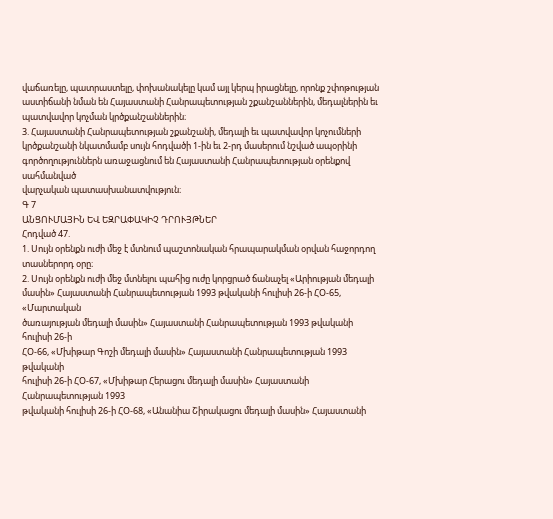վաճառելը, պատրաստելը, փոխանակելը կամ այլ կերպ իրացնելը, որոնք շփոթության
աստիճանի նման են Հայաստանի Հանրապետության շքանշաններին, մեդալներին եւ
պատվավոր կոչման կրծքանշաններին։
3. Հայաստանի Հանրապետության շքանշանի, մեդալի եւ պատվավոր կոչումների
կրծքանշանի նկատմամբ սույն հոդվածի 1-ին եւ 2-րդ մասերում նշված ապօրինի
գործողություններն առաջացնում են Հայաստանի Հանրապետության օրենքով սահմանված
վարչական պատասխանատվություն։
Գ 7
ԱՆՑՈՒՄԱՅԻՆ ԵՎ ԵԶՐԱՓԱԿԻՉ ԴՐՈՒՅԹՆԵՐ
Հոդված 47.
1. Սույն օրենքն ուժի մեջ է մտնում պաշտոնական հրապարակման օրվան հաջորդող
տասներորդ օրը։
2. Սույն օրենքն ուժի մեջ մտնելու պահից ուժը կորցրած ճանաչել «Արիության մեդալի
մասին» Հայաստանի Հանրապետության 1993 թվականի հուլիսի 26-ի ՀՕ-65, «Մարտական
ծառայության մեդալի մասին» Հայաստանի Հանրապետության 1993 թվականի հուլիսի 26-ի
ՀՕ-66, «Մխիթար Գոշի մեդալի մասին» Հայաստանի Հանրապետության 1993 թվականի
հուլիսի 26-ի ՀՕ-67, «Մխիթար Հերացու մեդալի մասին» Հայաստանի Հանրապետության 1993
թվականի հուլիսի 26-ի ՀՕ-68, «Անանիա Շիրակացու մեդալի մասին» Հայաստանի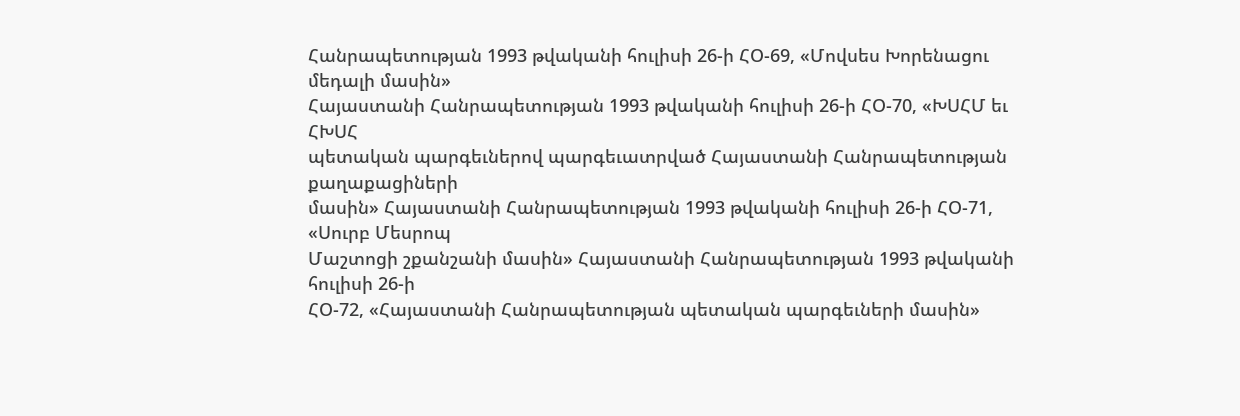Հանրապետության 1993 թվականի հուլիսի 26-ի ՀՕ-69, «Մովսես Խորենացու մեդալի մասին»
Հայաստանի Հանրապետության 1993 թվականի հուլիսի 26-ի ՀՕ-70, «ԽՍՀՄ եւ ՀԽՍՀ
պետական պարգեւներով պարգեւատրված Հայաստանի Հանրապետության քաղաքացիների
մասին» Հայաստանի Հանրապետության 1993 թվականի հուլիսի 26-ի ՀՕ-71, «Սուրբ Մեսրոպ
Մաշտոցի շքանշանի մասին» Հայաստանի Հանրապետության 1993 թվականի հուլիսի 26-ի
ՀՕ-72, «Հայաստանի Հանրապետության պետական պարգեւների մասին»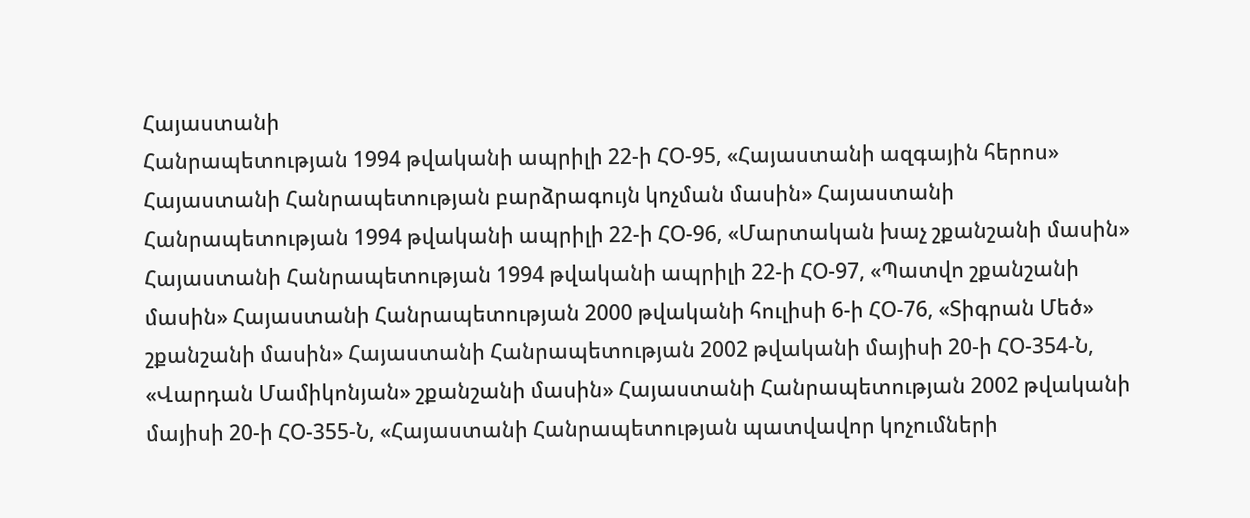Հայաստանի
Հանրապետության 1994 թվականի ապրիլի 22-ի ՀՕ-95, «Հայաստանի ազգային հերոս»
Հայաստանի Հանրապետության բարձրագույն կոչման մասին» Հայաստանի
Հանրապետության 1994 թվականի ապրիլի 22-ի ՀՕ-96, «Մարտական խաչ շքանշանի մասին»
Հայաստանի Հանրապետության 1994 թվականի ապրիլի 22-ի ՀՕ-97, «Պատվո շքանշանի
մասին» Հայաստանի Հանրապետության 2000 թվականի հուլիսի 6-ի ՀՕ-76, «Տիգրան Մեծ»
շքանշանի մասին» Հայաստանի Հանրապետության 2002 թվականի մայիսի 20-ի ՀՕ-354-Ն,
«Վարդան Մամիկոնյան» շքանշանի մասին» Հայաստանի Հանրապետության 2002 թվականի
մայիսի 20-ի ՀՕ-355-Ն, «Հայաստանի Հանրապետության պատվավոր կոչումների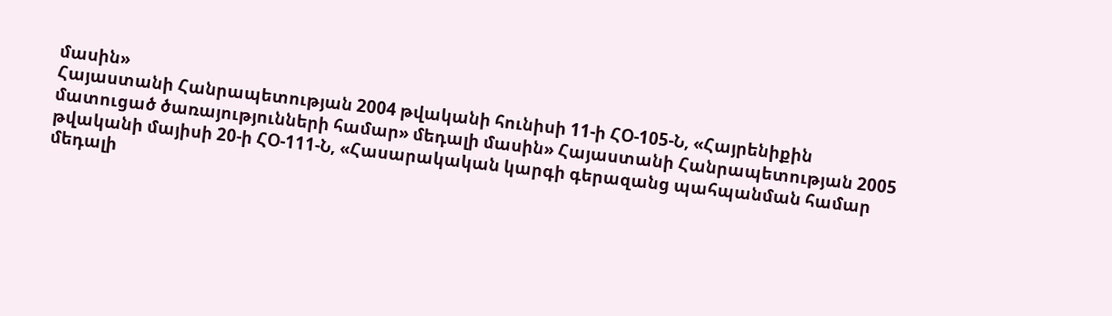մասին»
Հայաստանի Հանրապետության 2004 թվականի հունիսի 11-ի ՀՕ-105-Ն, «Հայրենիքին
մատուցած ծառայությունների համար» մեդալի մասին» Հայաստանի Հանրապետության 2005
թվականի մայիսի 20-ի ՀՕ-111-Ն, «Հասարակական կարգի գերազանց պահպանման համար
մեդալի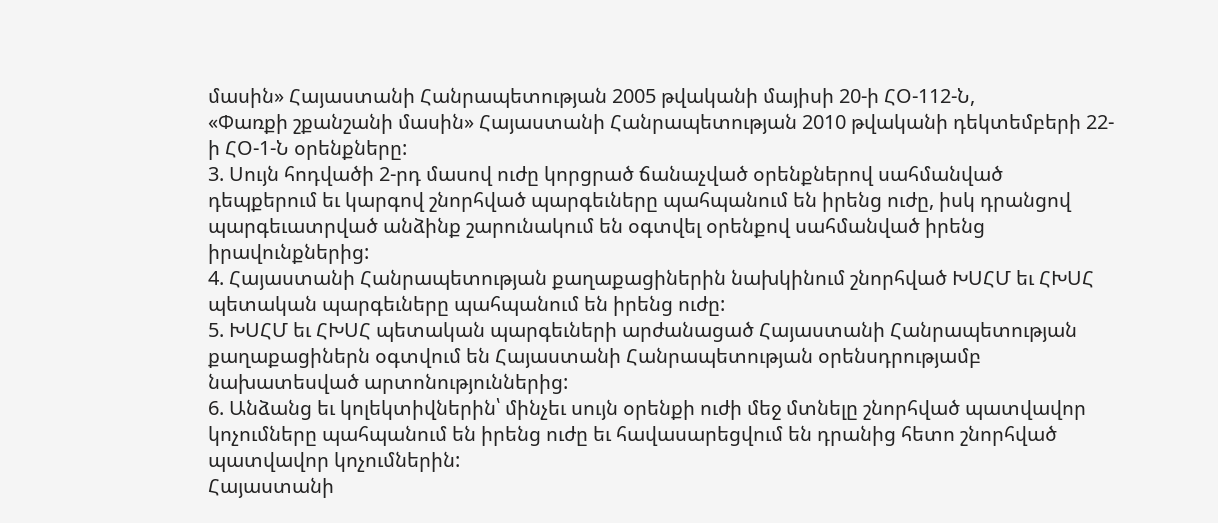մասին» Հայաստանի Հանրապետության 2005 թվականի մայիսի 20-ի ՀՕ-112-Ն,
«Փառքի շքանշանի մասին» Հայաստանի Հանրապետության 2010 թվականի դեկտեմբերի 22-
ի ՀՕ-1-Ն օրենքները:
3. Սույն հոդվածի 2-րդ մասով ուժը կորցրած ճանաչված օրենքներով սահմանված
դեպքերում եւ կարգով շնորհված պարգեւները պահպանում են իրենց ուժը, իսկ դրանցով
պարգեւատրված անձինք շարունակում են օգտվել օրենքով սահմանված իրենց
իրավունքներից:
4. Հայաստանի Հանրապետության քաղաքացիներին նախկինում շնորհված ԽՍՀՄ եւ ՀԽՍՀ
պետական պարգեւները պահպանում են իրենց ուժը:
5. ԽՍՀՄ եւ ՀԽՍՀ պետական պարգեւների արժանացած Հայաստանի Հանրապետության
քաղաքացիներն օգտվում են Հայաստանի Հանրապետության օրենսդրությամբ
նախատեսված արտոնություններից:
6. Անձանց եւ կոլեկտիվներին՝ մինչեւ սույն օրենքի ուժի մեջ մտնելը շնորհված պատվավոր
կոչումները պահպանում են իրենց ուժը եւ հավասարեցվում են դրանից հետո շնորհված
պատվավոր կոչումներին:
Հայաստանի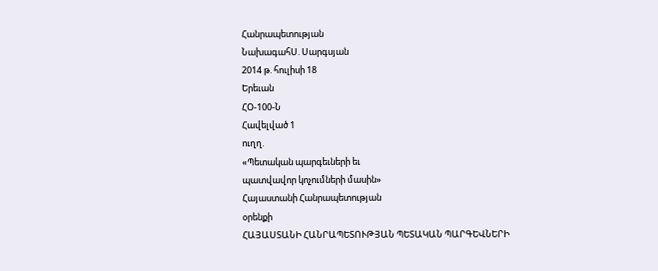Հանրապետության
ՆախագահՍ. Սարգսյան
2014 թ. հուլիսի 18
Երեւան
ՀՕ-100-Ն
Հավելված 1
ուղղ.
«Պետական պարգեւների եւ
պատվավոր կոչումների մասին»
Հայաստանի Հանրապետության
օրենքի
ՀԱՅԱՍՏԱՆԻ ՀԱՆՐԱՊԵՏՈՒԹՅԱՆ ՊԵՏԱԿԱՆ ՊԱՐԳԵՎՆԵՐԻ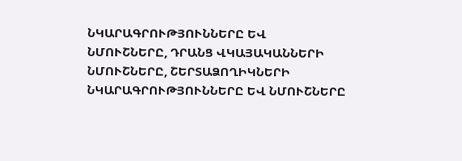ՆԿԱՐԱԳՐՈՒԹՅՈՒՆՆԵՐԸ ԵՎ
ՆՄՈՒՇՆԵՐԸ, ԴՐԱՆՑ ՎԿԱՅԱԿԱՆՆԵՐԻ ՆՄՈՒՇՆԵՐԸ, ՇԵՐՏԱՁՈՂԻԿՆԵՐԻ
ՆԿԱՐԱԳՐՈՒԹՅՈՒՆՆԵՐԸ ԵՎ ՆՄՈՒՇՆԵՐԸ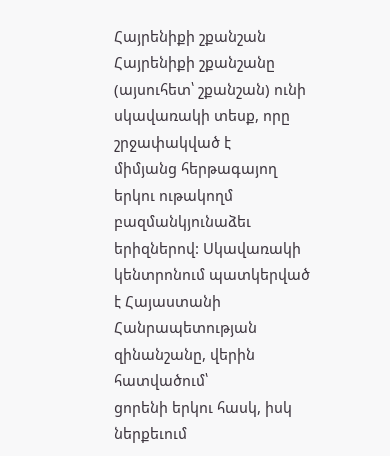Հայրենիքի շքանշան
Հայրենիքի շքանշանը (այսուհետ՝ շքանշան) ունի սկավառակի տեսք, որը շրջափակված է
միմյանց հերթագայող երկու ութակողմ բազմանկյունաձեւ երիզներով: Սկավառակի
կենտրոնում պատկերված է Հայաստանի Հանրապետության զինանշանը, վերին հատվածում՝
ցորենի երկու հասկ, իսկ ներքեւում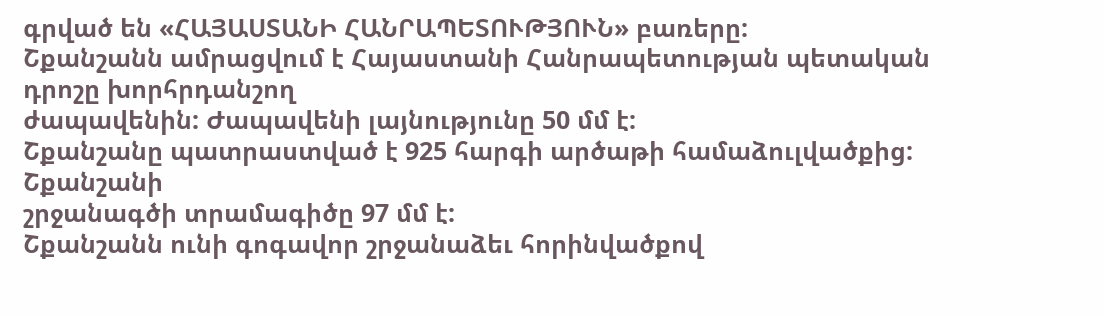գրված են «ՀԱՅԱՍՏԱՆԻ ՀԱՆՐԱՊԵՏՈՒԹՅՈՒՆ» բառերը:
Շքանշանն ամրացվում է Հայաստանի Հանրապետության պետական դրոշը խորհրդանշող
ժապավենին: Ժապավենի լայնությունը 50 մմ է:
Շքանշանը պատրաստված է 925 հարգի արծաթի համաձուլվածքից: Շքանշանի
շրջանագծի տրամագիծը 97 մմ է:
Շքանշանն ունի գոգավոր շրջանաձեւ հորինվածքով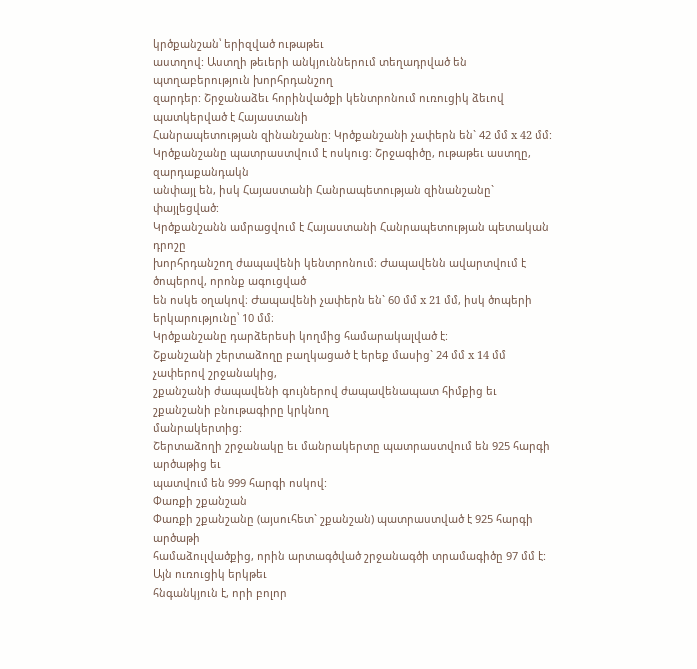կրծքանշան՝ երիզված ութաթեւ
աստղով: Աստղի թեւերի անկյուններում տեղադրված են պտղաբերություն խորհրդանշող
զարդեր: Շրջանաձեւ հորինվածքի կենտրոնում ուռուցիկ ձեւով պատկերված է Հայաստանի
Հանրապետության զինանշանը: Կրծքանշանի չափերն են` 42 մմ x 42 մմ:
Կրծքանշանը պատրաստվում է ոսկուց: Շրջագիծը, ութաթեւ աստղը, զարդաքանդակն
անփայլ են, իսկ Հայաստանի Հանրապետության զինանշանը` փայլեցված:
Կրծքանշանն ամրացվում է Հայաստանի Հանրապետության պետական դրոշը
խորհրդանշող ժապավենի կենտրոնում։ Ժապավենն ավարտվում է ծոպերով, որոնք ագուցված
են ոսկե օղակով։ Ժապավենի չափերն են` 60 մմ x 21 մմ, իսկ ծոպերի երկարությունը՝ 10 մմ։
Կրծքանշանը դարձերեսի կողմից համարակալված է:
Շքանշանի շերտաձողը բաղկացած է երեք մասից` 24 մմ x 14 մմ չափերով շրջանակից,
շքանշանի ժապավենի գույներով ժապավենապատ հիմքից եւ շքանշանի բնութագիրը կրկնող
մանրակերտից:
Շերտաձողի շրջանակը եւ մանրակերտը պատրաստվում են 925 հարգի արծաթից եւ
պատվում են 999 հարգի ոսկով:
Փառքի շքանշան
Փառքի շքանշանը (այսուհետ` շքանշան) պատրաստված է 925 հարգի արծաթի
համաձուլվածքից, որին արտագծված շրջանագծի տրամագիծը 97 մմ է: Այն ուռուցիկ երկթեւ
հնգանկյուն է, որի բոլոր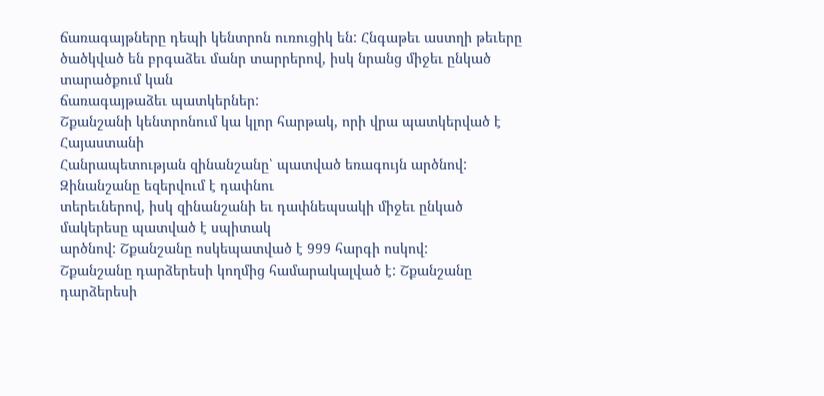ճառագայթները դեպի կենտրոն ուռուցիկ են: Հնգաթեւ աստղի թեւերը
ծածկված են բրգաձեւ մանր տարրերով, իսկ նրանց միջեւ ընկած տարածքում կան
ճառագայթաձեւ պատկերներ:
Շքանշանի կենտրոնում կա կլոր հարթակ, որի վրա պատկերված է Հայաստանի
Հանրապետության զինանշանը՝ պատված եռագույն արծնով: Զինանշանը եզերվում է դափնու
տերեւներով, իսկ զինանշանի եւ դափնեպսակի միջեւ ընկած մակերեսը պատված է սպիտակ
արծնով: Շքանշանը ոսկեպատված է 999 հարգի ոսկով:
Շքանշանը դարձերեսի կողմից համարակալված է: Շքանշանը դարձերեսի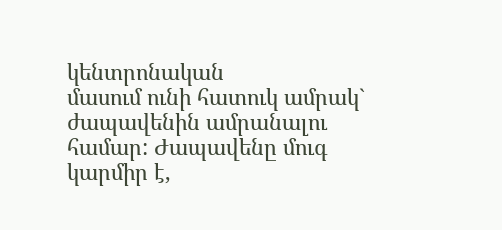կենտրոնական
մասում ունի հատուկ ամրակ` ժապավենին ամրանալու համար: Ժապավենը մուգ կարմիր է,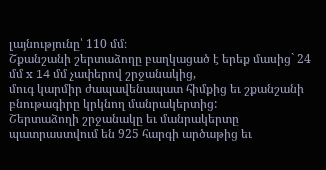լայնությունը՝ 110 մմ։
Շքանշանի շերտաձողը բաղկացած է երեք մասից` 24 մմ x 14 մմ չափերով շրջանակից,
մուգ կարմիր ժապավենապատ հիմքից եւ շքանշանի բնութագիրը կրկնող մանրակերտից:
Շերտաձողի շրջանակը եւ մանրակերտը պատրաստվում են 925 հարգի արծաթից եւ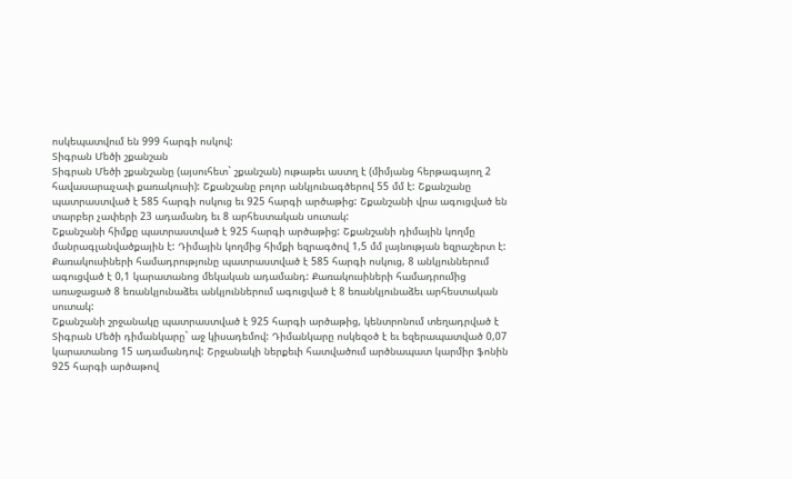ոսկեպատվում են 999 հարգի ոսկով:
Տիգրան Մեծի շքանշան
Տիգրան Մեծի շքանշանը (այսուհետ` շքանշան) ութաթեւ աստղ է (միմյանց հերթագայող 2
հավասարաչափ քառակուսի): Շքանշանը բոլոր անկյունագծերով 55 մմ է: Շքանշանը
պատրաստված է 585 հարգի ոսկուց եւ 925 հարգի արծաթից: Շքանշանի վրա ագուցված են
տարբեր չափերի 23 ադամանդ եւ 8 արհեստական սուտակ:
Շքանշանի հիմքը պատրաստված է 925 հարգի արծաթից: Շքանշանի դիմային կողմը
մանրագլանվածքային է: Դիմային կողմից հիմքի եզրագծով 1,5 մմ լայնության եզրաշերտ է:
Քառակուսիների համադրությունը պատրաստված է 585 հարգի ոսկուց, 8 անկյուններում
ագուցված է 0,1 կարատանոց մեկական ադամանդ: Քառակուսիների համադրումից
առաջացած 8 եռանկյունաձեւ անկյուններում ագուցված է 8 եռանկյունաձեւ արհեստական
սուտակ:
Շքանշանի շրջանակը պատրաստված է 925 հարգի արծաթից, կենտրոնում տեղադրված է
Տիգրան Մեծի դիմանկարը` աջ կիսադեմով: Դիմանկարը ոսկեզօծ է եւ եզերապատված 0,07
կարատանոց 15 ադամանդով: Շրջանակի ներքեւի հատվածում արծնապատ կարմիր ֆոնին
925 հարգի արծաթով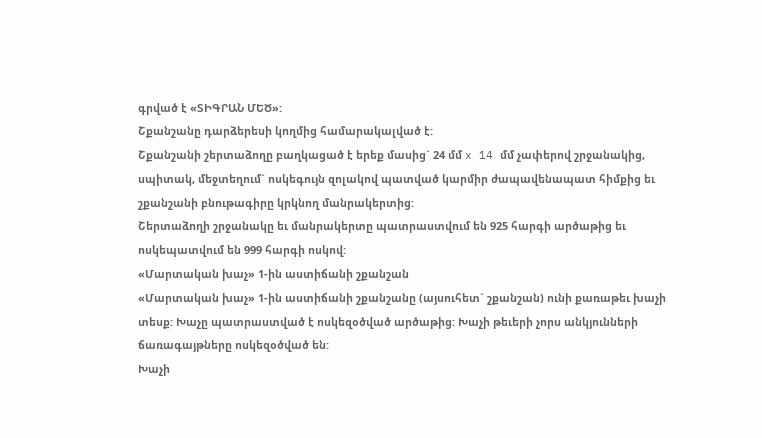գրված է «ՏԻԳՐԱՆ ՄԵԾ»:
Շքանշանը դարձերեսի կողմից համարակալված է:
Շքանշանի շերտաձողը բաղկացած է երեք մասից` 24 մմ x 14 մմ չափերով շրջանակից,
սպիտակ, մեջտեղում` ոսկեգույն զոլակով պատված կարմիր ժապավենապատ հիմքից եւ
շքանշանի բնութագիրը կրկնող մանրակերտից:
Շերտաձողի շրջանակը եւ մանրակերտը պատրաստվում են 925 հարգի արծաթից եւ
ոսկեպատվում են 999 հարգի ոսկով:
«Մարտական խաչ» 1-ին աստիճանի շքանշան
«Մարտական խաչ» 1-ին աստիճանի շքանշանը (այսուհետ` շքանշան) ունի քառաթեւ խաչի
տեսք: Խաչը պատրաստված է ոսկեզօծված արծաթից: Խաչի թեւերի չորս անկյունների
ճառագայթները ոսկեզօծված են:
Խաչի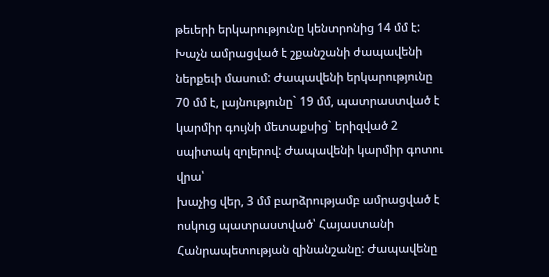թեւերի երկարությունը կենտրոնից 14 մմ է: Խաչն ամրացված է շքանշանի ժապավենի
ներքեւի մասում: Ժապավենի երկարությունը 70 մմ է, լայնությունը` 19 մմ, պատրաստված է
կարմիր գույնի մետաքսից` երիզված 2 սպիտակ զոլերով: Ժապավենի կարմիր գոտու վրա՝
խաչից վեր, 3 մմ բարձրությամբ ամրացված է ոսկուց պատրաստված՝ Հայաստանի
Հանրապետության զինանշանը: Ժապավենը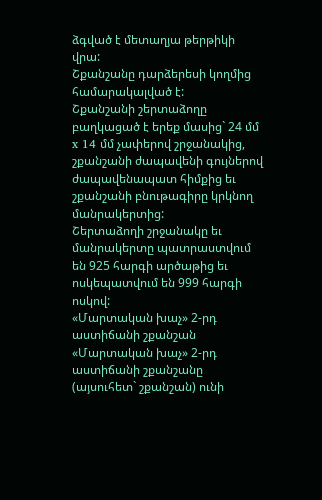ձգված է մետաղյա թերթիկի վրա:
Շքանշանը դարձերեսի կողմից համարակալված է:
Շքանշանի շերտաձողը բաղկացած է երեք մասից` 24 մմ x 14 մմ չափերով շրջանակից,
շքանշանի ժապավենի գույներով ժապավենապատ հիմքից եւ շքանշանի բնութագիրը կրկնող
մանրակերտից:
Շերտաձողի շրջանակը եւ մանրակերտը պատրաստվում են 925 հարգի արծաթից եւ
ոսկեպատվում են 999 հարգի ոսկով:
«Մարտական խաչ» 2-րդ աստիճանի շքանշան
«Մարտական խաչ» 2-րդ աստիճանի շքանշանը (այսուհետ` շքանշան) ունի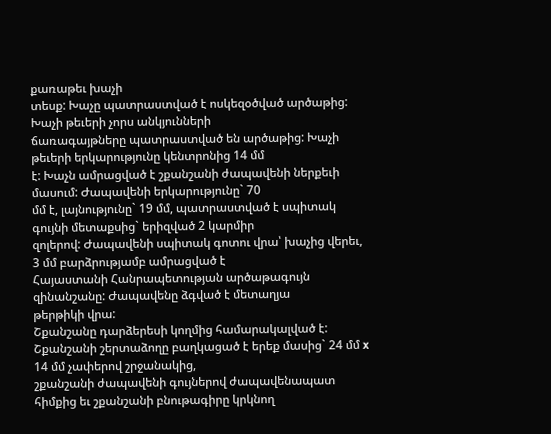քառաթեւ խաչի
տեսք: Խաչը պատրաստված է ոսկեզօծված արծաթից: Խաչի թեւերի չորս անկյունների
ճառագայթները պատրաստված են արծաթից: Խաչի թեւերի երկարությունը կենտրոնից 14 մմ
է: Խաչն ամրացված է շքանշանի ժապավենի ներքեւի մասում: Ժապավենի երկարությունը` 70
մմ է, լայնությունը` 19 մմ, պատրաստված է սպիտակ գույնի մետաքսից` երիզված 2 կարմիր
զոլերով: Ժապավենի սպիտակ գոտու վրա՝ խաչից վերեւ, 3 մմ բարձրությամբ ամրացված է
Հայաստանի Հանրապետության արծաթագույն զինանշանը: Ժապավենը ձգված է մետաղյա
թերթիկի վրա:
Շքանշանը դարձերեսի կողմից համարակալված է:
Շքանշանի շերտաձողը բաղկացած է երեք մասից` 24 մմ x 14 մմ չափերով շրջանակից,
շքանշանի ժապավենի գույներով ժապավենապատ հիմքից եւ շքանշանի բնութագիրը կրկնող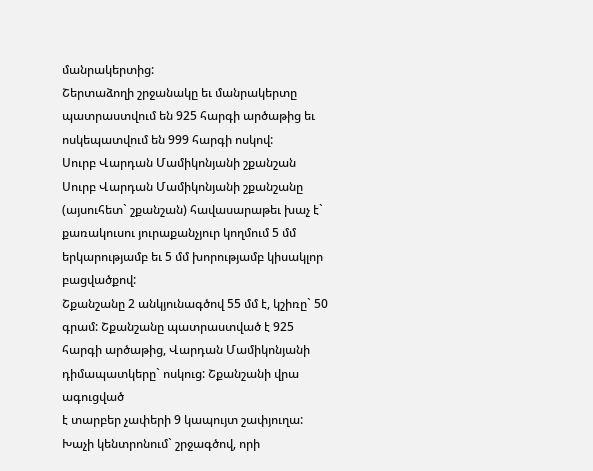մանրակերտից:
Շերտաձողի շրջանակը եւ մանրակերտը պատրաստվում են 925 հարգի արծաթից եւ
ոսկեպատվում են 999 հարգի ոսկով:
Սուրբ Վարդան Մամիկոնյանի շքանշան
Սուրբ Վարդան Մամիկոնյանի շքանշանը (այսուհետ` շքանշան) հավասարաթեւ խաչ է`
քառակուսու յուրաքանչյուր կողմում 5 մմ երկարությամբ եւ 5 մմ խորությամբ կիսակլոր
բացվածքով:
Շքանշանը 2 անկյունագծով 55 մմ է, կշիռը` 50 գրամ: Շքանշանը պատրաստված է 925
հարգի արծաթից, Վարդան Մամիկոնյանի դիմապատկերը` ոսկուց: Շքանշանի վրա ագուցված
է տարբեր չափերի 9 կապույտ շափյուղա:
Խաչի կենտրոնում` շրջագծով, որի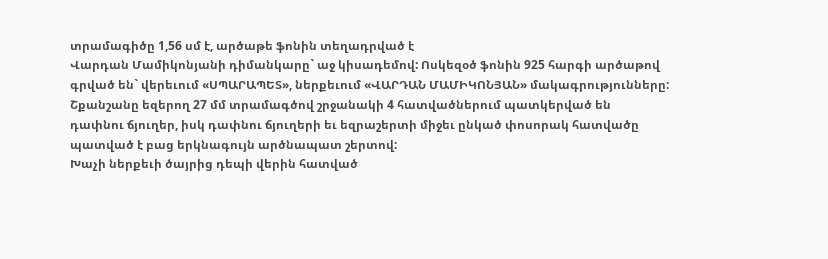տրամագիծը 1,56 սմ է, արծաթե ֆոնին տեղադրված է
Վարդան Մամիկոնյանի դիմանկարը` աջ կիսադեմով: Ոսկեզօծ ֆոնին 925 հարգի արծաթով
գրված են` վերեւում «ՍՊԱՐԱՊԵՏ», ներքեւում «ՎԱՐԴԱՆ ՄԱՄԻԿՈՆՅԱՆ» մակագրությունները:
Շքանշանը եզերող 27 մմ տրամագծով շրջանակի 4 հատվածներում պատկերված են
դափնու ճյուղեր, իսկ դափնու ճյուղերի եւ եզրաշերտի միջեւ ընկած փոսորակ հատվածը
պատված է բաց երկնագույն արծնապատ շերտով:
Խաչի ներքեւի ծայրից դեպի վերին հատված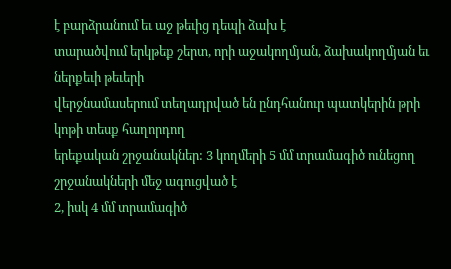է բարձրանում եւ աջ թեւից դեպի ձախ է
տարածվում երկթեք շերտ, որի աջակողմյան, ձախակողմյան եւ ներքեւի թեւերի
վերջնամասերում տեղադրված են ընդհանուր պատկերին թրի կոթի տեսք հաղորդող
երեքական շրջանակներ: 3 կողմերի 5 մմ տրամագիծ ունեցող շրջանակների մեջ ագուցված է
2, իսկ 4 մմ տրամագիծ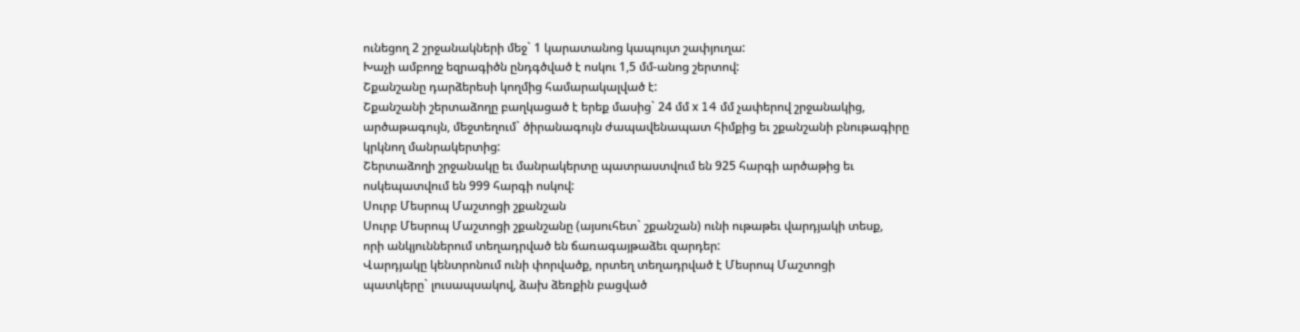ունեցող 2 շրջանակների մեջ` 1 կարատանոց կապույտ շափյուղա:
Խաչի ամբողջ եզրագիծն ընդգծված է ոսկու 1,5 մմ-անոց շերտով:
Շքանշանը դարձերեսի կողմից համարակալված է:
Շքանշանի շերտաձողը բաղկացած է երեք մասից` 24 մմ x 14 մմ չափերով շրջանակից,
արծաթագույն, մեջտեղում` ծիրանագույն ժապավենապատ հիմքից եւ շքանշանի բնութագիրը
կրկնող մանրակերտից:
Շերտաձողի շրջանակը եւ մանրակերտը պատրաստվում են 925 հարգի արծաթից եւ
ոսկեպատվում են 999 հարգի ոսկով:
Սուրբ Մեսրոպ Մաշտոցի շքանշան
Սուրբ Մեսրոպ Մաշտոցի շքանշանը (այսուհետ` շքանշան) ունի ութաթեւ վարդյակի տեսք,
որի անկյուններում տեղադրված են ճառագայթաձեւ զարդեր:
Վարդյակը կենտրոնում ունի փորվածք, որտեղ տեղադրված է Մեսրոպ Մաշտոցի
պատկերը` լուսապսակով, ձախ ձեռքին բացված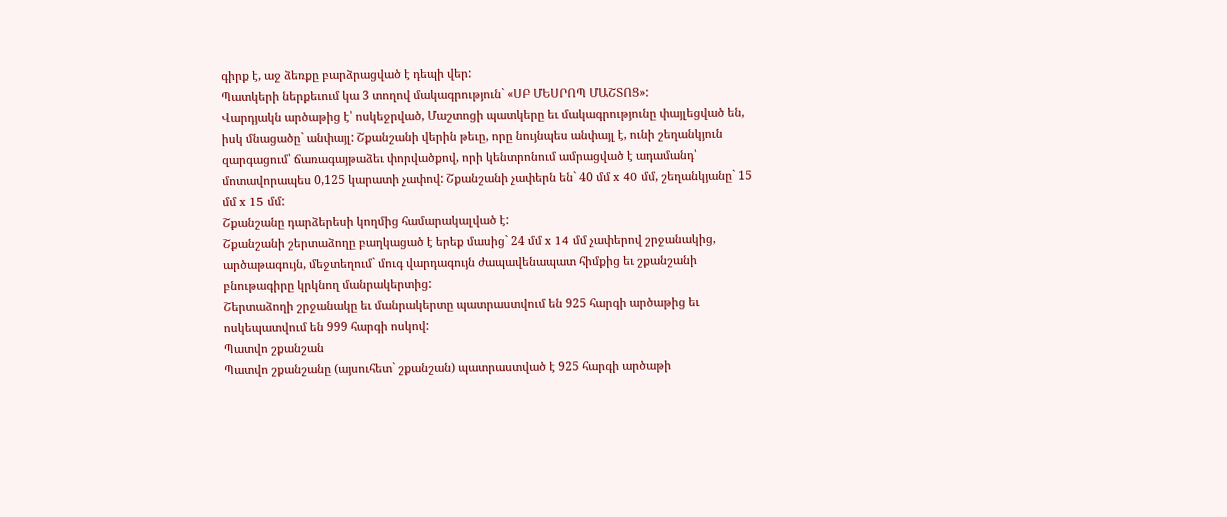գիրք է, աջ ձեռքը բարձրացված է դեպի վեր:
Պատկերի ներքեւում կա 3 տողով մակագրություն` «ՍԲ ՄԵՍՐՈՊ ՄԱՇՏՈՑ»:
Վարդյակն արծաթից է՝ ոսկեջրված, Մաշտոցի պատկերը եւ մակագրությունը փայլեցված են,
իսկ մնացածը` անփայլ: Շքանշանի վերին թեւը, որը նույնպես անփայլ է, ունի շեղանկյուն
զարգացում՝ ճառագայթաձեւ փորվածքով, որի կենտրոնում ամրացված է ադամանդ՝
մոտավորապես 0,125 կարատի չափով: Շքանշանի չափերն են` 40 մմ x 40 մմ, շեղանկյանը` 15
մմ x 15 մմ:
Շքանշանը դարձերեսի կողմից համարակալված է:
Շքանշանի շերտաձողը բաղկացած է երեք մասից` 24 մմ x 14 մմ չափերով շրջանակից,
արծաթագույն, մեջտեղում` մուգ վարդագույն ժապավենապատ հիմքից եւ շքանշանի
բնութագիրը կրկնող մանրակերտից:
Շերտաձողի շրջանակը եւ մանրակերտը պատրաստվում են 925 հարգի արծաթից եւ
ոսկեպատվում են 999 հարգի ոսկով:
Պատվո շքանշան
Պատվո շքանշանը (այսուհետ` շքանշան) պատրաստված է 925 հարգի արծաթի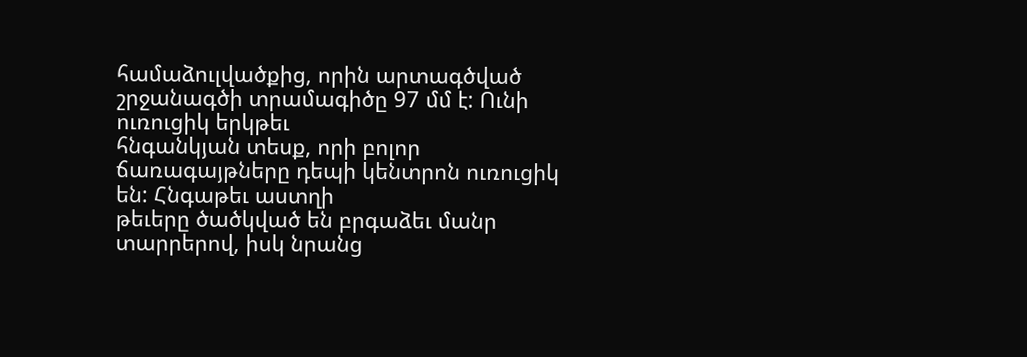համաձուլվածքից, որին արտագծված շրջանագծի տրամագիծը 97 մմ է: Ունի ուռուցիկ երկթեւ
հնգանկյան տեսք, որի բոլոր ճառագայթները դեպի կենտրոն ուռուցիկ են: Հնգաթեւ աստղի
թեւերը ծածկված են բրգաձեւ մանր տարրերով, իսկ նրանց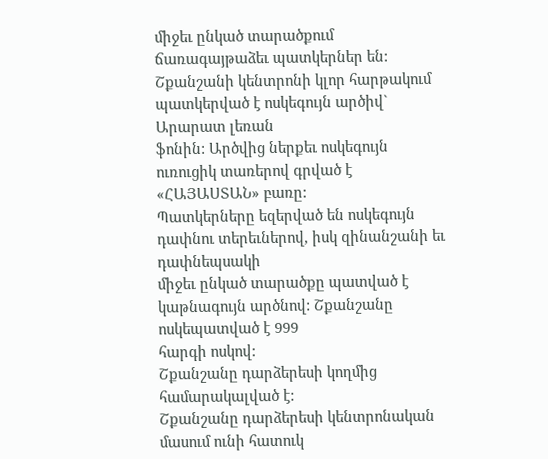միջեւ ընկած տարածքում
ճառագայթաձեւ պատկերներ են:
Շքանշանի կենտրոնի կլոր հարթակում պատկերված է ոսկեգույն արծիվ` Արարատ լեռան
ֆոնին: Արծվից ներքեւ ոսկեգույն ուռուցիկ տառերով գրված է «ՀԱՅԱՍՏԱՆ» բառը:
Պատկերները եզերված են ոսկեգույն դափնու տերեւներով, իսկ զինանշանի եւ դափնեպսակի
միջեւ ընկած տարածքը պատված է կաթնագույն արծնով: Շքանշանը ոսկեպատված է 999
հարգի ոսկով:
Շքանշանը դարձերեսի կողմից համարակալված է:
Շքանշանը դարձերեսի կենտրոնական մասում ունի հատուկ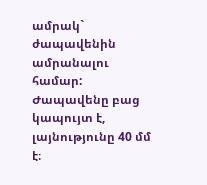ամրակ` ժապավենին
ամրանալու համար: Ժապավենը բաց կապույտ է, լայնությունը 40 մմ է։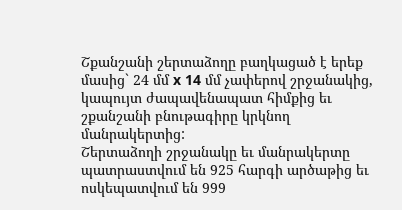Շքանշանի շերտաձողը բաղկացած է երեք մասից` 24 մմ x 14 մմ չափերով շրջանակից,
կապույտ ժապավենապատ հիմքից եւ շքանշանի բնութագիրը կրկնող մանրակերտից:
Շերտաձողի շրջանակը եւ մանրակերտը պատրաստվում են 925 հարգի արծաթից եւ
ոսկեպատվում են 999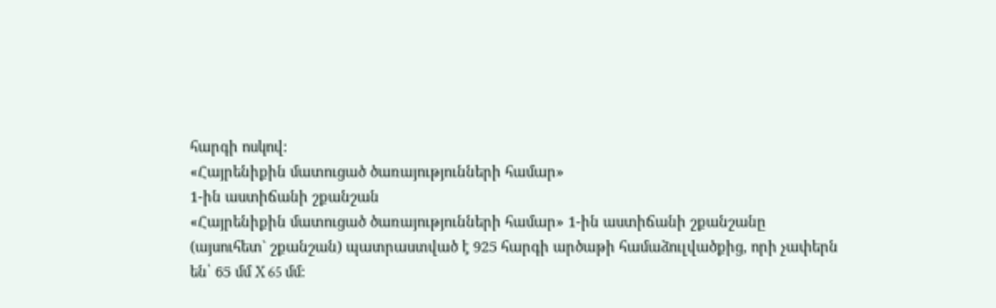հարգի ոսկով:
«Հայրենիքին մատուցած ծառայությունների համար»
1-ին աստիճանի շքանշան
«Հայրենիքին մատուցած ծառայությունների համար» 1-ին աստիճանի շքանշանը
(այսուհետ` շքանշան) պատրաստված է 925 հարգի արծաթի համաձուլվածքից, որի չափերն
են՝ 65 մմ X 65 մմ: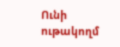Ունի ութակողմ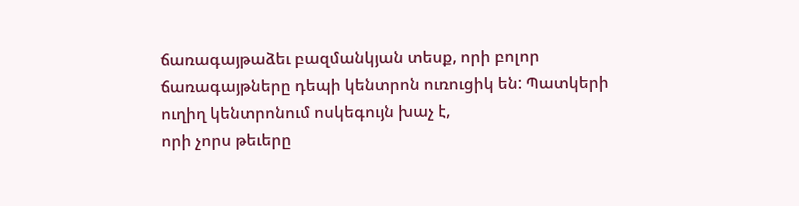ճառագայթաձեւ բազմանկյան տեսք, որի բոլոր
ճառագայթները դեպի կենտրոն ուռուցիկ են: Պատկերի ուղիղ կենտրոնում ոսկեգույն խաչ է,
որի չորս թեւերը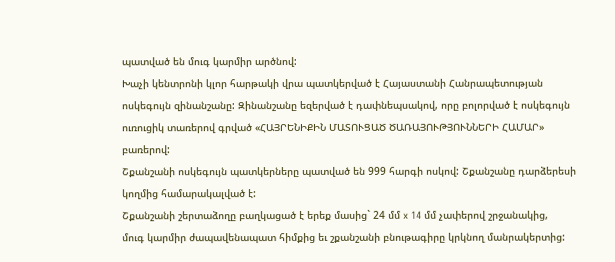պատված են մուգ կարմիր արծնով:
Խաչի կենտրոնի կլոր հարթակի վրա պատկերված է Հայաստանի Հանրապետության
ոսկեգույն զինանշանը: Զինանշանը եզերված է դափնեպսակով, որը բոլորված է ոսկեգույն
ուռուցիկ տառերով գրված «ՀԱՅՐԵՆԻՔԻՆ ՄԱՏՈՒՑԱԾ ԾԱՌԱՅՈՒԹՅՈՒՆՆԵՐԻ ՀԱՄԱՐ»
բառերով:
Շքանշանի ոսկեգույն պատկերները պատված են 999 հարգի ոսկով: Շքանշանը դարձերեսի
կողմից համարակալված է:
Շքանշանի շերտաձողը բաղկացած է երեք մասից` 24 մմ x 14 մմ չափերով շրջանակից,
մուգ կարմիր ժապավենապատ հիմքից եւ շքանշանի բնութագիրը կրկնող մանրակերտից: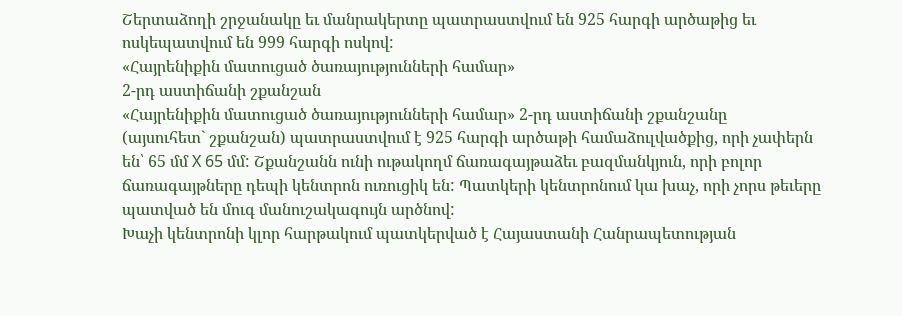Շերտաձողի շրջանակը եւ մանրակերտը պատրաստվում են 925 հարգի արծաթից եւ
ոսկեպատվում են 999 հարգի ոսկով:
«Հայրենիքին մատուցած ծառայությունների համար»
2-րդ աստիճանի շքանշան
«Հայրենիքին մատուցած ծառայությունների համար» 2-րդ աստիճանի շքանշանը
(այսուհետ` շքանշան) պատրաստվում է 925 հարգի արծաթի համաձուլվածքից, որի չափերն
են՝ 65 մմ X 65 մմ: Շքանշանն ունի ութակողմ ճառագայթաձեւ բազմանկյուն, որի բոլոր
ճառագայթները դեպի կենտրոն ուռուցիկ են: Պատկերի կենտրոնում կա խաչ, որի չորս թեւերը
պատված են մուգ մանուշակագույն արծնով:
Խաչի կենտրոնի կլոր հարթակում պատկերված է Հայաստանի Հանրապետության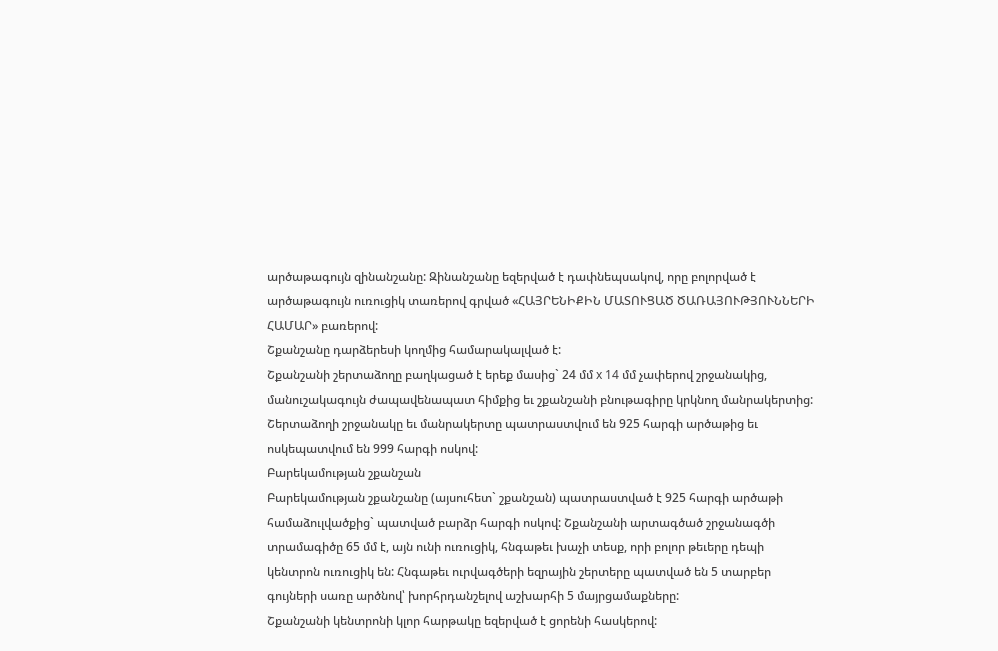արծաթագույն զինանշանը: Զինանշանը եզերված է դափնեպսակով, որը բոլորված է
արծաթագույն ուռուցիկ տառերով գրված «ՀԱՅՐԵՆԻՔԻՆ ՄԱՏՈՒՑԱԾ ԾԱՌԱՅՈՒԹՅՈՒՆՆԵՐԻ
ՀԱՄԱՐ» բառերով:
Շքանշանը դարձերեսի կողմից համարակալված է:
Շքանշանի շերտաձողը բաղկացած է երեք մասից` 24 մմ x 14 մմ չափերով շրջանակից,
մանուշակագույն ժապավենապատ հիմքից եւ շքանշանի բնութագիրը կրկնող մանրակերտից:
Շերտաձողի շրջանակը եւ մանրակերտը պատրաստվում են 925 հարգի արծաթից եւ
ոսկեպատվում են 999 հարգի ոսկով:
Բարեկամության շքանշան
Բարեկամության շքանշանը (այսուհետ` շքանշան) պատրաստված է 925 հարգի արծաթի
համաձուլվածքից` պատված բարձր հարգի ոսկով: Շքանշանի արտագծած շրջանագծի
տրամագիծը 65 մմ է, այն ունի ուռուցիկ, հնգաթեւ խաչի տեսք, որի բոլոր թեւերը դեպի
կենտրոն ուռուցիկ են: Հնգաթեւ ուրվագծերի եզրային շերտերը պատված են 5 տարբեր
գույների սառը արծնով՝ խորհրդանշելով աշխարհի 5 մայրցամաքները:
Շքանշանի կենտրոնի կլոր հարթակը եզերված է ցորենի հասկերով: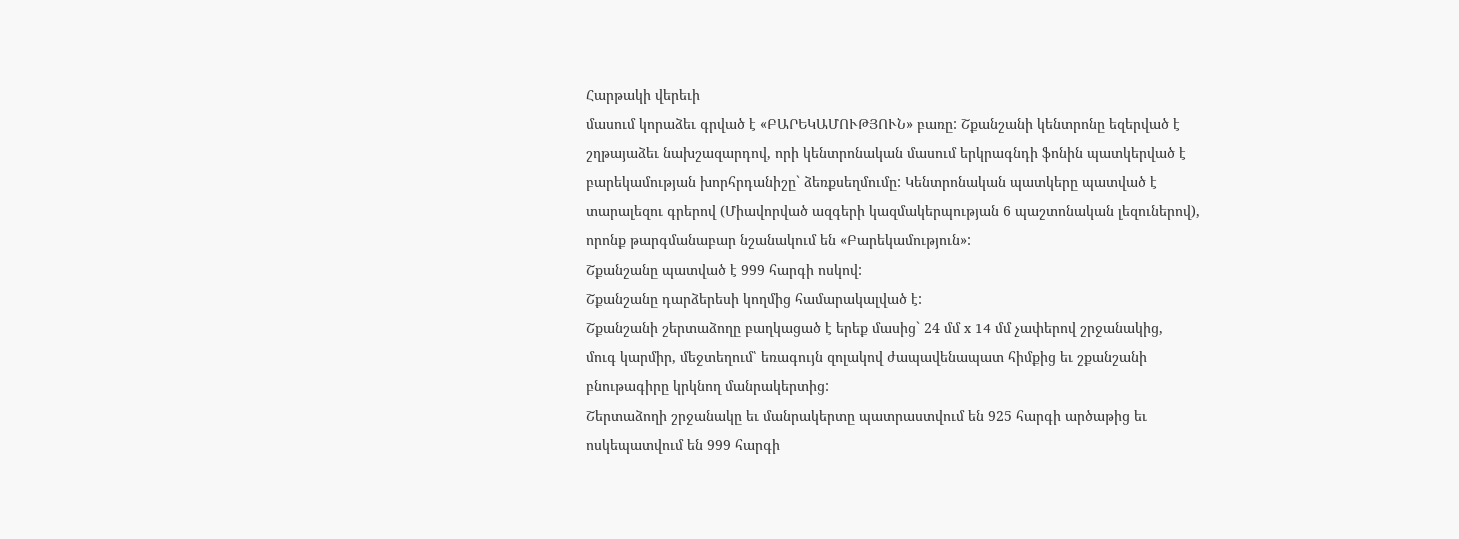Հարթակի վերեւի
մասում կորաձեւ գրված է «ԲԱՐԵԿԱՄՈՒԹՅՈՒՆ» բառը: Շքանշանի կենտրոնը եզերված է
շղթայաձեւ նախշազարդով, որի կենտրոնական մասում երկրագնդի ֆոնին պատկերված է
բարեկամության խորհրդանիշը` ձեռքսեղմումը: Կենտրոնական պատկերը պատված է
տարալեզու գրերով (Միավորված ազգերի կազմակերպության 6 պաշտոնական լեզուներով),
որոնք թարգմանաբար նշանակում են «Բարեկամություն»:
Շքանշանը պատված է 999 հարգի ոսկով:
Շքանշանը դարձերեսի կողմից համարակալված է:
Շքանշանի շերտաձողը բաղկացած է երեք մասից` 24 մմ x 14 մմ չափերով շրջանակից,
մուգ կարմիր, մեջտեղում՝ եռագույն զոլակով ժապավենապատ հիմքից եւ շքանշանի
բնութագիրը կրկնող մանրակերտից:
Շերտաձողի շրջանակը եւ մանրակերտը պատրաստվում են 925 հարգի արծաթից եւ
ոսկեպատվում են 999 հարգի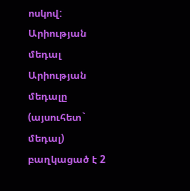ոսկով:
Արիության մեդալ
Արիության մեդալը (այսուհետ` մեդալ) բաղկացած է 2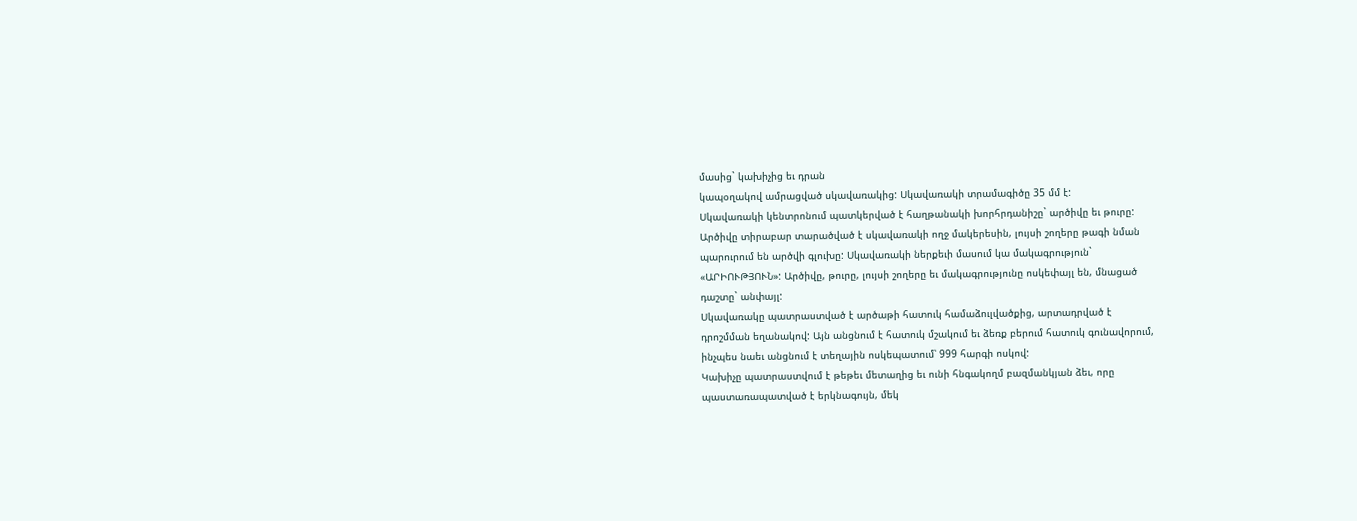մասից` կախիչից եւ դրան
կապօղակով ամրացված սկավառակից: Սկավառակի տրամագիծը 35 մմ է:
Սկավառակի կենտրոնում պատկերված է հաղթանակի խորհրդանիշը` արծիվը եւ թուրը:
Արծիվը տիրաբար տարածված է սկավառակի ողջ մակերեսին, լույսի շողերը թագի նման
պարուրում են արծվի գլուխը: Սկավառակի ներքեւի մասում կա մակագրություն`
«ԱՐԻՈՒԹՅՈՒՆ»: Արծիվը, թուրը, լույսի շողերը եւ մակագրությունը ոսկեփայլ են, մնացած
դաշտը` անփայլ:
Սկավառակը պատրաստված է արծաթի հատուկ համաձուլվածքից, արտադրված է
դրոշմման եղանակով: Այն անցնում է հատուկ մշակում եւ ձեռք բերում հատուկ գունավորում,
ինչպես նաեւ անցնում է տեղային ոսկեպատում՝ 999 հարգի ոսկով:
Կախիչը պատրաստվում է թեթեւ մետաղից եւ ունի հնգակողմ բազմանկյան ձեւ, որը
պաստառապատված է երկնագույն, մեկ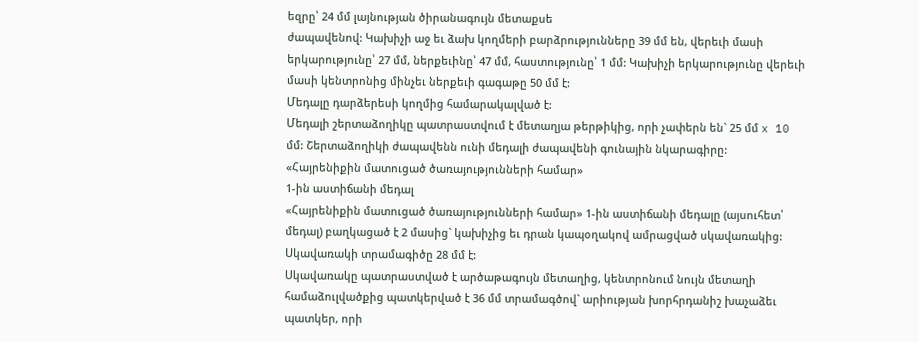եզրը՝ 24 մմ լայնության ծիրանագույն մետաքսե
ժապավենով: Կախիչի աջ եւ ձախ կողմերի բարձրությունները 39 մմ են, վերեւի մասի
երկարությունը՝ 27 մմ, ներքեւինը՝ 47 մմ, հաստությունը՝ 1 մմ: Կախիչի երկարությունը վերեւի
մասի կենտրոնից մինչեւ ներքեւի գագաթը 50 մմ է:
Մեդալը դարձերեսի կողմից համարակալված է:
Մեդալի շերտաձողիկը պատրաստվում է մետաղյա թերթիկից, որի չափերն են` 25 մմ x 10
մմ: Շերտաձողիկի ժապավենն ունի մեդալի ժապավենի գունային նկարագիրը:
«Հայրենիքին մատուցած ծառայությունների համար»
1-ին աստիճանի մեդալ
«Հայրենիքին մատուցած ծառայությունների համար» 1-ին աստիճանի մեդալը (այսուհետ՝
մեդալ) բաղկացած է 2 մասից` կախիչից եւ դրան կապօղակով ամրացված սկավառակից:
Սկավառակի տրամագիծը 28 մմ է:
Սկավառակը պատրաստված է արծաթագույն մետաղից, կենտրոնում նույն մետաղի
համաձուլվածքից պատկերված է 36 մմ տրամագծով` արիության խորհրդանիշ խաչաձեւ
պատկեր, որի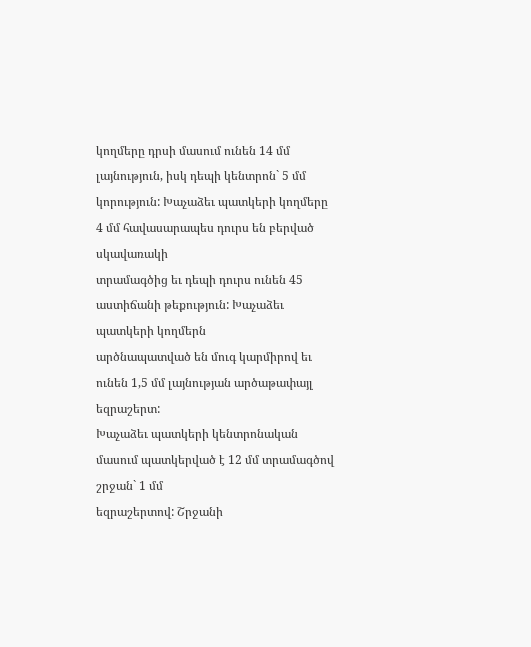կողմերը դրսի մասում ունեն 14 մմ լայնություն, իսկ դեպի կենտրոն` 5 մմ
կորություն: Խաչաձեւ պատկերի կողմերը 4 մմ հավասարապես դուրս են բերված սկավառակի
տրամագծից եւ դեպի դուրս ունեն 45 աստիճանի թեքություն: Խաչաձեւ պատկերի կողմերն
արծնապատված են մուգ կարմիրով եւ ունեն 1,5 մմ լայնության արծաթափայլ եզրաշերտ:
Խաչաձեւ պատկերի կենտրոնական մասում պատկերված է 12 մմ տրամագծով շրջան` 1 մմ
եզրաշերտով: Շրջանի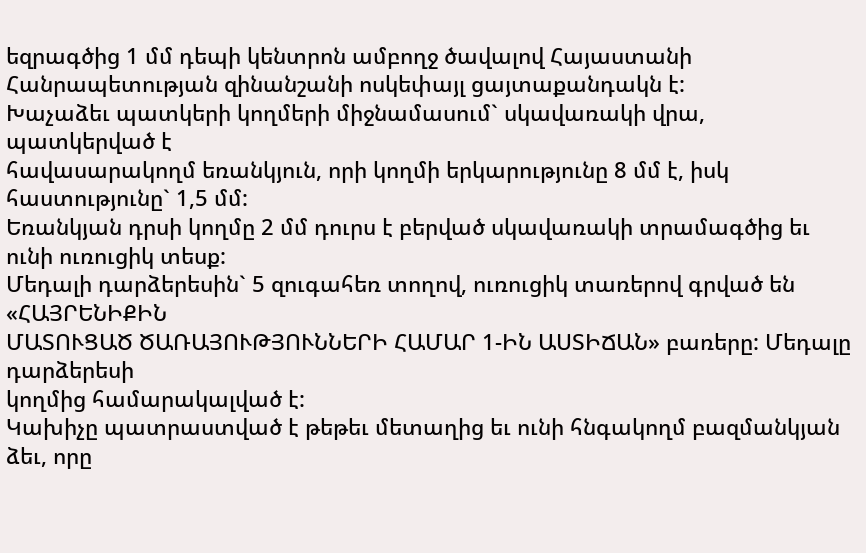եզրագծից 1 մմ դեպի կենտրոն ամբողջ ծավալով Հայաստանի
Հանրապետության զինանշանի ոսկեփայլ ցայտաքանդակն է:
Խաչաձեւ պատկերի կողմերի միջնամասում` սկավառակի վրա, պատկերված է
հավասարակողմ եռանկյուն, որի կողմի երկարությունը 8 մմ է, իսկ հաստությունը` 1,5 մմ:
Եռանկյան դրսի կողմը 2 մմ դուրս է բերված սկավառակի տրամագծից եւ ունի ուռուցիկ տեսք:
Մեդալի դարձերեսին` 5 զուգահեռ տողով, ուռուցիկ տառերով գրված են «ՀԱՅՐԵՆԻՔԻՆ
ՄԱՏՈՒՑԱԾ ԾԱՌԱՅՈՒԹՅՈՒՆՆԵՐԻ ՀԱՄԱՐ 1-ԻՆ ԱՍՏԻՃԱՆ» բառերը: Մեդալը դարձերեսի
կողմից համարակալված է:
Կախիչը պատրաստված է թեթեւ մետաղից եւ ունի հնգակողմ բազմանկյան ձեւ, որը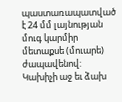պաստառապատված է 24 մմ լայնության մուգ կարմիր մետաքսե (մուարե) ժապավենով:
Կախիչի աջ եւ ձախ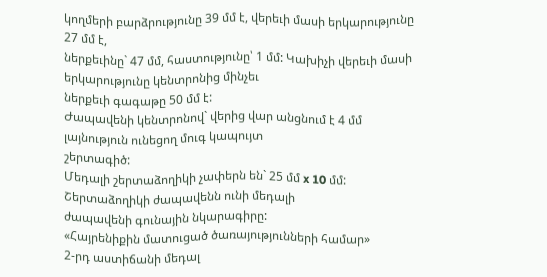կողմերի բարձրությունը 39 մմ է, վերեւի մասի երկարությունը 27 մմ է,
ներքեւինը` 47 մմ, հաստությունը՝ 1 մմ: Կախիչի վերեւի մասի երկարությունը կենտրոնից մինչեւ
ներքեւի գագաթը 50 մմ է:
Ժապավենի կենտրոնով` վերից վար անցնում է 4 մմ լայնություն ունեցող մուգ կապույտ
շերտագիծ:
Մեդալի շերտաձողիկի չափերն են` 25 մմ x 10 մմ: Շերտաձողիկի ժապավենն ունի մեդալի
ժապավենի գունային նկարագիրը:
«Հայրենիքին մատուցած ծառայությունների համար»
2-րդ աստիճանի մեդալ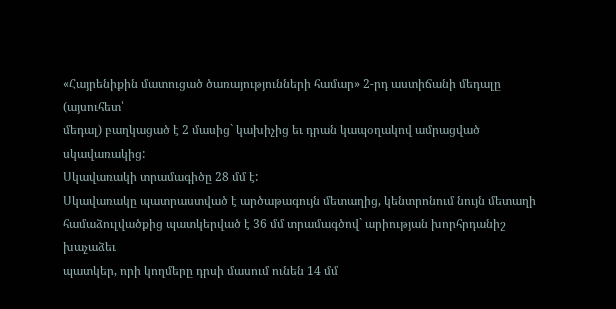«Հայրենիքին մատուցած ծառայությունների համար» 2-րդ աստիճանի մեդալը (այսուհետ՝
մեդալ) բաղկացած է 2 մասից` կախիչից եւ դրան կապօղակով ամրացված սկավառակից:
Սկավառակի տրամագիծը 28 մմ է:
Սկավառակը պատրաստված է արծաթագույն մետաղից, կենտրոնում նույն մետաղի
համաձուլվածքից պատկերված է 36 մմ տրամագծով` արիության խորհրդանիշ խաչաձեւ
պատկեր, որի կողմերը դրսի մասում ունեն 14 մմ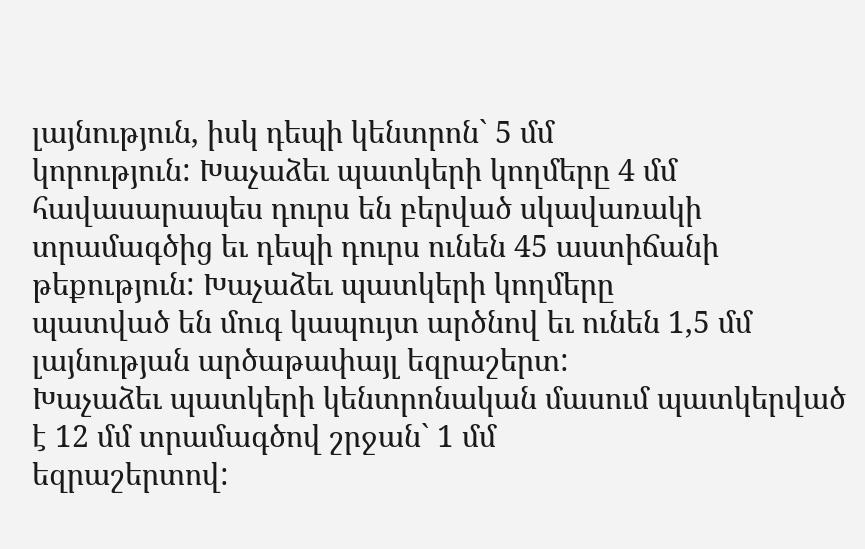լայնություն, իսկ դեպի կենտրոն` 5 մմ
կորություն: Խաչաձեւ պատկերի կողմերը 4 մմ հավասարապես դուրս են բերված սկավառակի
տրամագծից եւ դեպի դուրս ունեն 45 աստիճանի թեքություն: Խաչաձեւ պատկերի կողմերը
պատված են մուգ կապույտ արծնով եւ ունեն 1,5 մմ լայնության արծաթափայլ եզրաշերտ:
Խաչաձեւ պատկերի կենտրոնական մասում պատկերված է 12 մմ տրամագծով շրջան` 1 մմ
եզրաշերտով: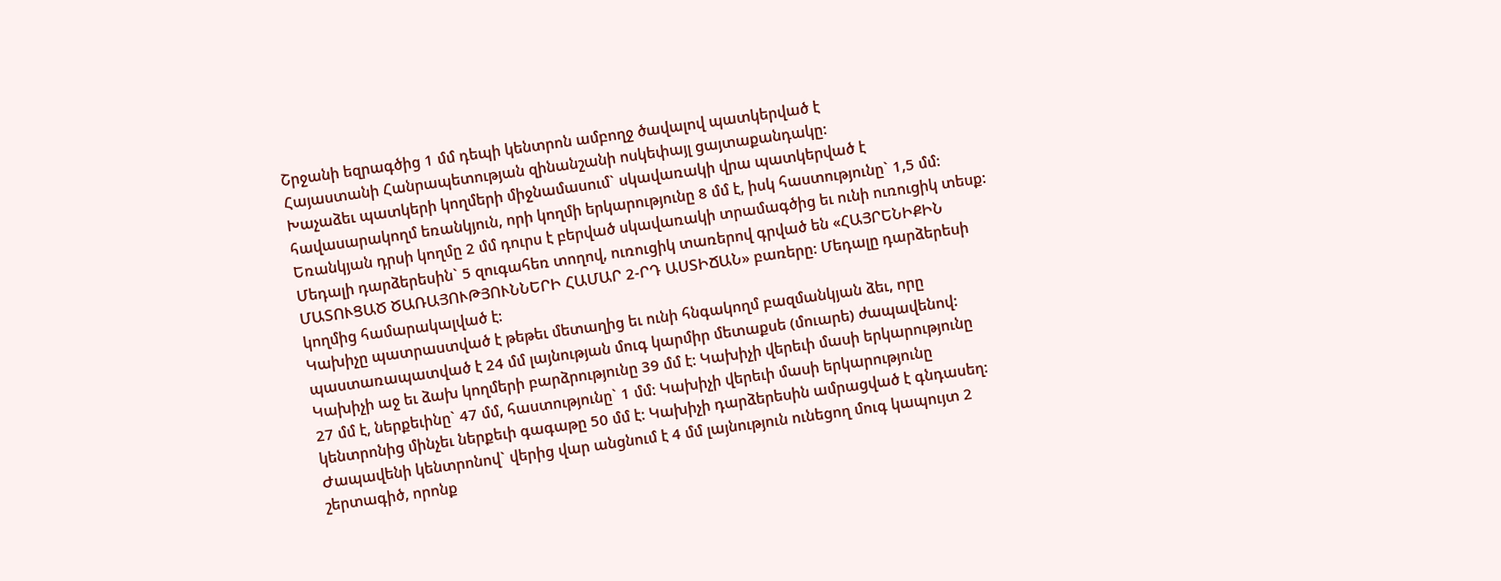Շրջանի եզրագծից 1 մմ դեպի կենտրոն ամբողջ ծավալով պատկերված է
Հայաստանի Հանրապետության զինանշանի ոսկեփայլ ցայտաքանդակը:
Խաչաձեւ պատկերի կողմերի միջնամասում` սկավառակի վրա պատկերված է
հավասարակողմ եռանկյուն, որի կողմի երկարությունը 8 մմ է, իսկ հաստությունը` 1,5 մմ:
Եռանկյան դրսի կողմը 2 մմ դուրս է բերված սկավառակի տրամագծից եւ ունի ուռուցիկ տեսք:
Մեդալի դարձերեսին` 5 զուգահեռ տողով, ուռուցիկ տառերով գրված են «ՀԱՅՐԵՆԻՔԻՆ
ՄԱՏՈՒՑԱԾ ԾԱՌԱՅՈՒԹՅՈՒՆՆԵՐԻ ՀԱՄԱՐ 2-ՐԴ ԱՍՏԻՃԱՆ» բառերը: Մեդալը դարձերեսի
կողմից համարակալված է:
Կախիչը պատրաստված է թեթեւ մետաղից եւ ունի հնգակողմ բազմանկյան ձեւ, որը
պաստառապատված է 24 մմ լայնության մուգ կարմիր մետաքսե (մուարե) ժապավենով:
Կախիչի աջ եւ ձախ կողմերի բարձրությունը 39 մմ է: Կախիչի վերեւի մասի երկարությունը
27 մմ է, ներքեւինը` 47 մմ, հաստությունը` 1 մմ: Կախիչի վերեւի մասի երկարությունը
կենտրոնից մինչեւ ներքեւի գագաթը 50 մմ է: Կախիչի դարձերեսին ամրացված է գնդասեղ:
Ժապավենի կենտրոնով` վերից վար անցնում է 4 մմ լայնություն ունեցող մուգ կապույտ 2
շերտագիծ, որոնք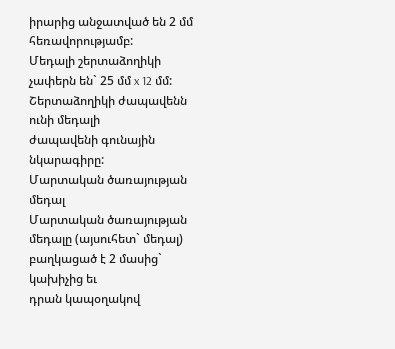իրարից անջատված են 2 մմ հեռավորությամբ:
Մեդալի շերտաձողիկի չափերն են` 25 մմ x 12 մմ: Շերտաձողիկի ժապավենն ունի մեդալի
ժապավենի գունային նկարագիրը:
Մարտական ծառայության մեդալ
Մարտական ծառայության մեդալը (այսուհետ` մեդալ) բաղկացած է 2 մասից` կախիչից եւ
դրան կապօղակով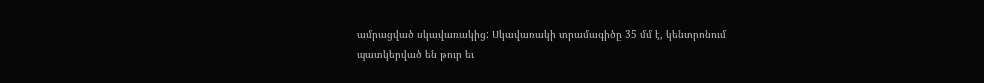ամրացված սկավառակից: Սկավառակի տրամագիծը 35 մմ է, կենտրոնում
պատկերված են թուր եւ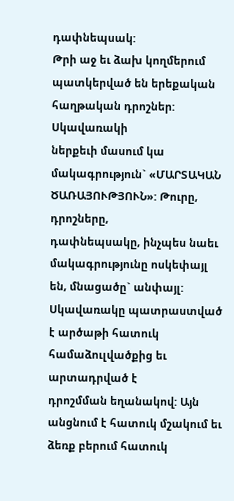դափնեպսակ:
Թրի աջ եւ ձախ կողմերում պատկերված են երեքական հաղթական դրոշներ: Սկավառակի
ներքեւի մասում կա մակագրություն` «ՄԱՐՏԱԿԱՆ ԾԱՌԱՅՈՒԹՅՈՒՆ»: Թուրը, դրոշները,
դափնեպսակը, ինչպես նաեւ մակագրությունը ոսկեփայլ են, մնացածը` անփայլ:
Սկավառակը պատրաստված է արծաթի հատուկ համաձուլվածքից եւ արտադրված է
դրոշմման եղանակով: Այն անցնում է հատուկ մշակում եւ ձեռք բերում հատուկ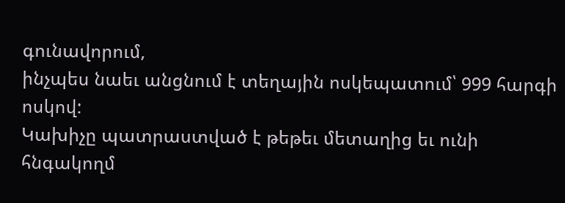գունավորում,
ինչպես նաեւ անցնում է տեղային ոսկեպատում՝ 999 հարգի ոսկով:
Կախիչը պատրաստված է թեթեւ մետաղից եւ ունի հնգակողմ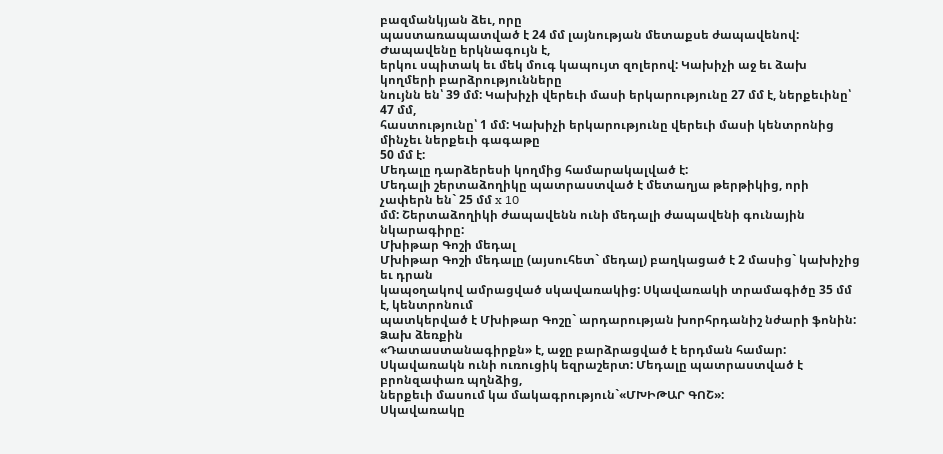բազմանկյան ձեւ, որը
պաստառապատված է 24 մմ լայնության մետաքսե ժապավենով: Ժապավենը երկնագույն է,
երկու սպիտակ եւ մեկ մուգ կապույտ զոլերով: Կախիչի աջ եւ ձախ կողմերի բարձրությունները
նույնն են՝ 39 մմ: Կախիչի վերեւի մասի երկարությունը 27 մմ է, ներքեւինը՝ 47 մմ,
հաստությունը՝ 1 մմ: Կախիչի երկարությունը վերեւի մասի կենտրոնից մինչեւ ներքեւի գագաթը
50 մմ է:
Մեդալը դարձերեսի կողմից համարակալված է:
Մեդալի շերտաձողիկը պատրաստված է մետաղյա թերթիկից, որի չափերն են` 25 մմ x 10
մմ: Շերտաձողիկի ժապավենն ունի մեդալի ժապավենի գունային նկարագիրը:
Մխիթար Գոշի մեդալ
Մխիթար Գոշի մեդալը (այսուհետ` մեդալ) բաղկացած է 2 մասից` կախիչից եւ դրան
կապօղակով ամրացված սկավառակից: Սկավառակի տրամագիծը 35 մմ է, կենտրոնում
պատկերված է Մխիթար Գոշը` արդարության խորհրդանիշ նժարի ֆոնին: Ձախ ձեռքին
«Դատաստանագիրքն» է, աջը բարձրացված է երդման համար:
Սկավառակն ունի ուռուցիկ եզրաշերտ: Մեդալը պատրաստված է բրոնզափառ պղնձից,
ներքեւի մասում կա մակագրություն`«ՄԽԻԹԱՐ ԳՈՇ»:
Սկավառակը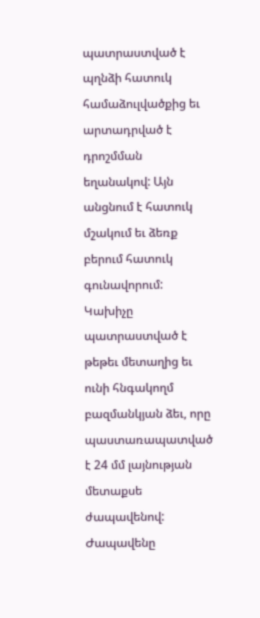պատրաստված է պղնձի հատուկ համաձուլվածքից եւ արտադրված է
դրոշմման եղանակով: Այն անցնում է հատուկ մշակում եւ ձեռք բերում հատուկ գունավորում:
Կախիչը պատրաստված է թեթեւ մետաղից եւ ունի հնգակողմ բազմանկյան ձեւ, որը
պաստառապատված է 24 մմ լայնության մետաքսե ժապավենով: Ժապավենը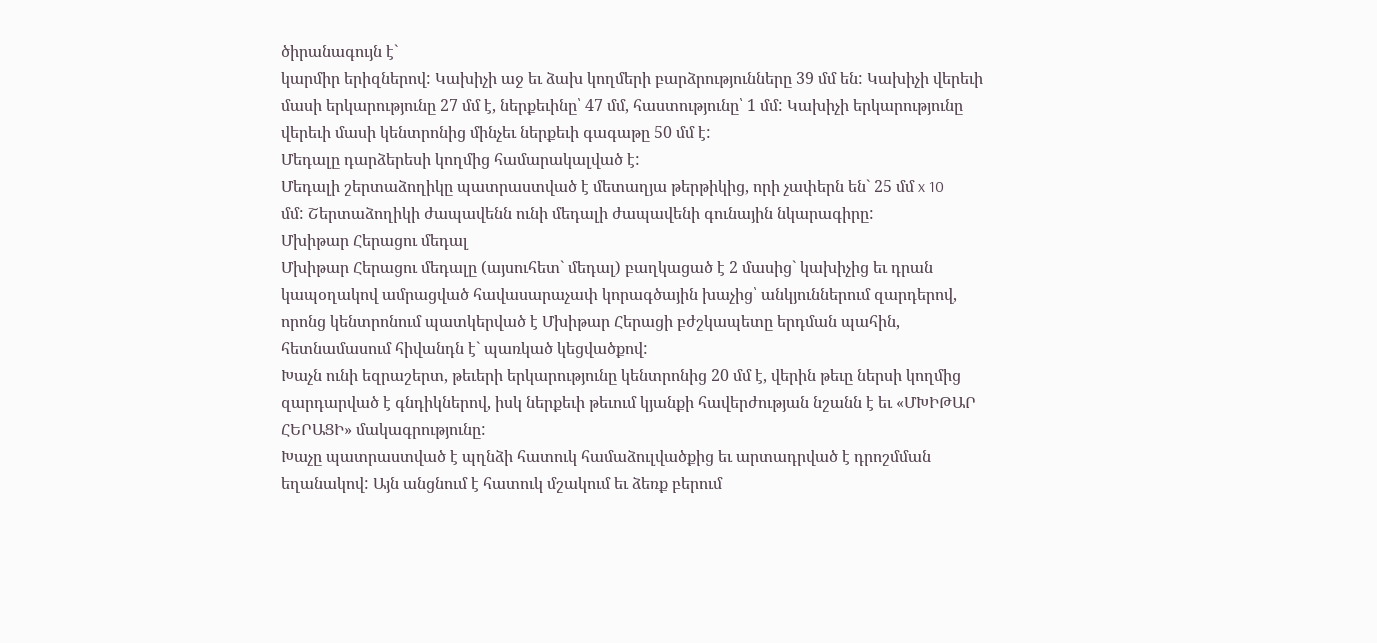ծիրանագույն է`
կարմիր երիզներով: Կախիչի աջ եւ ձախ կողմերի բարձրությունները 39 մմ են: Կախիչի վերեւի
մասի երկարությունը 27 մմ է, ներքեւինը՝ 47 մմ, հաստությունը՝ 1 մմ: Կախիչի երկարությունը
վերեւի մասի կենտրոնից մինչեւ ներքեւի գագաթը 50 մմ է:
Մեդալը դարձերեսի կողմից համարակալված է:
Մեդալի շերտաձողիկը պատրաստված է մետաղյա թերթիկից, որի չափերն են` 25 մմ x 10
մմ: Շերտաձողիկի ժապավենն ունի մեդալի ժապավենի գունային նկարագիրը:
Մխիթար Հերացու մեդալ
Մխիթար Հերացու մեդալը (այսուհետ` մեդալ) բաղկացած է 2 մասից` կախիչից եւ դրան
կապօղակով ամրացված հավասարաչափ կորագծային խաչից՝ անկյուններում զարդերով,
որոնց կենտրոնում պատկերված է Մխիթար Հերացի բժշկապետը երդման պահին,
հետնամասում հիվանդն է` պառկած կեցվածքով:
Խաչն ունի եզրաշերտ, թեւերի երկարությունը կենտրոնից 20 մմ է, վերին թեւը ներսի կողմից
զարդարված է գնդիկներով, իսկ ներքեւի թեւում կյանքի հավերժության նշանն է եւ «ՄԽԻԹԱՐ
ՀԵՐԱՑԻ» մակագրությունը:
Խաչը պատրաստված է պղնձի հատուկ համաձուլվածքից եւ արտադրված է դրոշմման
եղանակով: Այն անցնում է հատուկ մշակում եւ ձեռք բերում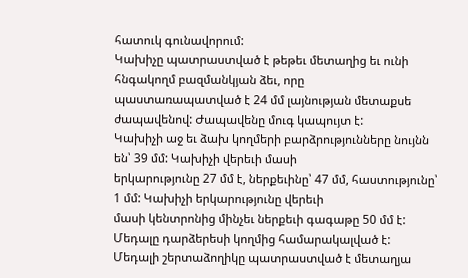հատուկ գունավորում:
Կախիչը պատրաստված է թեթեւ մետաղից եւ ունի հնգակողմ բազմանկյան ձեւ, որը
պաստառապատված է 24 մմ լայնության մետաքսե ժապավենով: Ժապավենը մուգ կապույտ է:
Կախիչի աջ եւ ձախ կողմերի բարձրությունները նույնն են՝ 39 մմ: Կախիչի վերեւի մասի
երկարությունը 27 մմ է, ներքեւինը՝ 47 մմ, հաստությունը՝ 1 մմ: Կախիչի երկարությունը վերեւի
մասի կենտրոնից մինչեւ ներքեւի գագաթը 50 մմ է:
Մեդալը դարձերեսի կողմից համարակալված է:
Մեդալի շերտաձողիկը պատրաստված է մետաղյա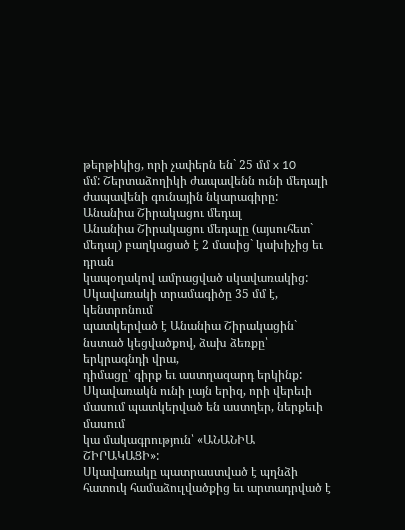թերթիկից, որի չափերն են` 25 մմ x 10
մմ: Շերտաձողիկի ժապավենն ունի մեդալի ժապավենի գունային նկարագիրը:
Անանիա Շիրակացու մեդալ
Անանիա Շիրակացու մեդալը (այսուհետ` մեդալ) բաղկացած է 2 մասից` կախիչից եւ դրան
կապօղակով ամրացված սկավառակից: Սկավառակի տրամագիծը 35 մմ է, կենտրոնում
պատկերված է Անանիա Շիրակացին` նստած կեցվածքով, ձախ ձեռքը՝ երկրագնդի վրա,
դիմացը՝ գիրք եւ աստղազարդ երկինք:
Սկավառակն ունի լայն երիզ, որի վերեւի մասում պատկերված են աստղեր, ներքեւի մասում
կա մակագրություն՝ «ԱՆԱՆԻԱ ՇԻՐԱԿԱՑԻ»:
Սկավառակը պատրաստված է պղնձի հատուկ համաձուլվածքից եւ արտադրված է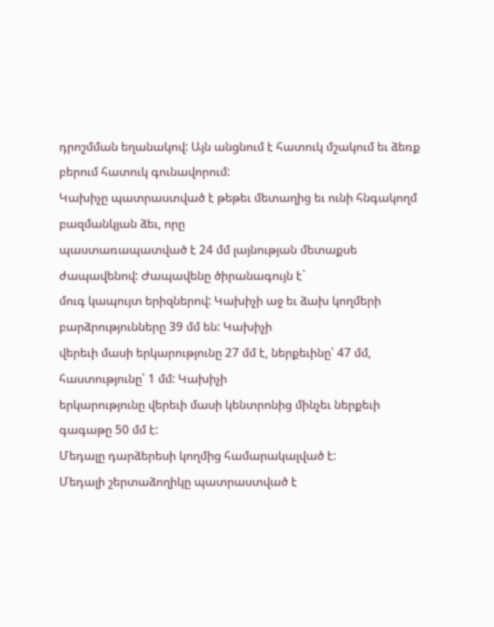դրոշմման եղանակով: Այն անցնում է հատուկ մշակում եւ ձեռք բերում հատուկ գունավորում:
Կախիչը պատրաստված է թեթեւ մետաղից եւ ունի հնգակողմ բազմանկյան ձեւ, որը
պաստառապատված է 24 մմ լայնության մետաքսե ժապավենով: Ժապավենը ծիրանագույն է`
մուգ կապույտ երիզներով: Կախիչի աջ եւ ձախ կողմերի բարձրությունները 39 մմ են: Կախիչի
վերեւի մասի երկարությունը 27 մմ է, ներքեւինը՝ 47 մմ, հաստությունը՝ 1 մմ: Կախիչի
երկարությունը վերեւի մասի կենտրոնից մինչեւ ներքեւի գագաթը 50 մմ է:
Մեդալը դարձերեսի կողմից համարակալված է:
Մեդալի շերտաձողիկը պատրաստված է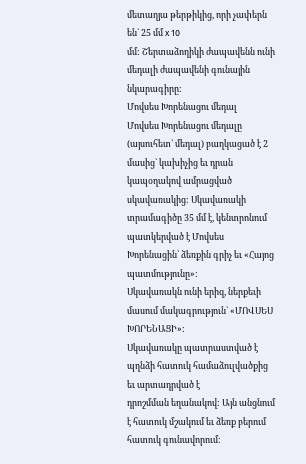մետաղյա թերթիկից, որի չափերն են` 25 մմ x 10
մմ: Շերտաձողիկի ժապավենն ունի մեդալի ժապավենի գունային նկարագիրը:
Մովսես Խորենացու մեդալ
Մովսես Խորենացու մեդալը (այսուհետ` մեդալ) բաղկացած է 2 մասից` կախիչից եւ դրան
կապօղակով ամրացված սկավառակից: Սկավառակի տրամագիծը 35 մմ է, կենտրոնում
պատկերված է Մովսես Խորենացին՝ ձեռքին գրիչ եւ «Հայոց պատմությունը»:
Սկավառակն ունի երիզ, ներքեւի մասում մակագրություն` «ՄՈՎՍԵՍ ԽՈՐԵՆԱՑԻ»:
Սկավառակը պատրաստված է պղնձի հատուկ համաձուլվածքից եւ արտադրված է
դրոշմման եղանակով: Այն անցնում է հատուկ մշակում եւ ձեռք բերում հատուկ գունավորում: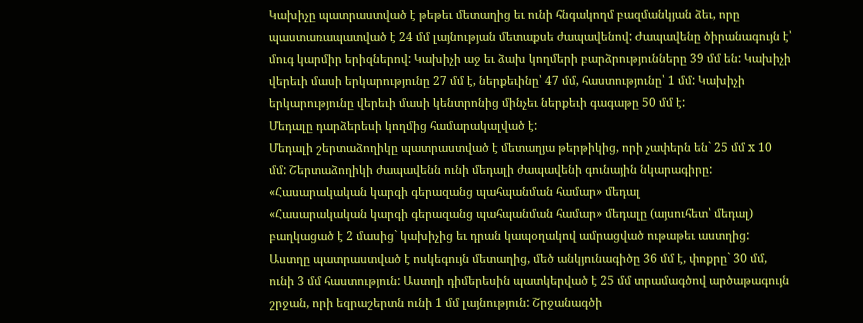Կախիչը պատրաստված է թեթեւ մետաղից եւ ունի հնգակողմ բազմանկյան ձեւ, որը
պաստառապատված է 24 մմ լայնության մետաքսե ժապավենով: Ժապավենը ծիրանագույն է՝
մուգ կարմիր երիզներով: Կախիչի աջ եւ ձախ կողմերի բարձրությունները 39 մմ են: Կախիչի
վերեւի մասի երկարությունը 27 մմ է, ներքեւինը՝ 47 մմ, հաստությունը՝ 1 մմ: Կախիչի
երկարությունը վերեւի մասի կենտրոնից մինչեւ ներքեւի գագաթը 50 մմ է:
Մեդալը դարձերեսի կողմից համարակալված է:
Մեդալի շերտաձողիկը պատրաստված է մետաղյա թերթիկից, որի չափերն են` 25 մմ x 10
մմ: Շերտաձողիկի ժապավենն ունի մեդալի ժապավենի գունային նկարագիրը:
«Հասարակական կարգի գերազանց պահպանման համար» մեդալ
«Հասարակական կարգի գերազանց պահպանման համար» մեդալը (այսուհետ՝ մեդալ)
բաղկացած է 2 մասից` կախիչից եւ դրան կապօղակով ամրացված ութաթեւ աստղից:
Աստղը պատրաստված է ոսկեգույն մետաղից, մեծ անկյունագիծը 36 մմ է, փոքրը` 30 մմ,
ունի 3 մմ հաստություն: Աստղի դիմերեսին պատկերված է 25 մմ տրամագծով արծաթագույն
շրջան, որի եզրաշերտն ունի 1 մմ լայնություն: Շրջանագծի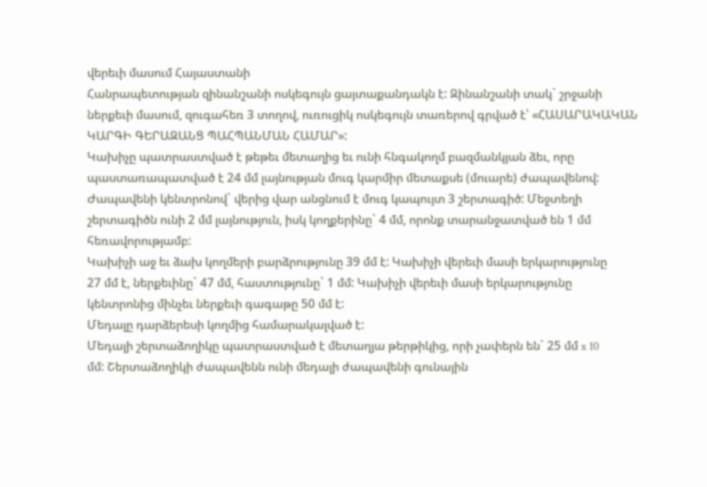վերեւի մասում Հայաստանի
Հանրապետության զինանշանի ոսկեգույն ցայտաքանդակն է: Զինանշանի տակ` շրջանի
ներքեւի մասում, զուգահեռ 3 տողով, ուռուցիկ ոսկեգույն տառերով գրված է՝ «ՀԱՍԱՐԱԿԱԿԱՆ
ԿԱՐԳԻ ԳԵՐԱԶԱՆՑ ՊԱՀՊԱՆՄԱՆ ՀԱՄԱՐ»:
Կախիչը պատրաստված է թեթեւ մետաղից եւ ունի հնգակողմ բազմանկյան ձեւ, որը
պաստառապատված է 24 մմ լայնության մուգ կարմիր մետաքսե (մուարե) ժապավենով:
Ժապավենի կենտրոնով` վերից վար անցնում է մուգ կապույտ 3 շերտագիծ: Մեջտեղի
շերտագիծն ունի 2 մմ լայնություն, իսկ կողքերինը` 4 մմ, որոնք տարանջատված են 1 մմ
հեռավորությամբ:
Կախիչի աջ եւ ձախ կողմերի բարձրությունը 39 մմ է: Կախիչի վերեւի մասի երկարությունը
27 մմ է, ներքեւինը` 47 մմ, հաստությունը` 1 մմ: Կախիչի վերեւի մասի երկարությունը
կենտրոնից մինչեւ ներքեւի գագաթը 50 մմ է:
Մեդալը դարձերեսի կողմից համարակալված է:
Մեդալի շերտաձողիկը պատրաստված է մետաղյա թերթիկից, որի չափերն են` 25 մմ x 10
մմ: Շերտաձողիկի ժապավենն ունի մեդալի ժապավենի գունային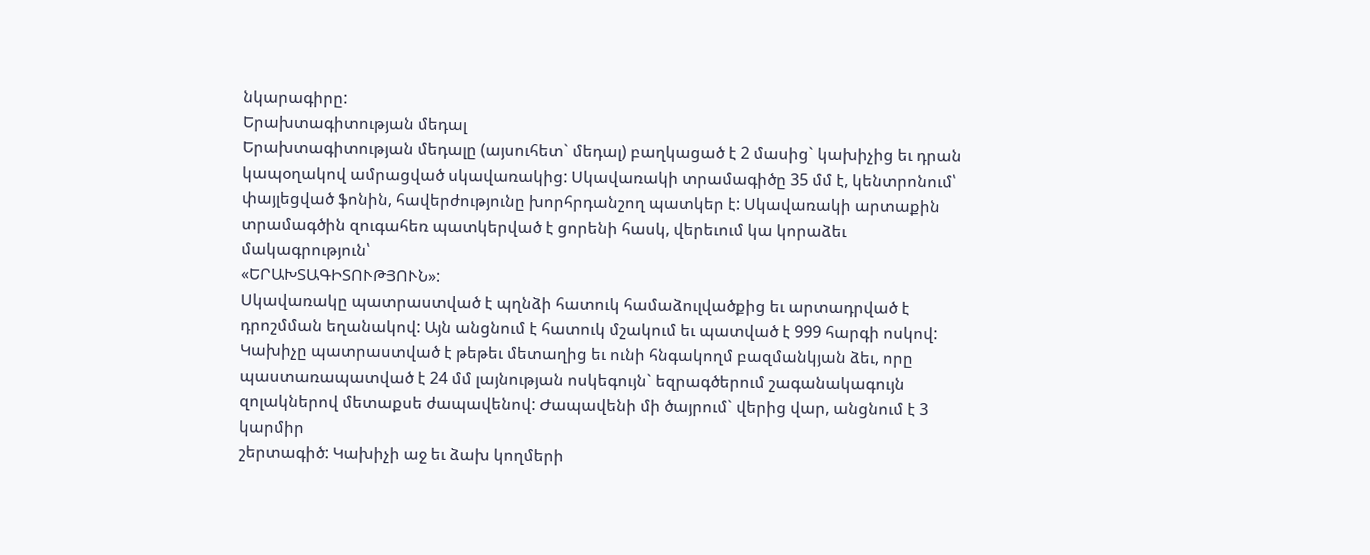նկարագիրը:
Երախտագիտության մեդալ
Երախտագիտության մեդալը (այսուհետ` մեդալ) բաղկացած է 2 մասից` կախիչից եւ դրան
կապօղակով ամրացված սկավառակից: Սկավառակի տրամագիծը 35 մմ է, կենտրոնում՝
փայլեցված ֆոնին, հավերժությունը խորհրդանշող պատկեր է: Սկավառակի արտաքին
տրամագծին զուգահեռ պատկերված է ցորենի հասկ, վերեւում կա կորաձեւ մակագրություն՝
«ԵՐԱԽՏԱԳԻՏՈՒԹՅՈՒՆ»:
Սկավառակը պատրաստված է պղնձի հատուկ համաձուլվածքից եւ արտադրված է
դրոշմման եղանակով: Այն անցնում է հատուկ մշակում եւ պատված է 999 հարգի ոսկով:
Կախիչը պատրաստված է թեթեւ մետաղից եւ ունի հնգակողմ բազմանկյան ձեւ, որը
պաստառապատված է 24 մմ լայնության ոսկեգույն` եզրագծերում շագանակագույն
զոլակներով մետաքսե ժապավենով: Ժապավենի մի ծայրում` վերից վար, անցնում է 3 կարմիր
շերտագիծ: Կախիչի աջ եւ ձախ կողմերի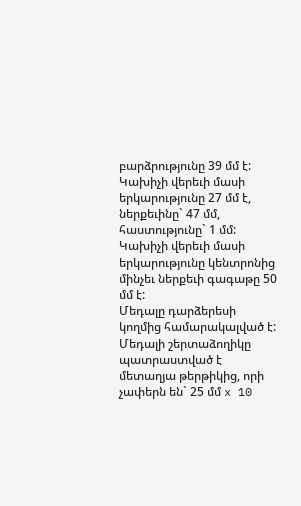բարձրությունը 39 մմ է: Կախիչի վերեւի մասի
երկարությունը 27 մմ է, ներքեւինը` 47 մմ, հաստությունը` 1 մմ: Կախիչի վերեւի մասի
երկարությունը կենտրոնից մինչեւ ներքեւի գագաթը 50 մմ է:
Մեդալը դարձերեսի կողմից համարակալված է:
Մեդալի շերտաձողիկը պատրաստված է մետաղյա թերթիկից, որի չափերն են` 25 մմ x 10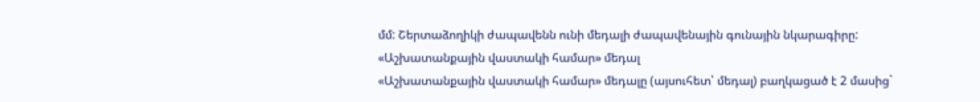մմ: Շերտաձողիկի ժապավենն ունի մեդալի ժապավենային գունային նկարագիրը:
«Աշխատանքային վաստակի համար» մեդալ
«Աշխատանքային վաստակի համար» մեդալը (այսուհետ՝ մեդալ) բաղկացած է 2 մասից`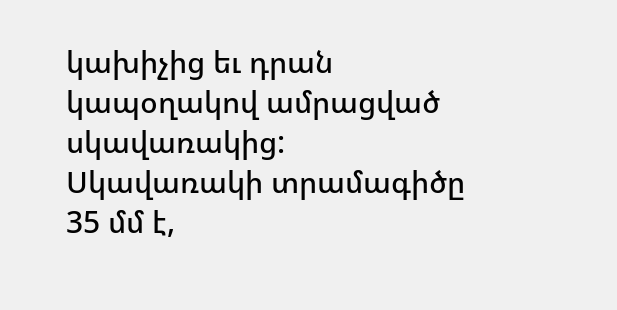կախիչից եւ դրան կապօղակով ամրացված սկավառակից: Սկավառակի տրամագիծը 35 մմ է,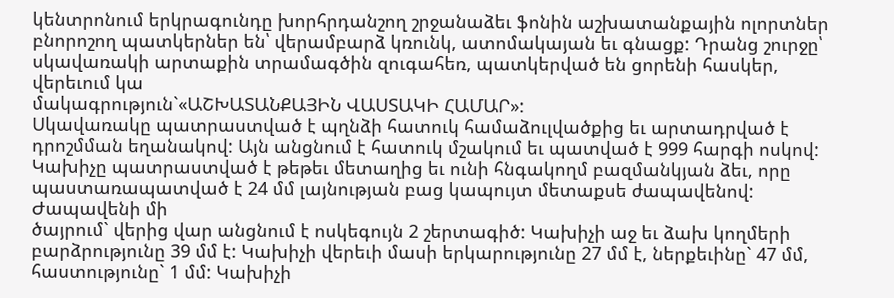կենտրոնում երկրագունդը խորհրդանշող շրջանաձեւ ֆոնին աշխատանքային ոլորտներ
բնորոշող պատկերներ են՝ վերամբարձ կռունկ, ատոմակայան եւ գնացք: Դրանց շուրջը՝
սկավառակի արտաքին տրամագծին զուգահեռ, պատկերված են ցորենի հասկեր, վերեւում կա
մակագրություն`«ԱՇԽԱՏԱՆՔԱՅԻՆ ՎԱՍՏԱԿԻ ՀԱՄԱՐ»:
Սկավառակը պատրաստված է պղնձի հատուկ համաձուլվածքից եւ արտադրված է
դրոշմման եղանակով: Այն անցնում է հատուկ մշակում եւ պատված է 999 հարգի ոսկով:
Կախիչը պատրաստված է թեթեւ մետաղից եւ ունի հնգակողմ բազմանկյան ձեւ, որը
պաստառապատված է 24 մմ լայնության բաց կապույտ մետաքսե ժապավենով: Ժապավենի մի
ծայրում` վերից վար անցնում է ոսկեգույն 2 շերտագիծ: Կախիչի աջ եւ ձախ կողմերի
բարձրությունը 39 մմ է: Կախիչի վերեւի մասի երկարությունը 27 մմ է, ներքեւինը` 47 մմ,
հաստությունը` 1 մմ: Կախիչի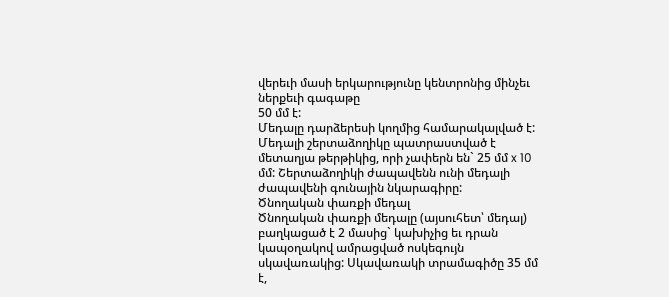վերեւի մասի երկարությունը կենտրոնից մինչեւ ներքեւի գագաթը
50 մմ է:
Մեդալը դարձերեսի կողմից համարակալված է:
Մեդալի շերտաձողիկը պատրաստված է մետաղյա թերթիկից, որի չափերն են` 25 մմ x 10
մմ: Շերտաձողիկի ժապավենն ունի մեդալի ժապավենի գունային նկարագիրը:
Ծնողական փառքի մեդալ
Ծնողական փառքի մեդալը (այսուհետ՝ մեդալ) բաղկացած է 2 մասից` կախիչից եւ դրան
կապօղակով ամրացված ոսկեգույն սկավառակից: Սկավառակի տրամագիծը 35 մմ է,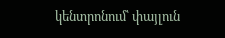կենտրոնում՝ փայլուն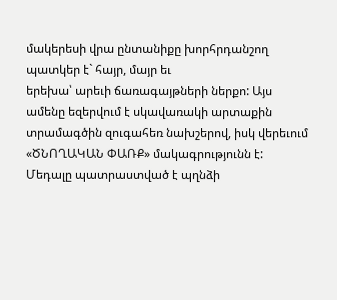մակերեսի վրա ընտանիքը խորհրդանշող պատկեր է` հայր, մայր եւ
երեխա՝ արեւի ճառագայթների ներքո: Այս ամենը եզերվում է սկավառակի արտաքին
տրամագծին զուգահեռ նախշերով, իսկ վերեւում «ԾՆՈՂԱԿԱՆ ՓԱՌՔ» մակագրությունն է:
Մեդալը պատրաստված է պղնձի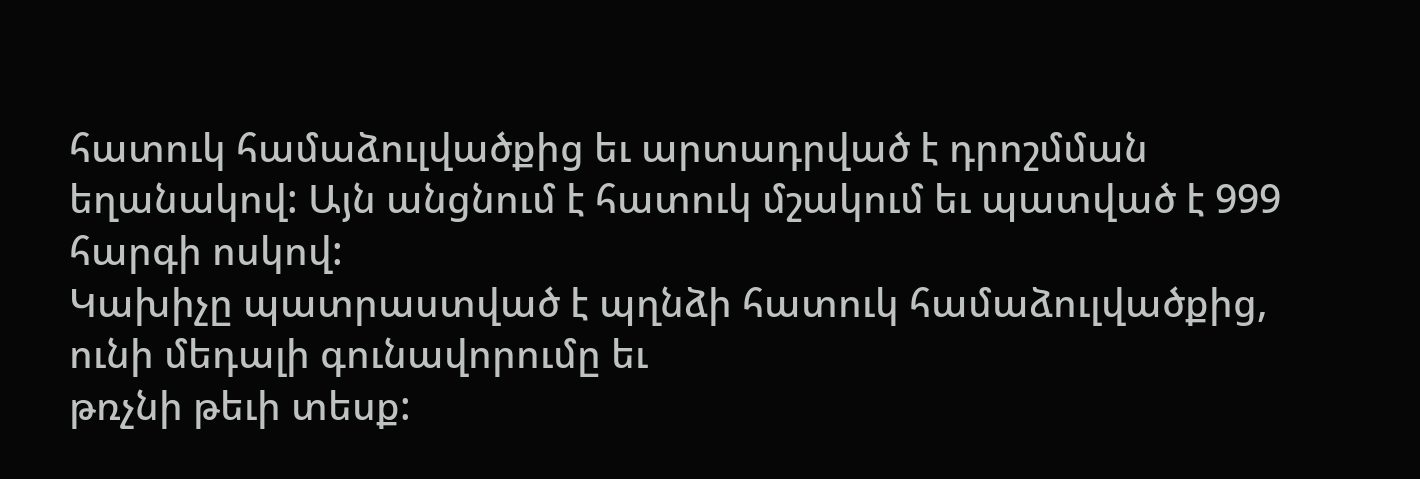հատուկ համաձուլվածքից եւ արտադրված է դրոշմման
եղանակով: Այն անցնում է հատուկ մշակում եւ պատված է 999 հարգի ոսկով:
Կախիչը պատրաստված է պղնձի հատուկ համաձուլվածքից, ունի մեդալի գունավորումը եւ
թռչնի թեւի տեսք: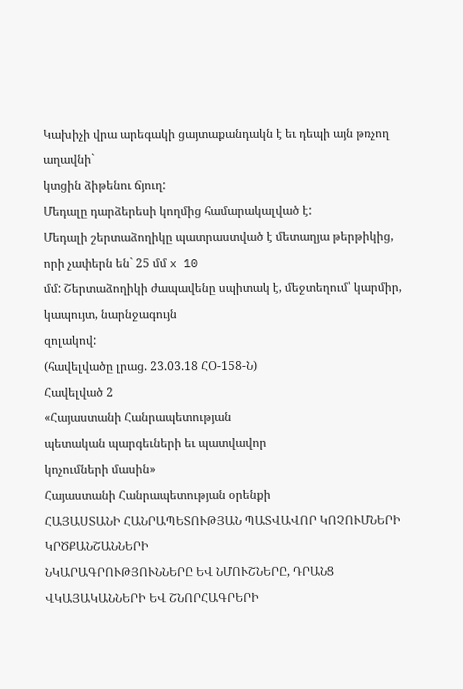Կախիչի վրա արեգակի ցայտաքանդակն է եւ դեպի այն թռչող աղավնի`
կտցին ձիթենու ճյուղ:
Մեդալը դարձերեսի կողմից համարակալված է:
Մեդալի շերտաձողիկը պատրաստված է մետաղյա թերթիկից, որի չափերն են` 25 մմ x 10
մմ: Շերտաձողիկի ժապավենը սպիտակ է, մեջտեղում՝ կարմիր, կապույտ, նարնջագույն
զոլակով:
(հավելվածը լրաց. 23.03.18 ՀՕ-158-Ն)
Հավելված 2
«Հայաստանի Հանրապետության
պետական պարգեւների եւ պատվավոր
կոչումների մասին»
Հայաստանի Հանրապետության օրենքի
ՀԱՅԱՍՏԱՆԻ ՀԱՆՐԱՊԵՏՈՒԹՅԱՆ ՊԱՏՎԱՎՈՐ ԿՈՉՈՒՄՆԵՐԻ ԿՐԾՔԱՆՇԱՆՆԵՐԻ
ՆԿԱՐԱԳՐՈՒԹՅՈՒՆՆԵՐԸ ԵՎ ՆՄՈՒՇՆԵՐԸ, ԴՐԱՆՑ ՎԿԱՅԱԿԱՆՆԵՐԻ ԵՎ ՇՆՈՐՀԱԳՐԵՐԻ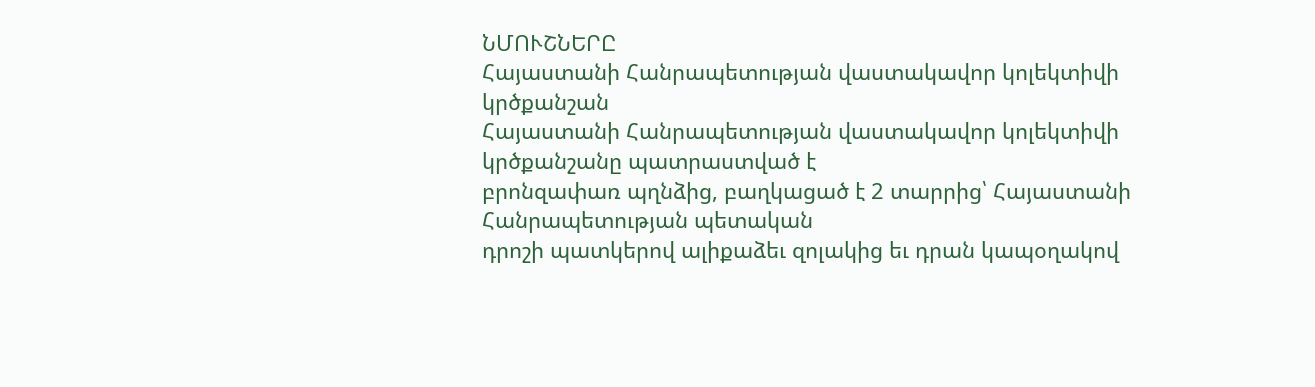ՆՄՈՒՇՆԵՐԸ
Հայաստանի Հանրապետության վաստակավոր կոլեկտիվի կրծքանշան
Հայաստանի Հանրապետության վաստակավոր կոլեկտիվի կրծքանշանը պատրաստված է
բրոնզափառ պղնձից, բաղկացած է 2 տարրից՝ Հայաստանի Հանրապետության պետական
դրոշի պատկերով ալիքաձեւ զոլակից եւ դրան կապօղակով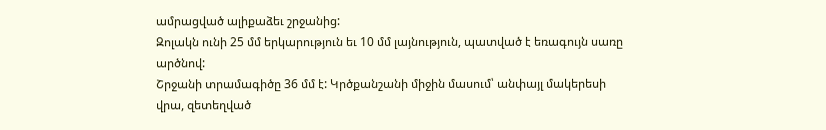ամրացված ալիքաձեւ շրջանից:
Զոլակն ունի 25 մմ երկարություն եւ 10 մմ լայնություն, պատված է եռագույն սառը արծնով:
Շրջանի տրամագիծը 36 մմ է: Կրծքանշանի միջին մասում՝ անփայլ մակերեսի վրա, զետեղված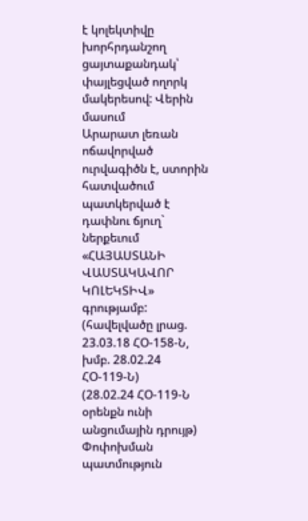է կոլեկտիվը խորհրդանշող ցայտաքանդակ՝ փայլեցված ողորկ մակերեսով: Վերին մասում
Արարատ լեռան ոճավորված ուրվագիծն է, ստորին հատվածում պատկերված է դափնու ճյուղ`
ներքեւում «ՀԱՅԱՍՏԱՆԻ ՎԱՍՏԱԿԱՎՈՐ ԿՈԼԵԿՏԻՎ» գրությամբ:
(հավելվածը լրաց. 23.03.18 ՀՕ-158-Ն, խմբ. 28.02.24 ՀՕ-119-Ն)
(28.02.24 ՀՕ-119-Ն օրենքն ունի անցումային դրույթ)
Փոփոխման պատմություն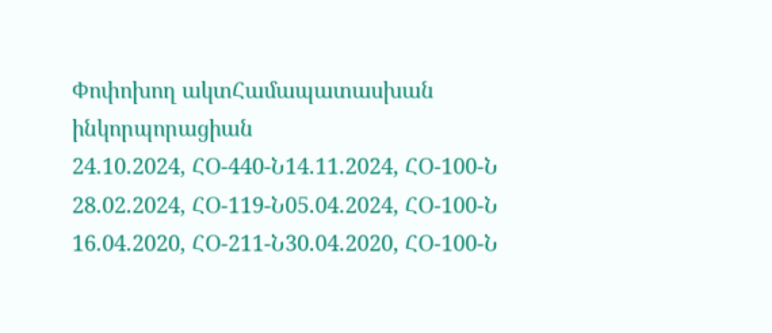Փոփոխող ակտՀամապատասխան ինկորպորացիան
24.10.2024, ՀՕ-440-Ն14.11.2024, ՀՕ-100-Ն
28.02.2024, ՀՕ-119-Ն05.04.2024, ՀՕ-100-Ն
16.04.2020, ՀՕ-211-Ն30.04.2020, ՀՕ-100-Ն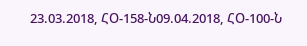23.03.2018, ՀՕ-158-Ն09.04.2018, ՀՕ-100-Ն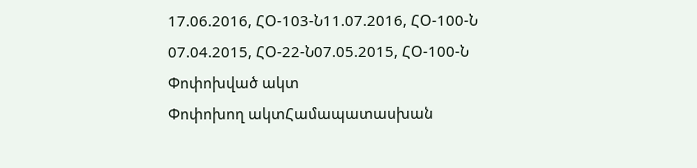17.06.2016, ՀՕ-103-Ն11.07.2016, ՀՕ-100-Ն
07.04.2015, ՀՕ-22-Ն07.05.2015, ՀՕ-100-Ն
Փոփոխված ակտ
Փոփոխող ակտՀամապատասխան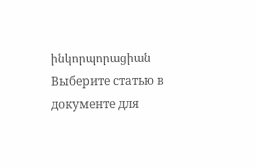ինկորպորացիան
Выберите статью в документе для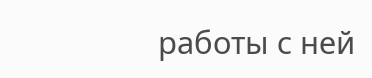работы с ней